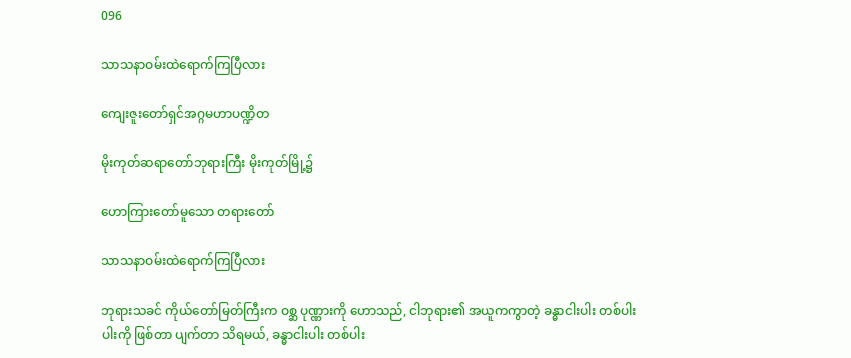096

သာသနာဝမ်းထဲရောက်ကြပြီလား

ကျေးဇူးတော်ရှင်အဂ္ဂမဟာပဏ္ဍိတ

မိုးကုတ်ဆရာတော်ဘုရားကြီး မိုးကုတ်မြို့၌

ဟောကြားတော်မူသော တရားတော်

သာသနာဝမ်းထဲရောက်ကြပြီလား

ဘုရားသခင် ကိုယ်တော်မြတ်ကြီးက ဝစ္ဆ ပုဏ္ဏားကို ဟောသည်, ငါဘုရား၏ အယူကကွာတဲ့ ခန္ဓာငါးပါး တစ်ပါး ပါးကို ဖြစ်တာ ပျက်တာ သိရမယ်, ခန္ဓာငါးပါး တစ်ပါး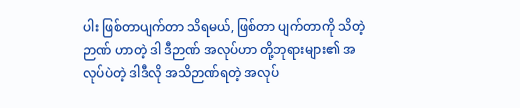ပါး ဖြစ်တာပျက်တာ သိရမယ်, ဖြစ်တာ ပျက်တာကို သိတဲ့ဉာဏ် ဟာတဲ့ ဒါ ဒီဉာဏ် အလုပ်ဟာ တို့ဘုရားများ၏ အလုပ်ပဲတဲ့ ဒါဒီလို အသိဉာဏ်ရတဲ့ အလုပ်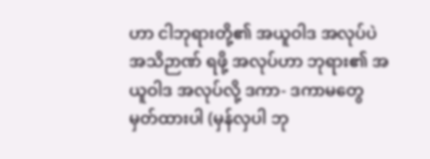ဟာ ငါဘုရားတို့၏ အယူဝါဒ အလုပ်ပဲ အသိဉာဏ် ရဖို့ အလုပ်ဟာ ဘုရား၏ အယူဝါဒ အလုပ်လို့ ဒကာ- ဒကာမတွေ မှတ်ထားပါ (မှန်လှပါ ဘု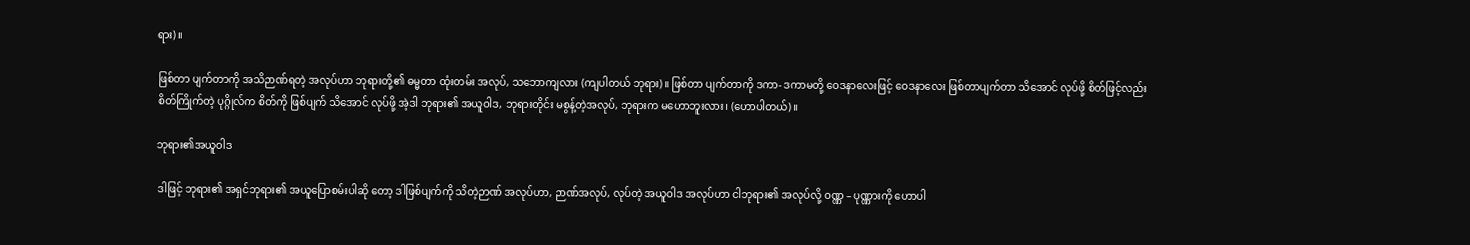ရား)။

ဖြစ်တာ ပျက်တာကို အသိဉာဏ်ရတဲ့ အလုပ်ဟာ ဘုရားတို့၏ ဓမ္မတာ ထုံးတမ်း အလုပ်, သဘောကျလား (ကျပါတယ် ဘုရား)။ ဖြစ်တာ ပျက်တာကို ဒကာ- ဒကာမတို့ ဝေဒနာလေးဖြင့် ဝေဒနာလေး ဖြစ်တာပျက်တာ သိအောင် လုပ်ဖို့ စိတ်ဖြင့်လည်း စိတ်ကြိုက်တဲ့ ပုဂ္ဂိုလ်က စိတ်ကို ဖြစ်ပျက် သိအောင် လုပ်ဖို့ အဲ့ဒါ ဘုရား၏ အယူဝါဒ, ဘုရားတိုင်း မစွန့်တဲ့အလုပ်, ဘုရားက မဟောဘူးလား၊ (ဟောပါတယ်)။

ဘုရား၏အယူဝါဒ

ဒါဖြင့် ဘုရား၏ အရှင်ဘုရား၏ အယူပြောစမ်းပါဆို တော့ ဒါဖြစ်ပျက်ကို သိတဲ့ဉာဏ် အလုပ်ဟာ, ဉာဏ်အလုပ်, လုပ်တဲ့ အယူဝါဒ အလုပ်ဟာ ငါဘုရား၏ အလုပ်လို့ ဝဏ္ဏ – ပုဏ္ဏားကို ဟောပါ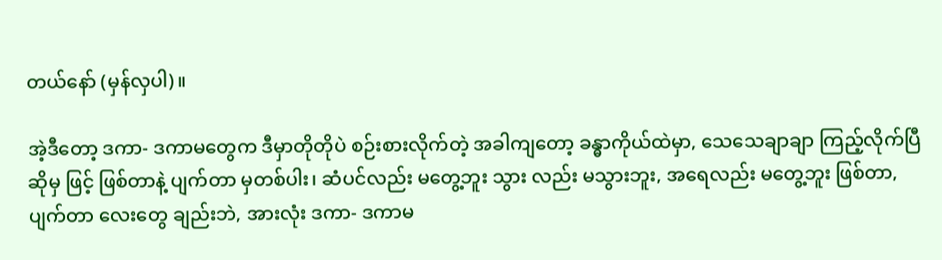တယ်နော် (မှန်လှပါ)။

အဲ့ဒီတော့ ဒကာ- ဒကာမတွေက ဒီမှာတိုတိုပဲ စဉ်းစားလိုက်တဲ့ အခါကျတော့ ခန္ဓာကိုယ်ထဲမှာ, သေသေချာချာ ကြည့်လိုက်ပြီဆိုမှ ဖြင့် ဖြစ်တာနဲ့ ပျက်တာ မှတစ်ပါး၊ ဆံပင်လည်း မတွေ့ဘူး သွား လည်း မသွားဘူး, အရေလည်း မတွေ့ဘူး ဖြစ်တာ, ပျက်တာ လေးတွေ ချည်းဘဲ, အားလုံး ဒကာ- ဒကာမ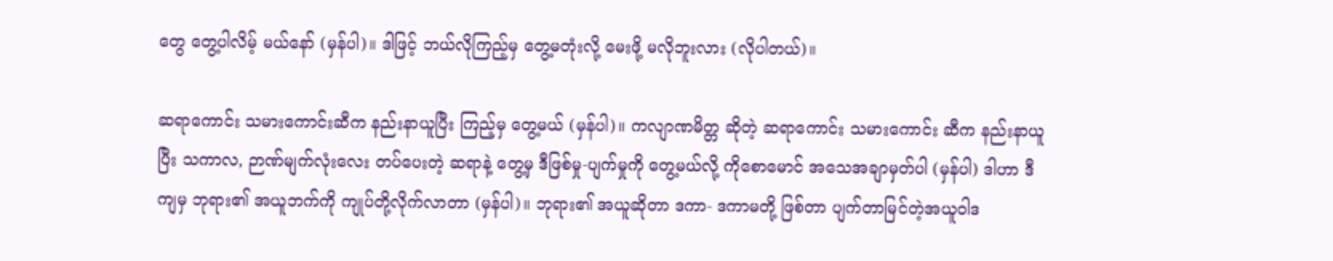တွေ တွေ့ပါလိမ့် မယ်နော် (မှန်ပါ)။ ဒါဖြင့် ဘယ်လိုကြည့်မှ တွေ့မတုံးလို့ မေးဖို့ မလိုဘူးလား (လိုပါတယ်)။

ဆရာကောင်း သမားကောင်းဆီက နည်းနာယူပြီး ကြည့်မှ တွေ့မယ် (မှန်ပါ)။ ကလျာဏမိတ္တ ဆိုတဲ့ ဆရာကောင်း သမားကောင်း ဆီက နည်းနာယူပြီး သကာလ, ဉာဏ်မျက်လုံးလေး တပ်ပေးတဲ့ ဆရာနဲ့ တွေ့မှ ဒီဖြစ်မှု-ပျက်မှုကို တွေ့မယ်လို့ ကိုစောမောင် အသေအချာမှတ်ပါ (မှန်ပါ) ဒါဟာ ဒီကျမှ ဘုရား၏ အယူဘက်ကို ကျုပ်တို့လိုက်လာတာ (မှန်ပါ)။ ဘုရား၏ အယူဆိုတာ ဒကာ- ဒကာမတို့ ဖြစ်တာ ပျက်တာမြင်တဲ့အယူဝါဒ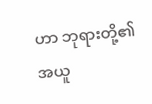ဟာ ဘုရားတို့၏ အယူ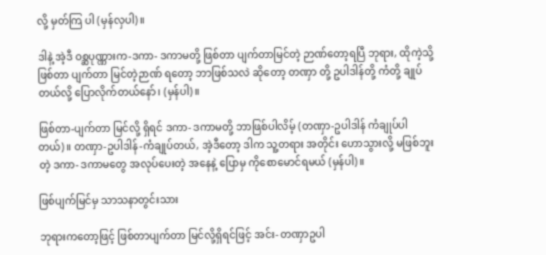လို့ မှတ်ကြ ပါ (မှန်လှပါ)။

ဒါနဲ့ အဲ့ဒီ ဝစ္ဆပုဏ္ဏားက-ဒကာ- ဒကာမတို့ ဖြစ်တာ ပျက်တာမြင်တဲ့ ဉာဏ်တော့ရပြီ ဘုရား, ထိုကဲ့သို့ ဖြစ်တာ ပျက်တာ မြင်တဲ့ဉာဏ် ရတော့ ဘာဖြစ်သလဲ ဆိုတော့ တဏှာ တို့ ဥပါဒါန်တို့ ကံတို့ ချုပ်တယ်လို့ ပြောလိုက်တယ်နော်၊ (မှန်ပါ)။

ဖြစ်တာ-ပျက်တာ မြင်လို့ ရှိရင် ဒကာ- ဒကာမတို့ ဘာဖြစ်ပါလိမ့် (တဏှာ-ဥပါဒါန် ကံချုပ်ပါတယ်)။ တဏှာ-ဥပါဒါန်-ကံချုပ်တယ်, အဲ့ဒီတော့ ဒါက သူ့တရား အတိုင်း ဟောသွားလို့ မဖြစ်ဘူးတဲ့ ဒကာ- ဒကာမတွေ အလုပ်ပေးတဲ့ အနေနဲ့ ပြောမှ ကိုစောမောင်ရမယ် (မှန်ပါ)။

ဖြစ်ပျက်မြင်မှ သာသနာတွင်းသား

ဘုရားကတော့ဖြင့် ဖြစ်တာပျက်တာ မြင်လို့ရှိရင်ဖြင့် အင်း- တဏှာဥပါ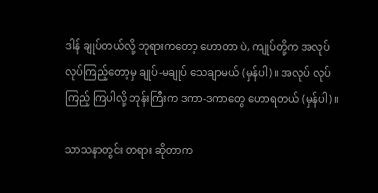ဒါန် ချုပ်တယ်လို့ ဘုရားကတော့ ဟောတာ ပဲ, ကျုပ်တို့က အလုပ် လုပ်ကြည့်တော့မှ ချုပ်-မချုပ် သေချာမယ် (မှန်ပါ)။ အလုပ် လုပ်ကြည့် ကြပါလို့ ဘုန်းကြီးက ဒကာ-ဒကာတွေ ဟောရတယ် (မှန်ပါ)။

သာသနာတွင်း တရား ဆိုတာက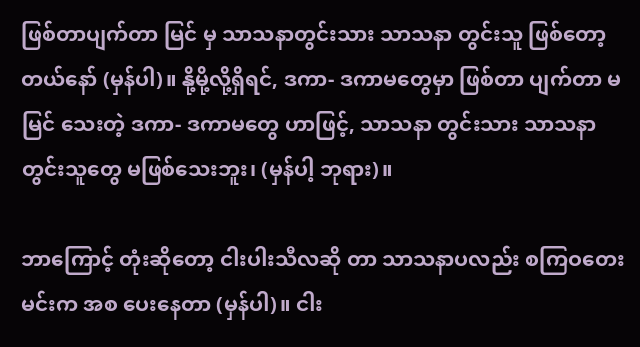ဖြစ်တာပျက်တာ မြင် မှ သာသနာတွင်းသား သာသနာ တွင်းသူ ဖြစ်တော့တယ်နော် (မှန်ပါ)။ နို့မို့လို့ရှိရင်, ဒကာ- ဒကာမတွေမှာ ဖြစ်တာ ပျက်တာ မမြင် သေးတဲ့ ဒကာ- ဒကာမတွေ ဟာဖြင့်, သာသနာ တွင်းသား သာသနာတွင်းသူတွေ မဖြစ်သေးဘူး၊ (မှန်ပါ့ ဘုရား)။

ဘာကြောင့် တုံးဆိုတော့ ငါးပါးသီလဆို တာ သာသနာပလည်း စကြဝတေးမင်းက အစ ပေးနေတာ (မှန်ပါ)။ ငါး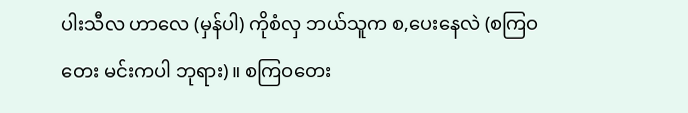ပါးသီလ ဟာလေ (မှန်ပါ) ကိုစံလှ ဘယ်သူက စ,ပေးနေလဲ (စကြဝတေး မင်းကပါ ဘုရား)။ စကြဝတေး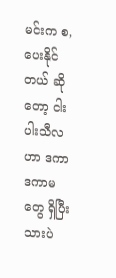မင်းက စ,ပေးနိုင်တယ် ဆိုတော့ ငါးပါးသီလဟာ ဒကာ ဒကာမတွေ ရှိပြီးသားပဲ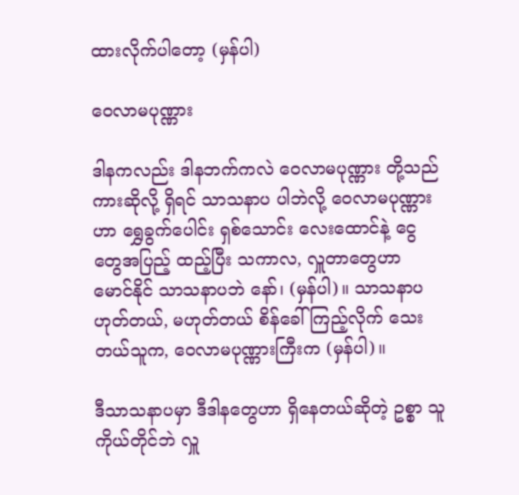ထားလိုက်ပါတော့ (မှန်ပါ)

ဝေလာမပုဏ္ဏား

ဒါနကလည်း ဒါနဘက်ကလဲ ဝေလာမပုဏ္ဏား တို့သည် ကားဆိုလို့ ရှိရင် သာသနာပ ပါဘဲလို့ ဝေလာမပုဏ္ဏားဟာ ရွှေခွက်ပေါင်း ရှစ်သောင်း လေးထောင်နဲ့ ငွေတွေအပြည့် ထည့်ပြီး သကာလ, လှူတာတွေဟာ မောင်နိုင် သာသနာပဘဲ နော်၊ (မှန်ပါ)။ သာသနာပ ဟုတ်တယ်, မဟုတ်တယ် စိန်ခေါ် ကြည့်လိုက် သေးတယ်သူက, ဝေလာမပုဏ္ဏားကြီးက (မှန်ပါ)။

ဒီသာသနာပမှာ ဒီဒါနတွေဟာ ရှိနေတယ်ဆိုတဲ့ ဥစ္စာ သူကိုယ်တိုင်ဘဲ လှူ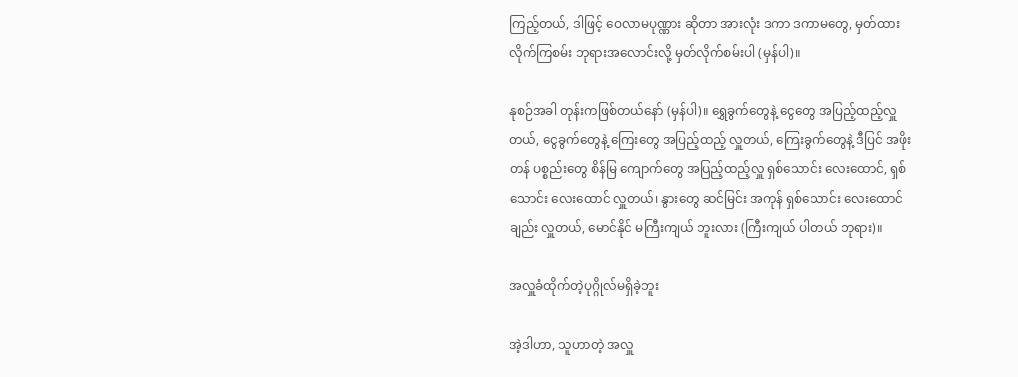ကြည့်တယ်, ဒါဖြင့် ဝေလာမပုဏ္ဏား ဆိုတာ အားလုံး ဒကာ ဒကာမတွေ, မှတ်ထား လိုက်ကြစမ်း ဘုရားအလောင်းလို့ မှတ်လိုက်စမ်းပါ (မှန်ပါ)။

နုစဉ်အခါ တုန်းကဖြစ်တယ်နော် (မှန်ပါ)။ ရွှေခွက်တွေနဲ့ ငွေတွေ အပြည့်ထည့်လှူတယ်, ငွေခွက်တွေနဲ့ ကြေးတွေ အပြည့်ထည့် လှူတယ်, ကြေးခွက်တွေနဲ့ ဒီပြင် အဖိုးတန် ပစ္စည်းတွေ စိန်မြ ကျောက်တွေ အပြည့်ထည့်လှူ ရှစ်သောင်း လေးထောင်, ရှစ်သောင်း လေးထောင် လှူတယ်၊ နွားတွေ ဆင်မြင်း အကုန် ရှစ်သောင်း လေးထောင်ချည်း လှူတယ်, မောင်နိုင် မကြီးကျယ် ဘူးလား (ကြီးကျယ် ပါတယ် ဘုရား)။

အလှူခံထိုက်တဲ့ပုဂ္ဂိုလ်မရှိခဲ့ဘူး

အဲ့ဒါဟာ, သူဟာတဲ့ အလှူ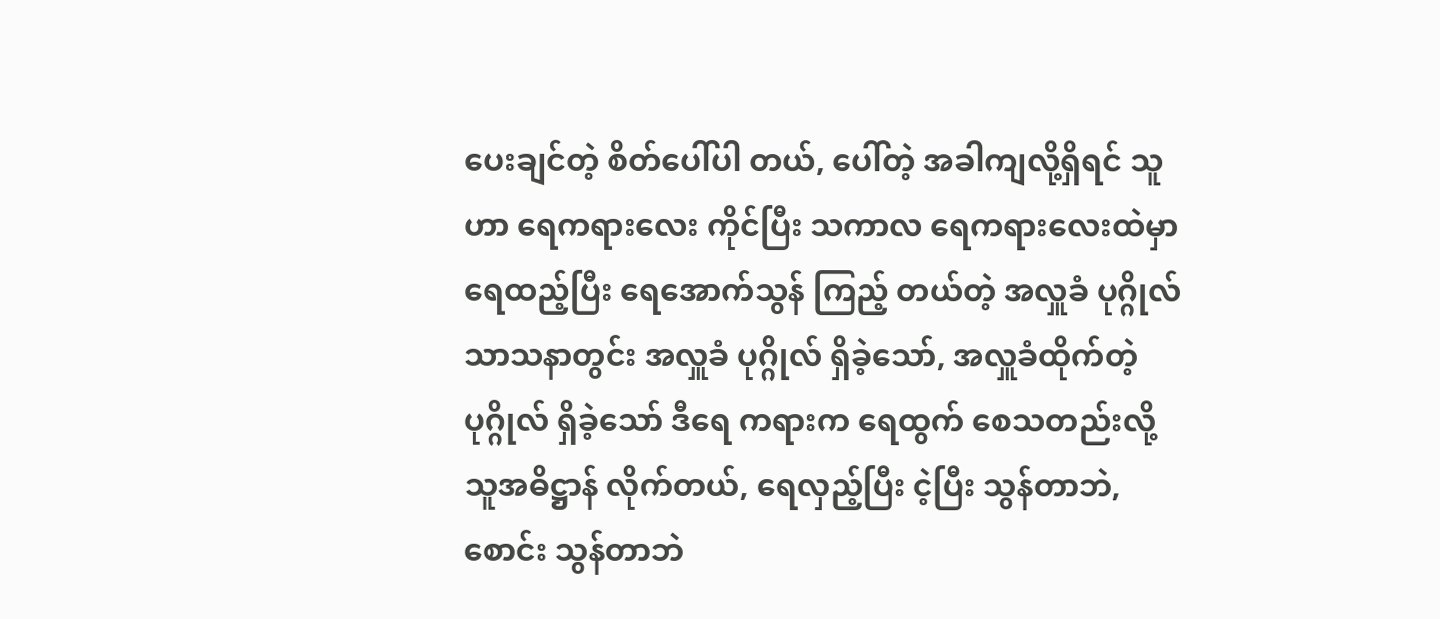ပေးချင်တဲ့ စိတ်ပေါ်ပါ တယ်, ပေါ်တဲ့ အခါကျလို့ရှိရင် သူဟာ ရေကရားလေး ကိုင်ပြီး သကာလ ရေကရားလေးထဲမှာ ရေထည့်ပြီး ရေအောက်သွန် ကြည့် တယ်တဲ့ အလှူခံ ပုဂ္ဂိုလ် သာသနာတွင်း အလှူခံ ပုဂ္ဂိုလ် ရှိခဲ့သော်, အလှူခံထိုက်တဲ့ ပုဂ္ဂိုလ် ရှိခဲ့သော် ဒီရေ ကရားက ရေထွက် စေသတည်းလို့ သူအဓိဋ္ဌာန် လိုက်တယ်, ရေလှည့်ပြီး ငဲ့ပြီး သွန်တာဘဲ, စောင်း သွန်တာဘဲ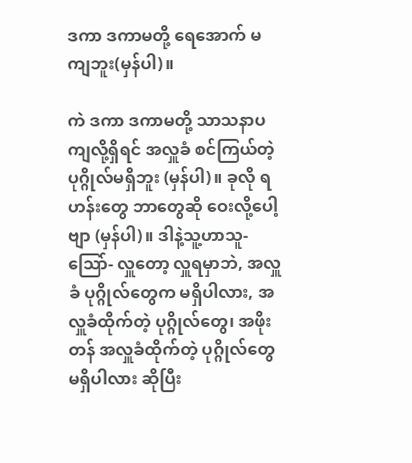ဒကာ ဒကာမတို့ ရေအောက် မကျဘူး(မှန်ပါ)။

ကဲ ဒကာ ဒကာမတို့ သာသနာပကျလို့ရှိရင် အလှူခံ စင်ကြယ်တဲ့ ပုဂ္ဂိုလ်မရှိဘူး (မှန်ပါ)။ ခုလို ရဟန်းတွေ ဘာတွေဆို ဝေးလို့ပေါ့ဗျာ (မှန်ပါ)။ ဒါနဲ့သူ့ဟာသူ- သြော်- လှူတော့ လှူရမှာဘဲ, အလှူခံ ပုဂ္ဂိုလ်တွေက မရှိပါလား, အလှူခံထိုက်တဲ့ ပုဂ္ဂိုလ်တွေ၊ အဖိုးတန် အလှူခံထိုက်တဲ့ ပုဂ္ဂိုလ်တွေ မရှိပါလား ဆိုပြီး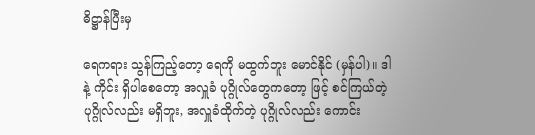ဓိဋ္ဌာန်ပြီးမှ

ရေကရား သွန်ကြည့်တော့ ရေကို မထွက်ဘူး မောင်နိုင် (မှန်ပါ)။ ဒါနဲ့ ကိုင်း ရှိပါစေတော့ အလှူခံ ပုဂ္ဂိုလ်တွေကတော့ ဖြင့် စင်ကြယ်တဲ့ ပုဂ္ဂိုလ်လည်း မရှိဘူး, အလှူခံထိုက်တဲ့ ပုဂ္ဂိုလ်လည်း ကောင်း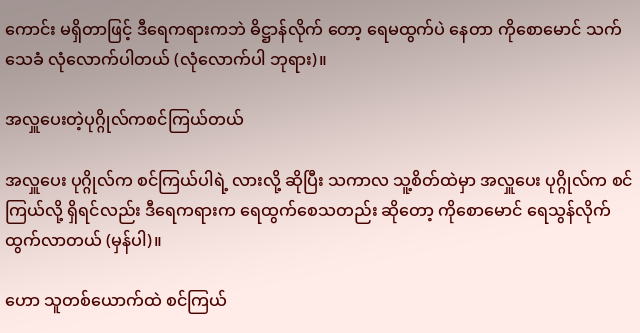ကောင်း မရှိတာဖြင့် ဒီရေကရားကဘဲ ဓိဋ္ဌာန်လိုက် တော့ ရေမထွက်ပဲ နေတာ ကိုစောမောင် သက်သေခံ လုံလောက်ပါတယ် (လုံလောက်ပါ ဘုရား)။

အလှူပေးတဲ့ပုဂ္ဂိုလ်ကစင်ကြယ်တယ်

အလှူပေး ပုဂ္ဂိုလ်က စင်ကြယ်ပါရဲ့ လားလို့ ဆိုပြီး သကာလ သူ့စိတ်ထဲမှာ အလှူပေး ပုဂ္ဂိုလ်က စင်ကြယ်လို့ ရှိရင်လည်း ဒီရေကရားက ရေထွက်စေသတည်း ဆိုတော့ ကိုစောမောင် ရေသွန်လိုက် ထွက်လာတယ် (မှန်ပါ)။

ဟော သူတစ်ယောက်ထဲ စင်ကြယ်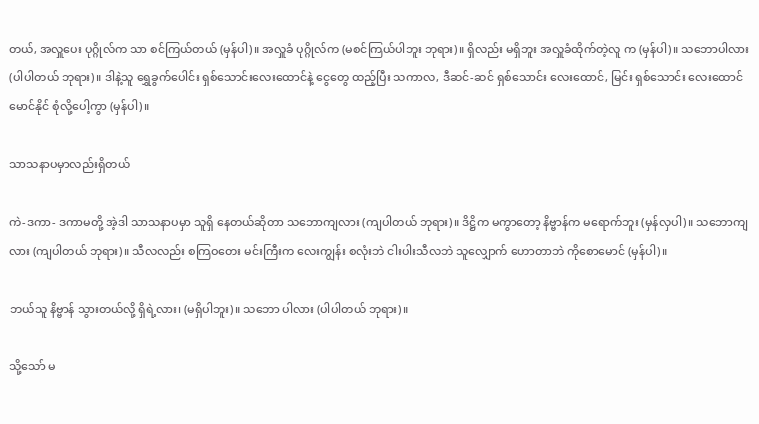တယ်, အလှူပေး ပုဂ္ဂိုလ်က သာ စင်ကြယ်တယ် (မှန်ပါ)။ အလှူခံ ပုဂ္ဂိုလ်က (မစင်ကြယ်ပါဘူး ဘုရား)။ ရှိလည်း မရှိဘူး အလှူခံထိုက်တဲ့လူ က (မှန်ပါ)။ သဘောပါလား (ပါပါတယ် ဘုရား)။ ဒါနဲ့သူ ရွှေခွက်ပေါင်း ရှစ်သောင်းလေးထောင်နဲ့ ငွေတွေ ထည့်ပြီး သကာလ, ဒီဆင်-ဆင် ရှစ်သောင်း လေးထောင်, မြင်း ရှစ်သောင်း လေးထောင် မောင်နိုင် စုံလို့ပေါ့ကွာ (မှန်ပါ)။

သာသနာပမှာလည်းရှိတယ်

ကဲ-ဒကာ- ဒကာမတို့ အဲ့ဒါ သာသနာပမှာ သူရှိ နေတယ်ဆိုတာ သဘောကျလား (ကျပါတယ် ဘုရား)။ ဒိဋ္ဌိက မကွာတော့ နိဗ္ဗာန်က မရောက်ဘူး (မှန်လှပါ)။ သဘောကျလား (ကျပါတယ် ဘုရား)။ သီလလည်း စကြဝတေး မင်းကြီးက လေးကျွန်း စလုံးဘဲ ငါးပါးသီလဘဲ သူလျှောက် ဟောတာဘဲ ကိုစောမောင် (မှန်ပါ)။

ဘယ်သူ နိဗ္ဗာန် သွားတယ်လို့ ရှိရဲ့လား၊ (မရှိပါဘူး)။ သဘော ပါလား (ပါပါတယ် ဘုရား)။

သို့သော် မ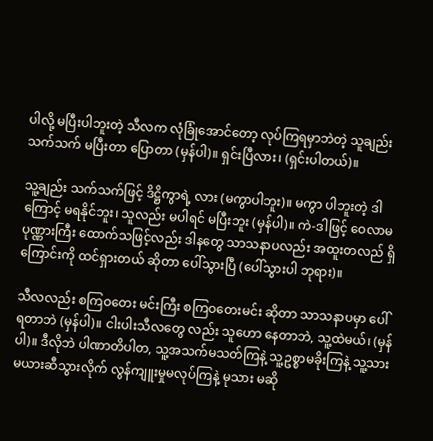ပါလို့ မပြီးပါဘူးတဲ့ သီလက လုံခြုံအောင်တော့ လုပ်ကြရမှာဘဲတဲ့ သူချည်း သက်သက် မပြီးတာ ပြောတာ (မှန်ပါ)။ ရှင်းပြီလား၊ (ရှင်းပါတယ်)။

သူ့ချည်း သက်သက်ဖြင့် ဒိဋ္ဌိကွာရဲ့ လား (မကွာပါဘူး)။ မကွာ ပါဘူးတဲ့ ဒါကြောင့် မရနိုင်ဘူး၊ သူလည်း မပါရင် မပြီးဘူး (မှန်ပါ)။ ကဲ-ဒါဖြင့် ဝေလာမပုဏ္ဏားကြီး ထောက်သဖြင့်လည်း ဒါနတွေ သာသနာပလည်း အထူးတလည် ရှိကြောင်းကို ထင်ရှားတယ် ဆိုတာ ပေါ်သွားပြီ (ပေါ်သွားပါ ဘုရား)။

သီလလည်း စကြဝတေး မင်းကြီး စကြဝတေးမင်း ဆိုတာ သာသနာပမှာ ပေါ် ရတာဘဲ (မှန်ပါ)။ ငါးပါးသီလတွေ လည်း သူဟော နေတာဘဲ, သူ့ထဲမယ်၊ (မှန်ပါ)။ ဒီလိုဘဲ ပါဏာတိပါတ, သူ့အသက်မသတ်ကြနဲ့ သူ့ဥစ္စာမခိုးကြနဲ့ သူ့သား မယားဆီသွားလိုက် လွန်ကျူးမှုမလုပ်ကြနဲ့ မုသား မဆို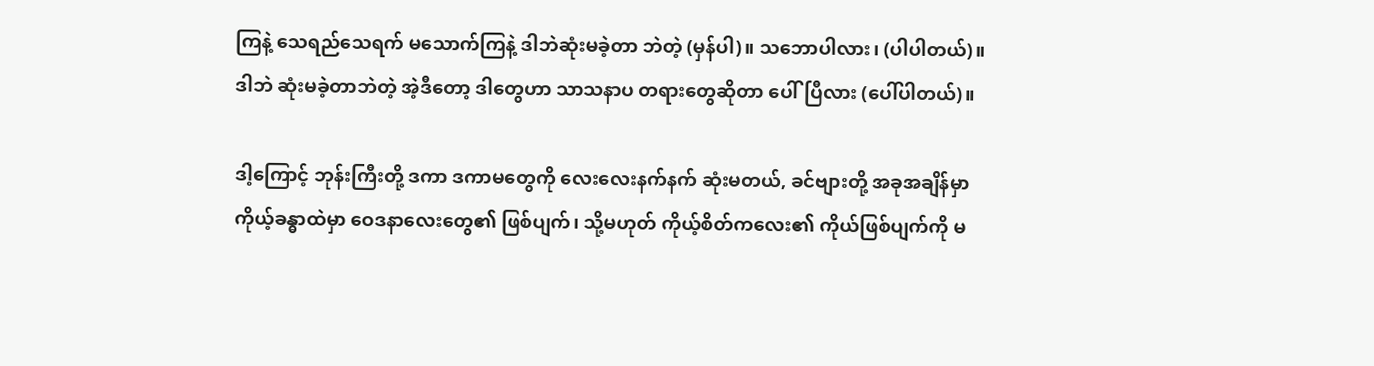ကြနဲ့ သေရည်သေရက် မသောက်ကြနဲ့ ဒါဘဲဆုံးမခဲ့တာ ဘဲတဲ့ (မှန်ပါ)။ သဘောပါလား၊ (ပါပါတယ်)။ ဒါဘဲ ဆုံးမခဲ့တာဘဲတဲ့ အဲ့ဒီတော့ ဒါတွေဟာ သာသနာပ တရားတွေဆိုတာ ပေါ်ပြီလား (ပေါ်ပါတယ်)။

ဒါ့ကြောင့် ဘုန်းကြီးတို့ ဒကာ ဒကာမတွေကို လေးလေးနက်နက် ဆုံးမတယ်, ခင်ဗျားတို့ အခုအချိန်မှာ ကိုယ့်ခန္ဓာထဲမှာ ဝေဒနာလေးတွေ၏ ဖြစ်ပျက်၊ သို့မဟုတ် ကိုယ့်စိတ်ကလေး၏ ကိုယ်ဖြစ်ပျက်ကို မ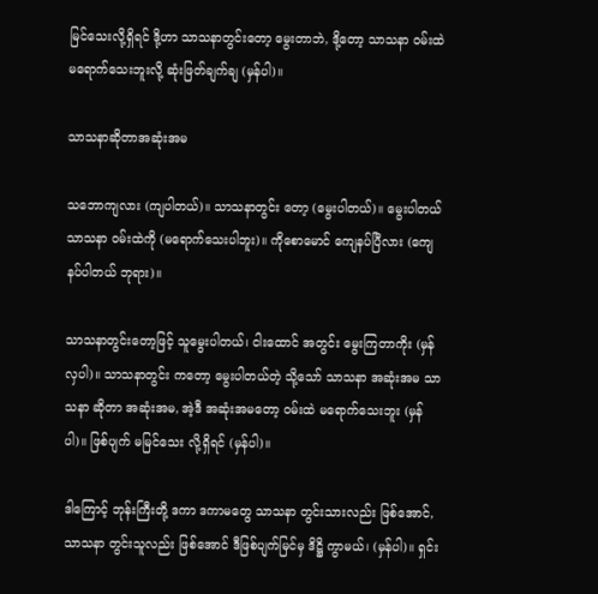မြင်သေးလို့ရှိရင် ဒို့ဟာ သာသနာတွင်းတော့ မွေးတာဘဲ, ဒို့တော့ သာသနာ ဝမ်းထဲ မရောက်သေးဘူးလို့ ဆုံးဖြတ်ချက်ချ (မှန်ပါ)။

သာသနာဆိုတာအဆုံးအမ

သဘောကျလား (ကျပါတယ်)။ သာသနာတွင်း တော့ (မွေးပါတယ်)။ မွေးပါတယ် သာသနာ ဝမ်းထဲကို (မရောက်သေးပါဘူး)။ ကိုစောမောင် ကျေနပ်ပြီလား (ကျေနပ်ပါတယ် ဘုရား)။

သာသနာတွင်းတော့ဖြင့် သူမွေးပါတယ်၊ ငါးထောင် အတွင်း မွေးကြတာကိုး (မှန်လှပါ)။ သာသနာတွင်း ကတော့ မွေးပါတယ်တဲ့ သို့သော် သာသနာ အဆုံးအမ သာသနာ ဆိုတာ အဆုံးအမ, အဲ့ဒီ အဆုံးအမတော့ ဝမ်းထဲ မရောက်သေးဘူး (မှန်ပါ)။ ဖြစ်ပျက် မမြင်သေး လို့ရှိရင် (မှန်ပါ)။

ဒါကြောင့် ဘုန်းကြီးတို့ ဒကာ ဒကာမတွေ သာသနာ တွင်းသားလည်း ဖြစ်အောင်, သာသနာ တွင်းသူလည်း ဖြစ်အောင် ဒီဖြစ်ပျက်မြင်မှ ဒိဋ္ဌိ ကွာမယ်၊ (မှန်ပါ)။ ရှင်း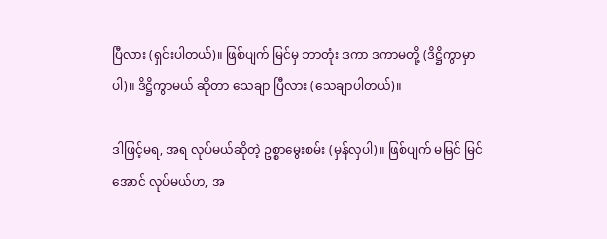ပြီလား (ရှင်းပါတယ်)။ ဖြစ်ပျက် မြင်မှ ဘာတုံး ဒကာ ဒကာမတို့ (ဒိဋ္ဌိကွာမှာပါ)။ ဒိဋ္ဌိကွာမယ် ဆိုတာ သေချာ ပြီလား (သေချာပါတယ်)။

ဒါဖြင့်မရ, အရ လုပ်မယ်ဆိုတဲ့ ဥစ္စာမွေးစမ်း (မှန်လှပါ)။ ဖြစ်ပျက် မမြင် မြင်အောင် လုပ်မယ်ဟ, အ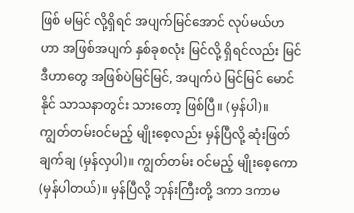ဖြစ် မမြင် လို့ရှိရင် အပျက်မြင်အောင် လုပ်မယ်ဟ ဟာ အဖြစ်အပျက် နှစ်ခုစလုံး မြင်လို့ ရှိရင်လည်း မြင် ဒီဟာတွေ အဖြစ်ပဲမြင်မြင်, အပျက်ပဲ မြင်မြင် မောင်နိုင် သာသနာတွင်း သားတော့ ဖြစ်ပြီ။ (မှန်ပါ)။ ကျွတ်တမ်းဝင်မည့် မျိုးစေ့လည်း မှန်ပြီလို့ ဆုံးဖြတ် ချက်ချ (မှန်လှပါ)။ ကျွတ်တမ်း ဝင်မည့် မျိုးစေ့ကော (မှန်ပါတယ်)။ မှန်ပြီလို့ ဘုန်းကြီးတို့ ဒကာ ဒကာမ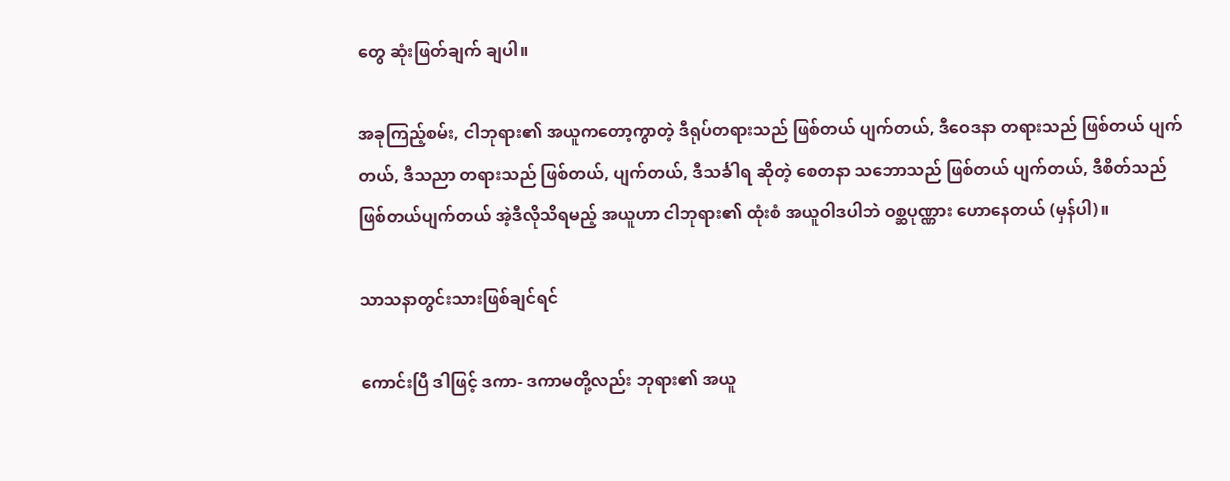တွေ ဆုံးဖြတ်ချက် ချပါ။

အခုကြည့်စမ်း, ငါဘုရား၏ အယူကတော့ကွာတဲ့ ဒီရုပ်တရားသည် ဖြစ်တယ် ပျက်တယ်, ဒီဝေဒနာ တရားသည် ဖြစ်တယ် ပျက်တယ်, ဒီသညာ တရားသည် ဖြစ်တယ်, ပျက်တယ်, ဒီသင်္ခါရ ဆိုတဲ့ စေတနာ သဘောသည် ဖြစ်တယ် ပျက်တယ်, ဒီစိတ်သည် ဖြစ်တယ်ပျက်တယ် အဲ့ဒီလိုသိရမည့် အယူဟာ ငါဘုရား၏ ထုံးစံ အယူဝါဒပါဘဲ ဝစ္ဆပုဏ္ဏား ဟောနေတယ် (မှန်ပါ)။

သာသနာတွင်းသားဖြစ်ချင်ရင်

ကောင်းပြီ ဒါဖြင့် ဒကာ- ဒကာမတို့လည်း ဘုရား၏ အယူ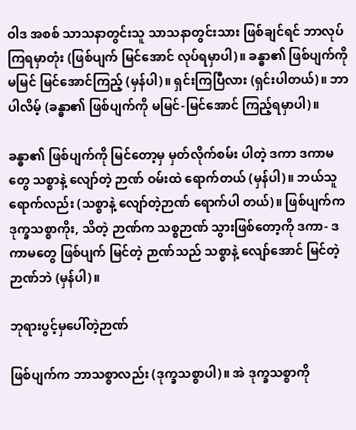ဝါဒ အစစ် သာသနာတွင်းသူ သာသနာတွင်းသား ဖြစ်ချင်ရင် ဘာလုပ်ကြရမှာတုံး (ဖြစ်ပျက် မြင်အောင် လုပ်ရမှာပါ)။ ခန္ဓာ၏ ဖြစ်ပျက်ကို မမြင် မြင်အောင်ကြည့် (မှန်ပါ)။ ရှင်းကြပြီလား (ရှင်းပါတယ်)။ ဘာပါလိမ့် (ခန္ဓာ၏ ဖြစ်ပျက်ကို မမြင်-မြင်အောင် ကြည့်ရမှာပါ)။

ခန္ဓာ၏ ဖြစ်ပျက်ကို မြင်တော့မှ မှတ်လိုက်စမ်း ပါတဲ့ ဒကာ ဒကာမတွေ သစ္စာနဲ့ လျော်တဲ့ ဉာဏ် ဝမ်းထဲ ရောက်တယ် (မှန်ပါ)။ ဘယ်သူ ရောက်လည်း (သစ္စာနဲ့ လျော်တဲ့ဉာဏ် ရောက်ပါ တယ်)။ ဖြစ်ပျက်က ဒုက္ခသစ္စာကိုး, သိတဲ့ ဉာဏ်က သစ္စဉာဏ် သွားဖြစ်တော့ကို ဒကာ- ဒကာမတွေ ဖြစ်ပျက် မြင်တဲ့ ဉာဏ်သည် သစ္စာနဲ့ လျော်အောင် မြင်တဲ့ ဉာဏ်ဘဲ (မှန်ပါ)။

ဘုရားပွင့်မှပေါ်တဲ့ဉာဏ်

ဖြစ်ပျက်က ဘာသစ္စာလည်း (ဒုက္ခသစ္စာပါ)။ အဲ ဒုက္ခသစ္စာကို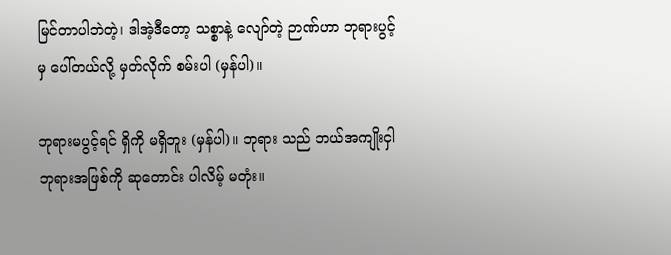မြင်တာပါဘဲတဲ့၊ ဒါအဲ့ဒီတော့ သစ္စာနဲ့ လျော်တဲ့ ဉာဏ်ဟာ ဘုရားပွင့်မှ ပေါ်တယ်လို့ မှတ်လိုက် စမ်းပါ (မှန်ပါ)။

ဘုရားမပွင့်ရင် ရှိကို မရှိဘူး (မှန်ပါ)။ ဘုရား သည် ဘယ်အကျိုးငှါ ဘုရားအဖြစ်ကို ဆုတောင်း ပါလိမ့် မတုံး။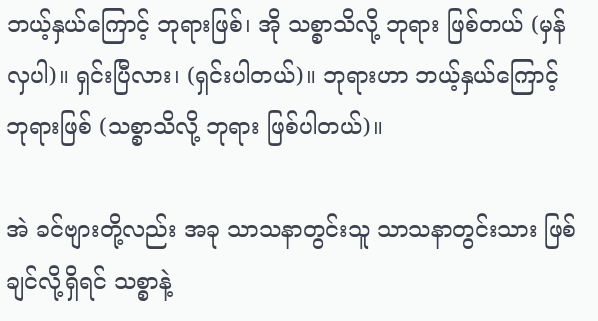ဘယ့်နှယ်ကြောင့် ဘုရားဖြစ်၊ အို သစ္စာသိလို့ ဘုရား ဖြစ်တယ် (မှန်လှပါ)။ ရှင်းပြီလား၊ (ရှင်းပါတယ်)။ ဘုရားဟာ ဘယ့်နှယ်ကြောင့် ဘုရားဖြစ် (သစ္စာသိလို့ ဘုရား ဖြစ်ပါတယ်)။

အဲ ခင်ဗျားတို့လည်း အခု သာသနာတွင်းသူ သာသနာတွင်းသား ဖြစ်ချင်လို့ရှိရင် သစ္စာနဲ့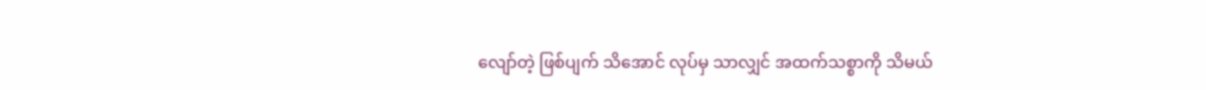လျော်တဲ့ ဖြစ်ပျက် သိအောင် လုပ်မှ သာလျှင် အထက်သစ္စာကို သိမယ်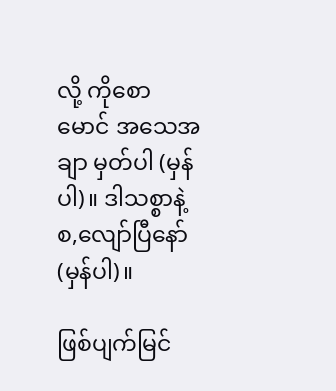လို့ ကိုစောမောင် အသေအချာ မှတ်ပါ (မှန်ပါ)။ ဒါသစ္စာနဲ့ စ,လျော်ပြီနော် (မှန်ပါ)။

ဖြစ်ပျက်မြင်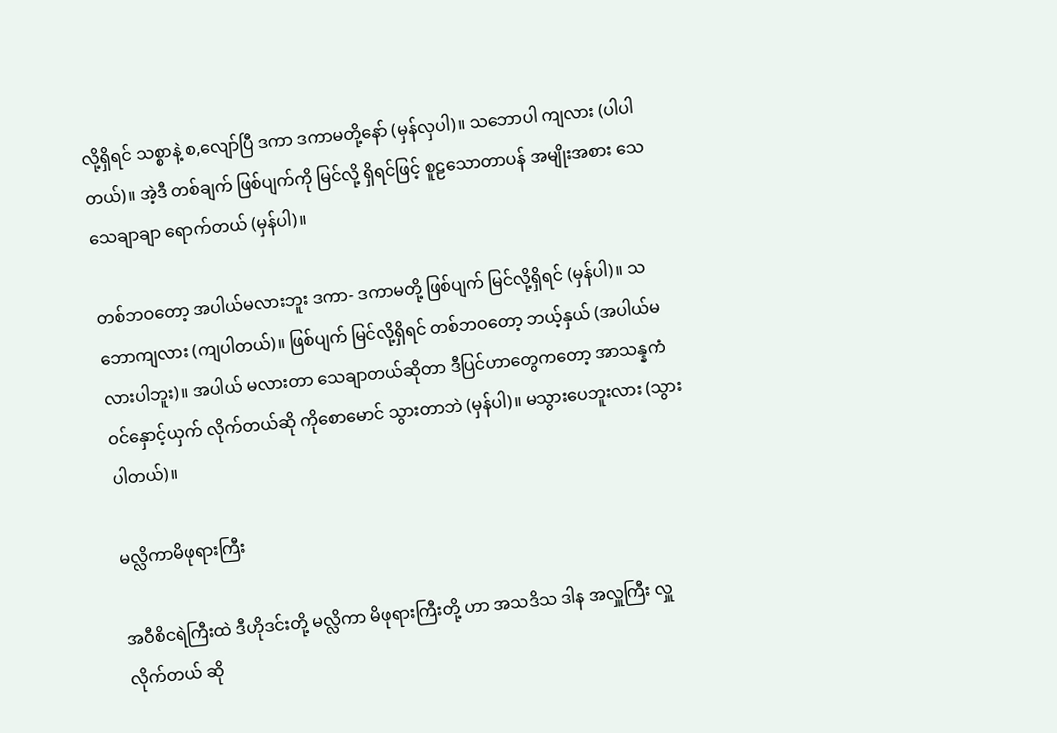လို့ရှိရင် သစ္စာနဲ့ စ,လျော်ပြီ ဒကာ ဒကာမတို့နော် (မှန်လှပါ)။ သဘောပါ ကျလား (ပါပါတယ်)။ အဲ့ဒီ တစ်ချက် ဖြစ်ပျက်ကို မြင်လို့ ရှိရင်ဖြင့် စူဠသောတာပန် အမျိုးအစား သေသေချာချာ ရောက်တယ် (မှန်ပါ)။

တစ်ဘဝတော့ အပါယ်မလားဘူး ဒကာ- ဒကာမတို့ ဖြစ်ပျက် မြင်လို့ရှိရင် (မှန်ပါ)။ သဘောကျလား (ကျပါတယ်)။ ဖြစ်ပျက် မြင်လို့ရှိရင် တစ်ဘဝတော့ ဘယ့်နှယ် (အပါယ်မလားပါဘူး)။ အပါယ် မလားတာ သေချာတယ်ဆိုတာ ဒီပြင်ဟာတွေကတော့ အာသန္နကံ ဝင်နှောင့်ယှက် လိုက်တယ်ဆို ကိုစောမောင် သွားတာဘဲ (မှန်ပါ)။ မသွားပေဘူးလား (သွားပါတယ်)။

မလ္လိကာမိဖုရားကြီး

အဝီစိငရဲကြီးထဲ ဒီဟိုဒင်းတို့ မလ္လိကာ မိဖုရားကြီးတို့ ဟာ အသဒိသ ဒါန အလှူကြီး လှူလိုက်တယ် ဆို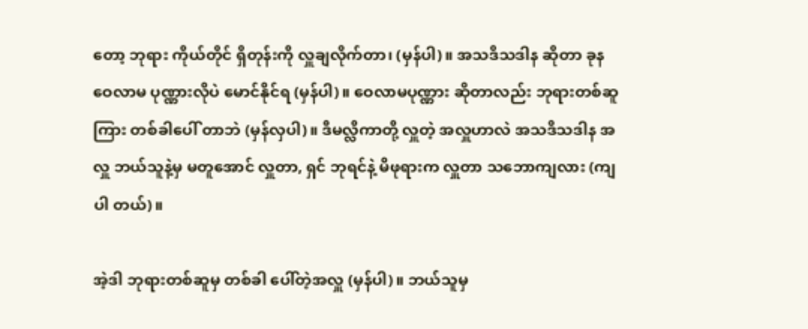တော့ ဘုရား ကိုယ်တိုင် ရှိတုန်းကို လှူချလိုက်တာ၊ (မှန်ပါ)။ အသဒိသဒါန ဆိုတာ ခုန ဝေလာမ ပုဏ္ဏားလိုပဲ မောင်နိုင်ရ (မှန်ပါ)။ ဝေလာမပုဏ္ဏား ဆိုတာလည်း ဘုရားတစ်ဆူကြား တစ်ခါပေါ် တာဘဲ (မှန်လှပါ)။ ဒီမလ္လိကာတို့ လှူတဲ့ အလှူဟာလဲ အသဒိသဒါန အလှူ ဘယ်သူနဲ့မှ မတူအောင် လှူတာ, ရှင် ဘုရင်နဲ့ မိဖုရားက လှူတာ သဘောကျလား (ကျပါ တယ်)။

အဲ့ဒါ ဘုရားတစ်ဆူမှ တစ်ခါ ပေါ်တဲ့အလှူ (မှန်ပါ)။ ဘယ်သူမှ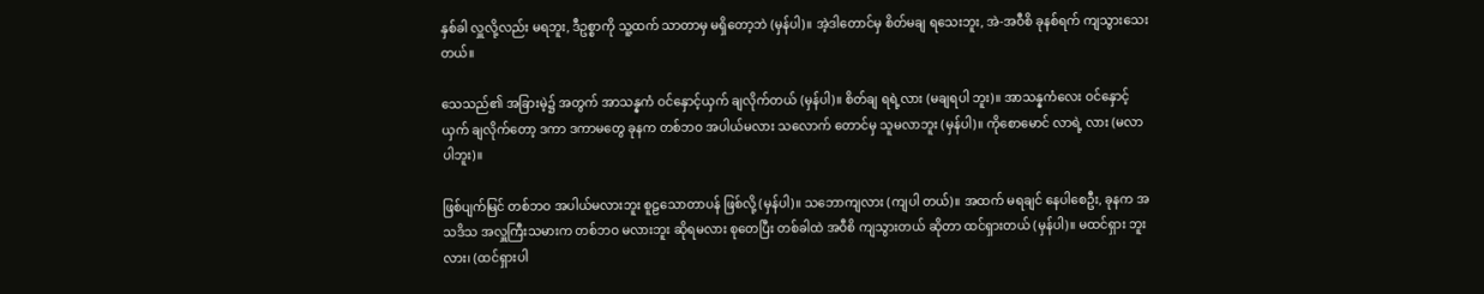နှစ်ခါ လှူလို့လည်း မရဘူး, ဒီဥစ္စာကို သူ့ထက် သာတာမှ မရှိတော့ဘဲ (မှန်ပါ)။ အဲ့ဒါတောင်မှ စိတ်မချ ရသေးဘူး, အဲ-အဝီစိ ခုနစ်ရက် ကျသွားသေးတယ်။

သေသည်၏ အခြားမဲ့၌ အတွက် အာသန္နကံ ဝင်နှောင့်ယှက် ချလိုက်တယ် (မှန်ပါ)။ စိတ်ချ ရရဲ့လား (မချရပါ ဘူး)။ အာသန္နကံလေး ဝင်နှောင့်ယှက် ချလိုက်တော့ ဒကာ ဒကာမတွေ ခုနက တစ်ဘဝ အပါယ်မလား သလောက် တောင်မှ သူမလာဘူး (မှန်ပါ)။ ကိုစောမောင် လာရဲ့ လား (မလာပါဘူး)။

ဖြစ်ပျက်မြင် တစ်ဘဝ အပါယ်မလားဘူး စူဠသောတာပန် ဖြစ်လို့ (မှန်ပါ)။ သဘောကျလား (ကျပါ တယ်)။ အထက် မရချင် နေပါစေဦး, ခုနက အသဒိသ အလှူကြီးသမားက တစ်ဘဝ မလားဘူး ဆိုရမလား စုတေပြီး တစ်ခါထဲ အဝီစိ ကျသွားတယ် ဆိုတာ ထင်ရှားတယ် (မှန်ပါ)။ မထင်ရှား ဘူးလား၊ (ထင်ရှားပါ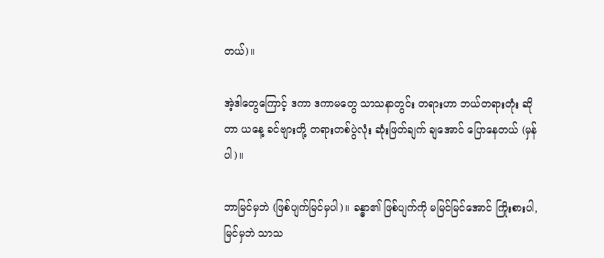တယ်)။

အဲ့ဒါတွေကြောင့် ဒကာ ဒကာမတွေ သာသနာတွင်း တရားဟာ ဘယ်တရားတုံး ဆိုတာ ယနေ့ ခင်ဗျားတို့ တရားတစ်ပွဲလုံး ဆုံးဖြတ်ချက် ချအောင် ပြောနေတယ် (မှန်ပါ)။

ဘာမြင်မှဘဲ (ဖြစ်ပျက်မြင်မှပါ)။ ခန္ဓာ၏ ဖြစ်ပျက်ကို မမြင်မြင်အောင် ကြိုးစားပါ, မြင်မှဘဲ သာသ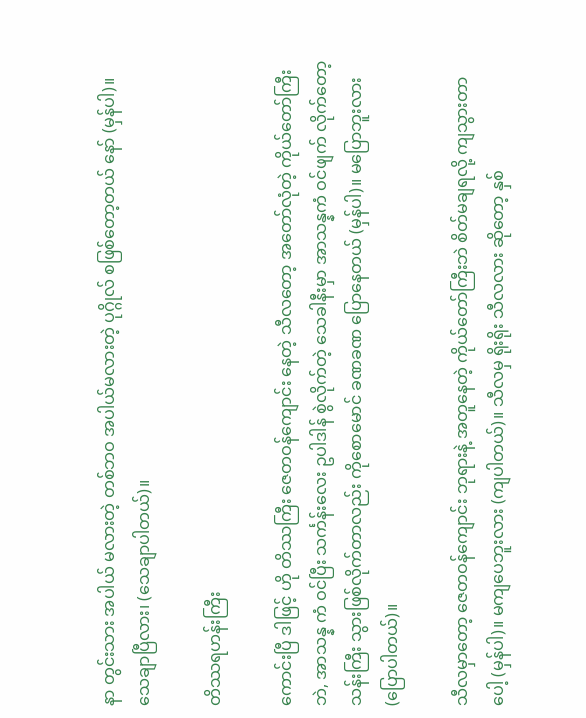နာ တွင်းသား အပါယ် မလားတဲ့ တစ်ဘဝ အပါယ်မလားတဲ့ ပုဂ္ဂိုလ် စဖြစ်တော့တယ် နော် (မှန်ပါ)။ သေချာပြီလား၊ (သေချာပါတယ်)။

တိဿရဟန်းကြီး

ကောင်းပြီ ဒါဖြင့် ဟို တိဿကြီး ဇေတဝန်ကျောင်း နေတဲ့ သီလတော့ အတော်လုံတဲ့ ကိုယ်တော်ကြီးဘဲ, အာသန္န ကံ ဝင်ပြီး သင်္ကန်းလေး ဥပါဒါန် စွဲလိုက်တဲ့ သေခါနီးမှာ အာသန္နကံ ဝင်ဖျက် လိုက်တော့ သန်းကြီး သွားဖြစ်လိုက်တာလည်း ကိုစောမောင် ခဏခဏ ပြောနေတယ် (မှန်ပါ)။ မပြောဘူးလား (ပြောပါတယ်)။

သီလမှာတော့ ဇေတဝန်ကျောင်း ဘုရားနဲ့ အတူနေတဲ့ ကိုယ်တော်ကြီးဘဲ စိတ်မချရလို့ ကျသွားတာပေါ့ (မှန်ပါ)။ မကျပေဘူးလား (ကျပါတယ်)။ သီလမှ ရိုးရိုး သီလလား ဆိုတော့ နှစ်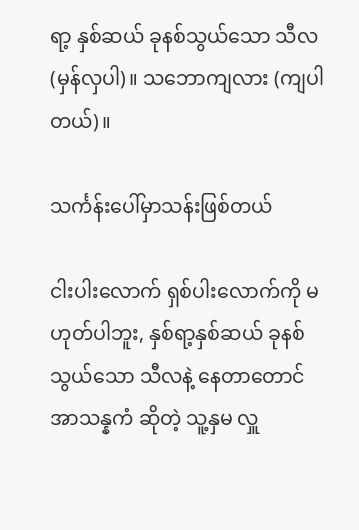ရာ့ နှစ်ဆယ် ခုနစ်သွယ်သော သီလ (မှန်လှပါ)။ သဘောကျလား (ကျပါတယ်)။

သင်္ကန်းပေါ်မှာသန်းဖြစ်တယ်

ငါးပါးလောက် ရှစ်ပါးလောက်ကို မဟုတ်ပါဘူး, နှစ်ရာ့နှစ်ဆယ် ခုနစ်သွယ်သော သီလနဲ့ နေတာတောင် အာသန္နကံ ဆိုတဲ့ သူ့နှမ လှူ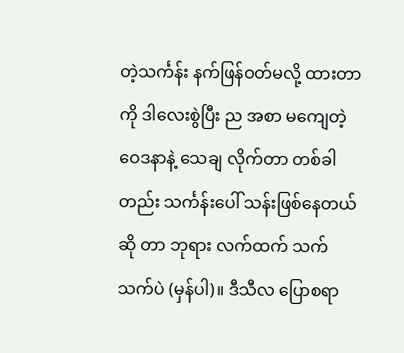တဲ့သင်္ကန်း နက်ဖြန်ဝတ်မလို့ ထားတာကို ဒါလေးစွဲပြီး ည အစာ မကျေတဲ့ ဝေဒနာနဲ့ သေချ လိုက်တာ တစ်ခါတည်း သင်္ကန်းပေါ် သန်းဖြစ်နေတယ် ဆို တာ ဘုရား လက်ထက် သက်သက်ပဲ (မှန်ပါ)။ ဒီသီလ ပြောစရာ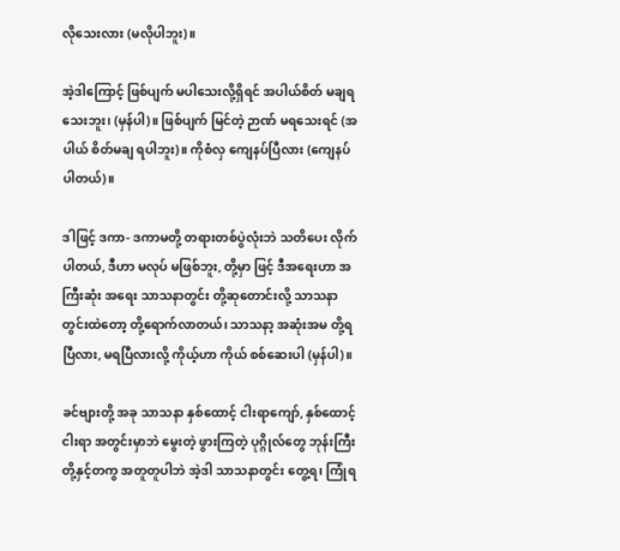လိုသေးလား (မလိုပါဘူး)။

အဲ့ဒါကြောင့် ဖြစ်ပျက် မပါသေးလို့ရှိရင် အပါယ်စိတ် မချရသေးဘူး၊ (မှန်ပါ)။ ဖြစ်ပျက် မြင်တဲ့ ဉာဏ် မရသေးရင် (အပါယ် စိတ်မချ ရပါဘူး)။ ကိုစံလှ ကျေနပ်ပြီလား (ကျေနပ်ပါတယ်)။

ဒါဖြင့် ဒကာ- ဒကာမတို့ တရားတစ်ပွဲလုံးဘဲ သတိပေး လိုက်ပါတယ်, ဒီဟာ မလုပ် မဖြစ်ဘူး, တို့မှာ ဖြင့် ဒီအရေးဟာ အကြီးဆုံး အရေး သာသနာတွင်း တို့ဆုတောင်းလို့ သာသနာတွင်းထဲတော့ တို့ရောက်လာတယ်၊ သာသနာ့ အဆုံးအမ တို့ရပြီလား, မရပြီလားလို့ ကိုယ့်ဟာ ကိုယ် စစ်ဆေးပါ (မှန်ပါ)။

ခင်ဗျားတို့ အခု သာသနာ နှစ်ထောင့် ငါးရာကျော်, နှစ်ထောင့်ငါးရာ အတွင်းမှာဘဲ မွေးတဲ့ ဖွားကြတဲ့ ပုဂ္ဂိုလ်တွေ ဘုန်းကြီး တို့နှင့်တကွ အတူတူပါဘဲ အဲ့ဒါ သာသနာတွင်း တွေ့ရ၊ ကြုံရ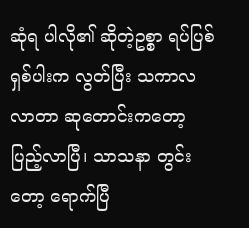ဆုံရ ပါလို၏ ဆိုတဲ့ဥစ္စာ ရပ်ပြစ် ရှစ်ပါးက လွတ်ပြီး သကာလ လာတာ ဆုတောင်းကတော့ ပြည့်လာပြီ၊ သာသနာ တွင်းတော့ ရောက်ပြီ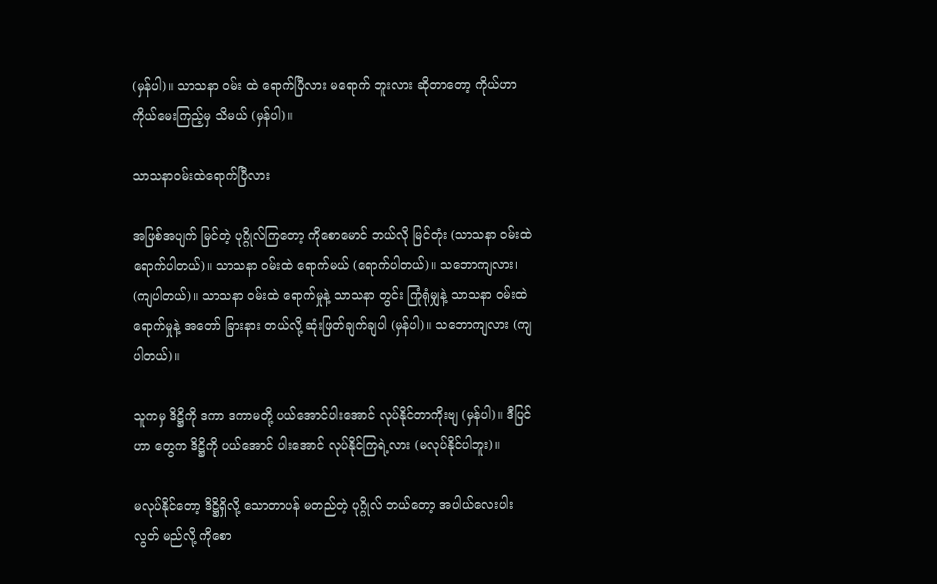(မှန်ပါ)။ သာသနာ ဝမ်း ထဲ ရောက်ပြီလား မရောက် ဘူးလား ဆိုတာတော့ ကိုယ်ဟာ ကိုယ်မေးကြည့်မှ သိမယ် (မှန်ပါ)။

သာသနာဝမ်းထဲရောက်ပြီလား

အဖြစ်အပျက် မြင်တဲ့ ပုဂ္ဂိုလ်ကြတော့ ကိုစောမောင် ဘယ်လို မြင်တုံး (သာသနာ ဝမ်းထဲ ရောက်ပါတယ်)။ သာသနာ ဝမ်းထဲ ရောက်မယ် (ရောက်ပါတယ်)။ သဘောကျလား၊ (ကျပါတယ်)။ သာသနာ ဝမ်းထဲ ရောက်မှုနဲ့ သာသနာ တွင်း ကြုံရုံမျှနဲ့ သာသနာ ဝမ်းထဲ ရောက်မှုနဲ့ အတော် ခြားနား တယ်လို့ ဆုံးဖြတ်ချက်ချပါ (မှန်ပါ)။ သဘောကျလား (ကျပါတယ်)။

သူကမှ ဒိဋ္ဌိကို ဒကာ ဒကာမတို့ ပယ်အောင်ပါးအောင် လုပ်နိုင်တာကိုးဗျ (မှန်ပါ)။ ဒီပြင်ဟာ တွေက ဒိဋ္ဌိကို ပယ်အောင် ပါးအောင် လုပ်နိုင်ကြရဲ့လား (မလုပ်နိုင်ပါဘူး)။

မလုပ်နိုင်တော့ ဒိဋ္ဌိရှိလို့ သောတာပန် မတည်တဲ့ ပုဂ္ဂိုလ် ဘယ်တော့ အပါယ်လေးပါး လွတ် မည်လို့ ကိုစော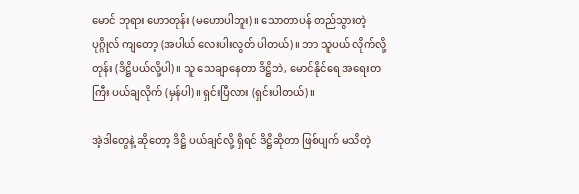မောင် ဘုရား ဟောတုန်း (မဟောပါဘူး)။ သောတာပန် တည်သွားတဲ့ ပုဂ္ဂိုလ် ကျတော့ (အပါယ် လေးပါးလွတ် ပါတယ်)။ ဘာ သူပယ် လိုက်လို့တုန်း (ဒိဋ္ဌိပယ်လို့ပါ)။ သူ သေချာနေတာ ဒိဋ္ဌိဘဲ, မောင်နိုင်ရေ အရေးတကြီး ပယ်ချလိုက် (မှန်ပါ)။ ရှင်းပြီလား (ရှင်းပါတယ်)။

အဲ့ဒါတွေနဲ့ ဆိုတော့ ဒိဋ္ဌိ ပယ်ချင်လို့ ရှိရင် ဒိဋ္ဌိဆိုတာ ဖြစ်ပျက် မသိတဲ့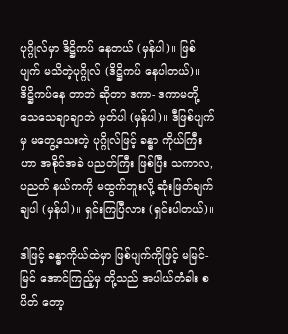ပုဂ္ဂိုလ်မှာ ဒိဋ္ဌိကပ် နေတယ် (မှန်ပါ)။ ဖြစ်ပျက် မသိတဲ့ပုဂ္ဂိုလ် (ဒိဋ္ဌိကပ် နေပါတယ်)။ ဒိဋ္ဌိကပ်နေ တာဘဲ ဆိုတာ ဒကာ- ဒကာမတို့ သေသေချာချာဘဲ မှတ်ပါ (မှန်ပါ)။ ဒီဖြစ်ပျက်မှ မတွေ့သေးတဲ့ ပုဂ္ဂိုလ်ဖြင့် ခန္ဓာ ကိုယ်ကြီးဟာ အစိုင်အခဲ ပညတ်ကြီး ဖြစ်ပြီး သကာလ, ပညတ် နယ်ကကို မထွက်ဘူးလို့ ဆုံးဖြတ်ချက် ချပါ (မှန်ပါ)။ ရှင်းကြပြီလား (ရှင်းပါတယ်)။

ဒါဖြင့် ခန္ဓာကိုယ်ထဲမှာ ဖြစ်ပျက်ကိုဖြင့် မမြင်-မြင် အောင်ကြည့်မှ တို့သည် အပါယ်တံခါး စပိတ် တော့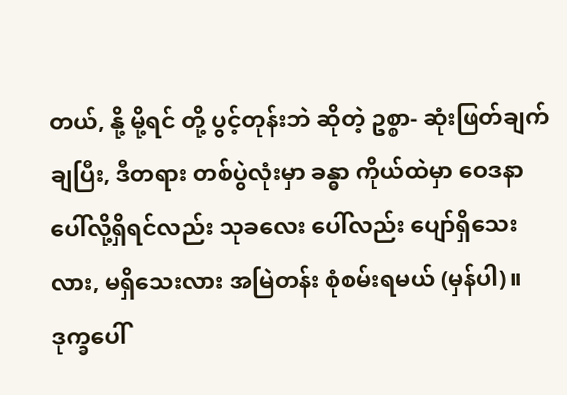တယ်, နို့ မို့ရင် တို့ ပွင့်တုန်းဘဲ ဆိုတဲ့ ဥစ္စာ- ဆုံးဖြတ်ချက် ချပြီး, ဒီတရား တစ်ပွဲလုံးမှာ ခန္ဓာ ကိုယ်ထဲမှာ ဝေဒနာ ပေါ်လို့ရှိရင်လည်း သုခလေး ပေါ်လည်း ပျော်ရှိသေးလား, မရှိသေးလား အမြဲတန်း စုံစမ်းရမယ် (မှန်ပါ)။ ဒုက္ခပေါ်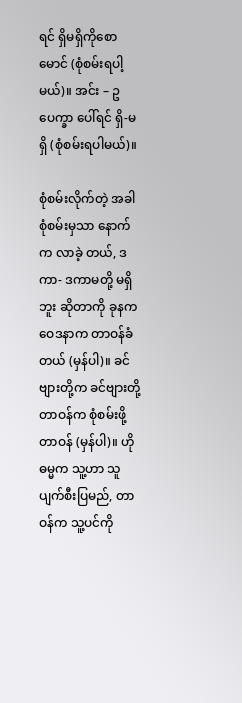ရင် ရှိမရှိကိုစောမောင် (စုံစမ်းရပါ့မယ်)။ အင်း – ဥပေက္ခာ ပေါ်ရင် ရှိ-မရှိ (စုံစမ်းရပါမယ်)။

စုံစမ်းလိုက်တဲ့ အခါ စုံစမ်းမှသာ နောက်က လာခဲ့ တယ်, ဒကာ- ဒကာမတို့ မရှိဘူး ဆိုတာကို ခုနက ဝေဒနာက တာဝန်ခံတယ် (မှန်ပါ)။ ခင်ဗျားတို့က ခင်ဗျားတို့ တာဝန်က စုံစမ်းဖို့ တာဝန် (မှန်ပါ)။ ဟို ဓမ္မက သူ့ဟာ သူပျက်စီးပြမည်, တာဝန်က သူ့ပင်ကို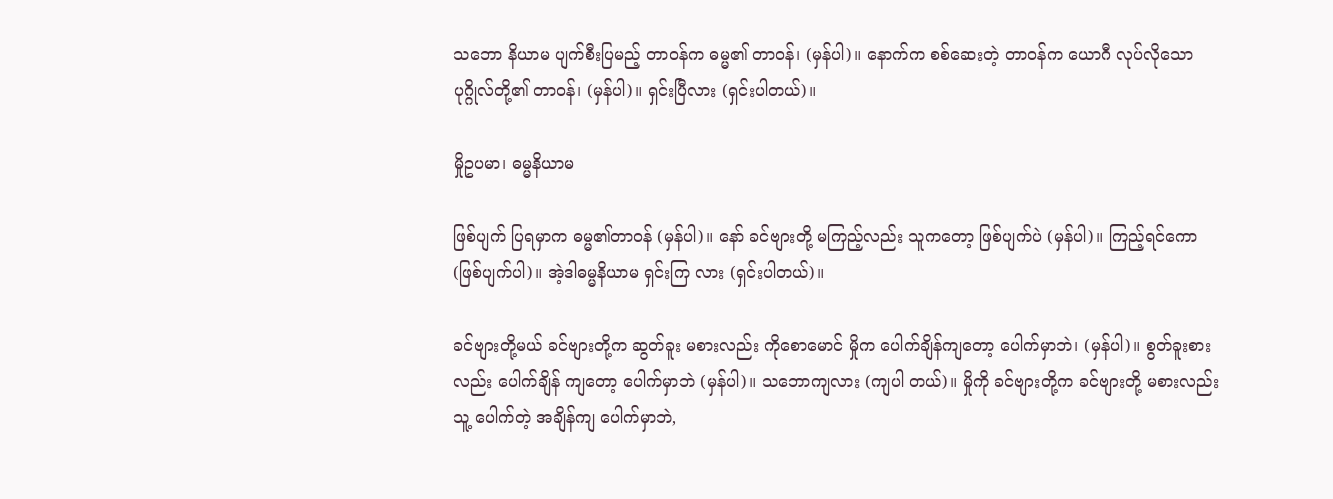သဘော နိယာမ ပျက်စီးပြမည့် တာဝန်က ဓမ္မ၏ တာဝန်၊ (မှန်ပါ)။ နောက်က စစ်ဆေးတဲ့ တာဝန်က ယောဂီ လုပ်လိုသော ပုဂ္ဂိုလ်တို့၏ တာဝန်၊ (မှန်ပါ)။ ရှင်းပြီလား (ရှင်းပါတယ်)။

မှိုဥပမာ၊ ဓမ္မနိယာမ

ဖြစ်ပျက် ပြရမှာက ဓမ္မ၏တာဝန် (မှန်ပါ)။ နော် ခင်ဗျားတို့ မကြည့်လည်း သူကတော့ ဖြစ်ပျက်ပဲ (မှန်ပါ)။ ကြည့်ရင်ကော (ဖြစ်ပျက်ပါ)။ အဲ့ဒါဓမ္မနိယာမ ရှင်းကြ လား (ရှင်းပါတယ်)။

ခင်ဗျားတို့မယ် ခင်ဗျားတို့က ဆွတ်ခူး မစားလည်း ကိုစောမောင် မှိုက ပေါက်ချိန်ကျတော့ ပေါက်မှာဘဲ၊ (မှန်ပါ)။ စွတ်ခူးစားလည်း ပေါက်ချိန် ကျတော့ ပေါက်မှာဘဲ (မှန်ပါ)။ သဘောကျလား (ကျပါ တယ်)။ မှိုကို ခင်ဗျားတို့က ခင်ဗျားတို့ မစားလည်း သူ့ ပေါက်တဲ့ အချိန်ကျ ပေါက်မှာဘဲ,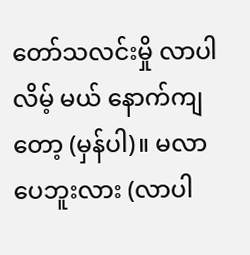တော်သလင်းမှို လာပါလိမ့် မယ် နောက်ကျတော့ (မှန်ပါ)။ မလာပေဘူးလား (လာပါ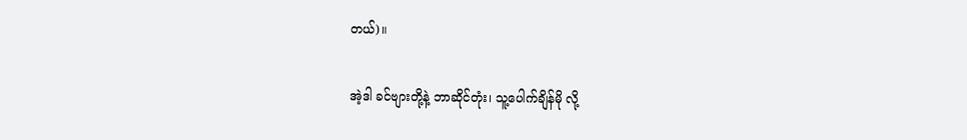တယ်)။

အဲ့ဒါ ခင်ဗျားတို့နဲ့ ဘာဆိုင်တုံး၊ သူ့ပေါက်ချိန်မို လို့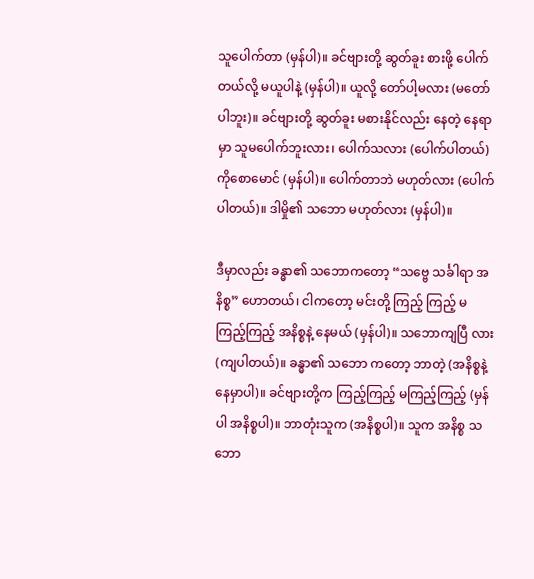သူပေါက်တာ (မှန်ပါ)။ ခင်ဗျားတို့ ဆွတ်ခူး စားဖို့ ပေါက်တယ်လို့ မယူပါနဲ့ (မှန်ပါ)။ ယူလို့ တော်ပါ့မလား (မတော်ပါဘူး)။ ခင်ဗျားတို့ ဆွတ်ခူး မစားနိုင်လည်း နေတဲ့ နေရာ မှာ သူမပေါက်ဘူးလား၊ ပေါက်သလား (ပေါက်ပါတယ်) ကိုစောမောင် (မှန်ပါ)။ ပေါက်တာဘဲ မဟုတ်လား (ပေါက်ပါတယ်)။ ဒါမှို၏ သဘော မဟုတ်လား (မှန်ပါ)။

ဒီမှာလည်း ခန္ဓာ၏ သဘောကတော့ “သဗ္ဗေ သင်္ခါရာ အနိစ္စ” ဟောတယ်၊ ငါကတော့ မင်းတို့ ကြည့် ကြည့် မကြည့်ကြည့် အနိစ္စနဲ့ နေမယ် (မှန်ပါ)။ သဘောကျပြီ လား(ကျပါတယ်)။ ခန္ဓာ၏ သဘော ကတော့ ဘာတဲ့ (အနိစ္စနဲ့ နေမှာပါ)။ ခင်ဗျားတို့က ကြည့်ကြည့် မကြည့်ကြည့် (မှန်ပါ အနိစ္စပါ)။ ဘာတုံးသူက (အနိစ္စပါ)။ သူက အနိစ္စ သဘော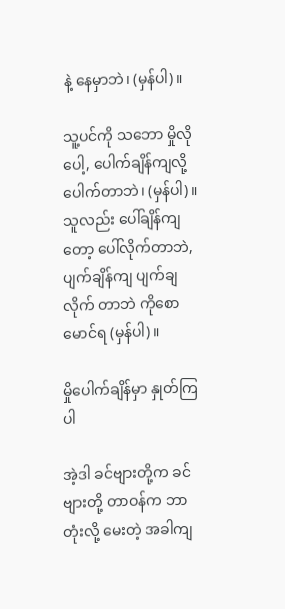နဲ့ နေမှာဘဲ၊ (မှန်ပါ)။

သူ့ပင်ကို သဘော မှိုလို ပေါ့, ပေါက်ချိန်ကျလို့ ပေါက်တာဘဲ၊ (မှန်ပါ)။ သူလည်း ပေါ်ချိန်ကျတော့ ပေါ်လိုက်တာဘဲ, ပျက်ချိန်ကျ ပျက်ချလိုက် တာဘဲ ကိုစောမောင်ရ (မှန်ပါ)။

မှိုပေါက်ချိန်မှာ နှုတ်ကြပါ

အဲ့ဒါ ခင်ဗျားတို့က ခင်ဗျားတို့ တာဝန်က ဘာတုံးလို့ မေးတဲ့ အခါကျ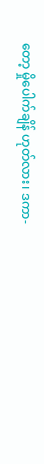တော့ မှိုပေါက်ချိန် ဟုတ်လား၊ ဒကာ-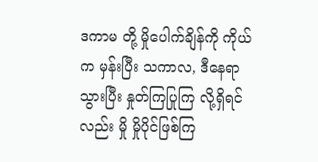ဒကာမ တို့ မှိုပေါက်ချိန်ကို ကိုယ်က မှန်းပြီး သကာလ, ဒီနေရာ သွားပြီး နှုတ်ကြပြုကြ လို့ရှိရင်လည်း မှို မှိုပိုင်ဖြစ်ကြ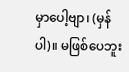မှာပေါ့ဗျာ၊ (မှန်ပါ)။ မဖြစ်ပေဘူး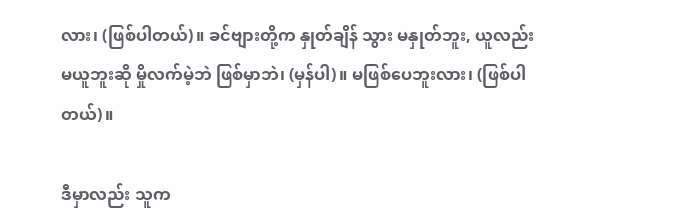လား၊ (ဖြစ်ပါတယ်)။ ခင်ဗျားတို့က နှုတ်ချိန် သွား မနှုတ်ဘူး, ယူလည်း မယူဘူးဆို မှိုလက်မဲ့ဘဲ ဖြစ်မှာဘဲ၊ (မှန်ပါ)။ မဖြစ်ပေဘူးလား၊ (ဖြစ်ပါတယ်)။

ဒီမှာလည်း သူက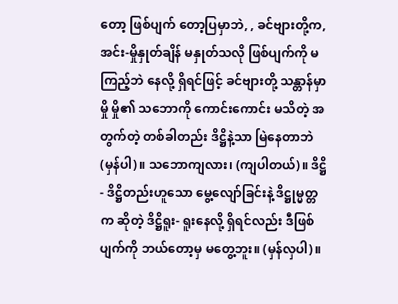တော့ ဖြစ်ပျက် တော့ပြမှာဘဲ, , ခင်ဗျားတို့က, အင်း-မှိုနှုတ်ချိန် မနှုတ်သလို ဖြစ်ပျက်ကို မကြည့်ဘဲ နေလို့ ရှိရင်ဖြင့် ခင်ဗျားတို့ သန္တာန်မှာ မှို မှို၏ သဘောကို ကောင်းကောင်း မသိတဲ့ အတွက်တဲ့ တစ်ခါတည်း ဒိဋ္ဌိနဲ့သာ မြဲနေတာဘဲ (မှန်ပါ)။ သဘောကျလား၊ (ကျပါတယ်)။ ဒိဋ္ဌိ- ဒိဋ္ဌိတည်းဟူသော မွေ့လျော်ခြင်းနဲ့ ဒိဋ္ဌုမ္မတ္တက ဆိုတဲ့ ဒိဋ္ဌိရူး- ရူးနေလို့ ရှိရင်လည်း ဒီဖြစ်ပျက်ကို ဘယ်တော့မှ မတွေ့ဘူး။ (မှန်လှပါ)။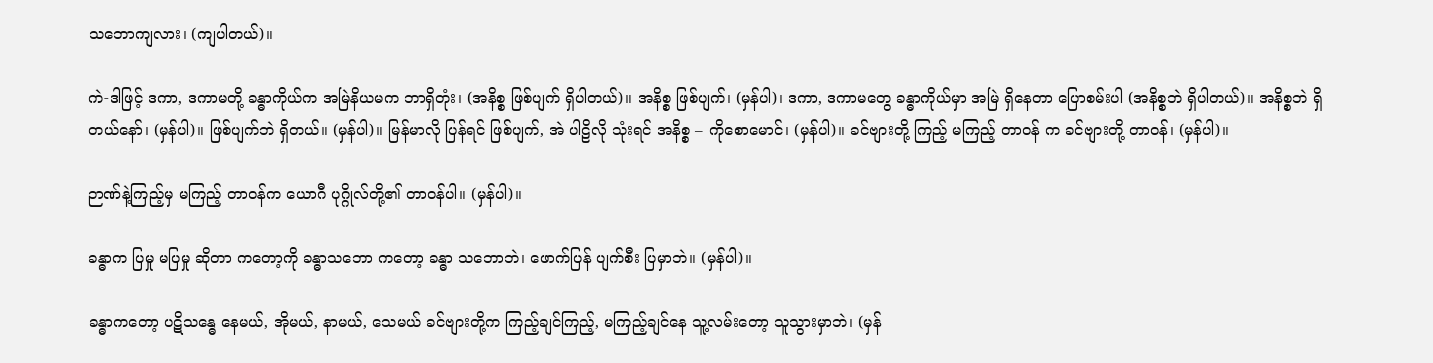သဘောကျလား၊ (ကျပါတယ်)။

ကဲ-ဒါဖြင့် ဒကာ, ဒကာမတို့ ခန္ဓာကိုယ်က အမြဲနိယမက ဘာရှိတုံး၊ (အနိစ္စ ဖြစ်ပျက် ရှိပါတယ်)။ အနိစ္စ ဖြစ်ပျက်၊ (မှန်ပါ)၊ ဒကာ, ဒကာမတွေ ခန္ဓာကိုယ်မှာ အမြဲ ရှိနေတာ ပြောစမ်းပါ (အနိစ္စဘဲ ရှိပါတယ်)။ အနိစ္စဘဲ ရှိတယ်နော်၊ (မှန်ပါ)။ ဖြစ်ပျက်ဘဲ ရှိတယ်။ (မှန်ပါ)။ မြန်မာလို ပြန်ရင် ဖြစ်ပျက်, အဲ ပါဠိလို သုံးရင် အနိစ္စ – ကိုစောမောင်၊ (မှန်ပါ)။ ခင်ဗျားတို့ ကြည့် မကြည့် တာဝန် က ခင်ဗျားတို့ တာဝန်၊ (မှန်ပါ)။

ဉာဏ်နဲ့ကြည့်မှ မကြည့် တာဝန်က ယောဂီ ပုဂ္ဂိုလ်တို့၏ တာဝန်ပါ။ (မှန်ပါ)။

ခန္ဓာက ပြမှု မပြမှု ဆိုတာ ကတော့ကို ခန္ဓာသဘော ကတော့ ခန္ဓာ သဘောဘဲ၊ ဖောက်ပြန် ပျက်စီး ပြမှာဘဲ။ (မှန်ပါ)။

ခန္ဓာကတော့ ပဋိသန္ဓေ နေမယ်, အိုမယ်, နာမယ်, သေမယ် ခင်ဗျားတို့က ကြည့်ချင်ကြည့်, မကြည့်ချင်နေ သူ့လမ်းတော့ သူသွားမှာဘဲ၊ (မှန်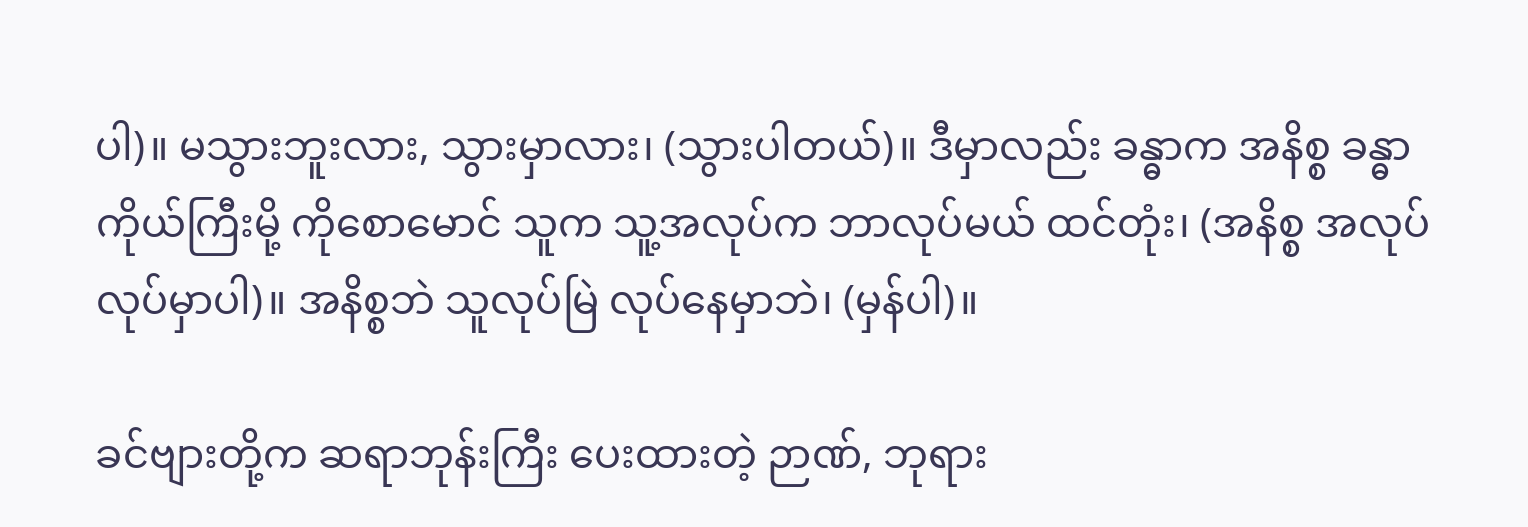ပါ)။ မသွားဘူးလား, သွားမှာလား၊ (သွားပါတယ်)။ ဒီမှာလည်း ခန္ဓာက အနိစ္စ ခန္ဓာ ကိုယ်ကြီးမို့ ကိုစောမောင် သူက သူ့အလုပ်က ဘာလုပ်မယ် ထင်တုံး၊ (အနိစ္စ အလုပ် လုပ်မှာပါ)။ အနိစ္စဘဲ သူလုပ်မြဲ လုပ်နေမှာဘဲ၊ (မှန်ပါ)။

ခင်ဗျားတို့က ဆရာဘုန်းကြီး ပေးထားတဲ့ ဉာဏ်, ဘုရား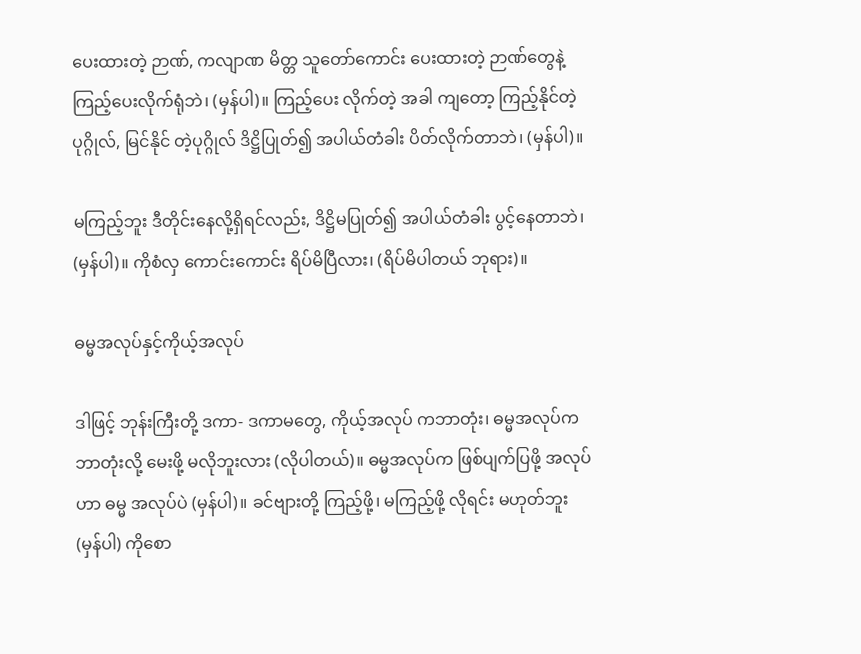ပေးထားတဲ့ ဉာဏ်, ကလျာဏ မိတ္တ သူတော်ကောင်း ပေးထားတဲ့ ဉာဏ်တွေနဲ့ ကြည့်ပေးလိုက်ရုံဘဲ၊ (မှန်ပါ)။ ကြည့်ပေး လိုက်တဲ့ အခါ ကျတော့ ကြည့်နိုင်တဲ့ ပုဂ္ဂိုလ်, မြင်နိုင် တဲ့ပုဂ္ဂိုလ် ဒိဋ္ဌိပြုတ်၍ အပါယ်တံခါး ပိတ်လိုက်တာဘဲ၊ (မှန်ပါ)။

မကြည့်ဘူး ဒီတိုင်းနေလို့ရှိရင်လည်း, ဒိဋ္ဌိမပြုတ်၍ အပါယ်တံခါး ပွင့်နေတာဘဲ၊ (မှန်ပါ)။ ကိုစံလှ ကောင်းကောင်း ရိပ်မိပြီလား၊ (ရိပ်မိပါတယ် ဘုရား)။

ဓမ္မအလုပ်နှင့်ကိုယ့်အလုပ်

ဒါဖြင့် ဘုန်းကြီးတို့ ဒကာ- ဒကာမတွေ, ကိုယ့်အလုပ် ကဘာတုံး၊ ဓမ္မအလုပ်က ဘာတုံးလို့ မေးဖို့ မလိုဘူးလား (လိုပါတယ်)။ ဓမ္မအလုပ်က ဖြစ်ပျက်ပြဖို့ အလုပ်ဟာ ဓမ္မ အလုပ်ပဲ (မှန်ပါ)။ ခင်ဗျားတို့ ကြည့်ဖို့၊ မကြည့်ဖို့ လိုရင်း မဟုတ်ဘူး (မှန်ပါ) ကိုစော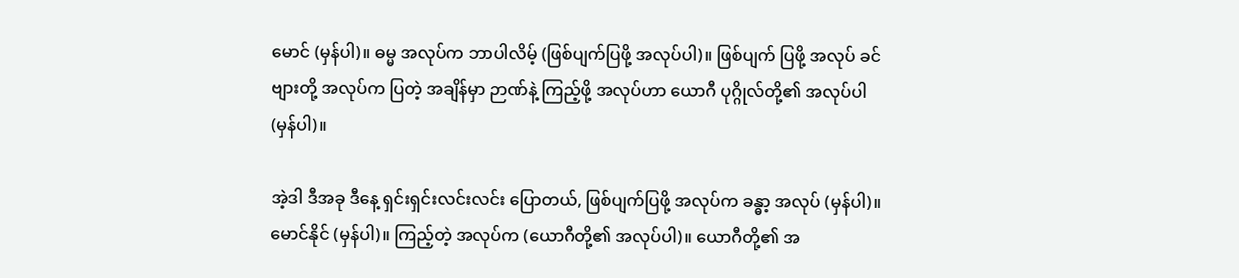မောင် (မှန်ပါ)။ ဓမ္မ အလုပ်က ဘာပါလိမ့် (ဖြစ်ပျက်ပြဖို့ အလုပ်ပါ)။ ဖြစ်ပျက် ပြဖို့ အလုပ် ခင်ဗျားတို့ အလုပ်က ပြတဲ့ အချိန်မှာ ဉာဏ်နဲ့ ကြည့်ဖို့ အလုပ်ဟာ ယောဂီ ပုဂ္ဂိုလ်တို့၏ အလုပ်ပါ (မှန်ပါ)။

အဲ့ဒါ ဒီအခု ဒီနေ့ ရှင်းရှင်းလင်းလင်း ပြောတယ်, ဖြစ်ပျက်ပြဖို့ အလုပ်က ခန္ဓာ့ အလုပ် (မှန်ပါ)။ မောင်နိုင် (မှန်ပါ)။ ကြည့်တဲ့ အလုပ်က (ယောဂီတို့၏ အလုပ်ပါ)။ ယောဂီတို့၏ အ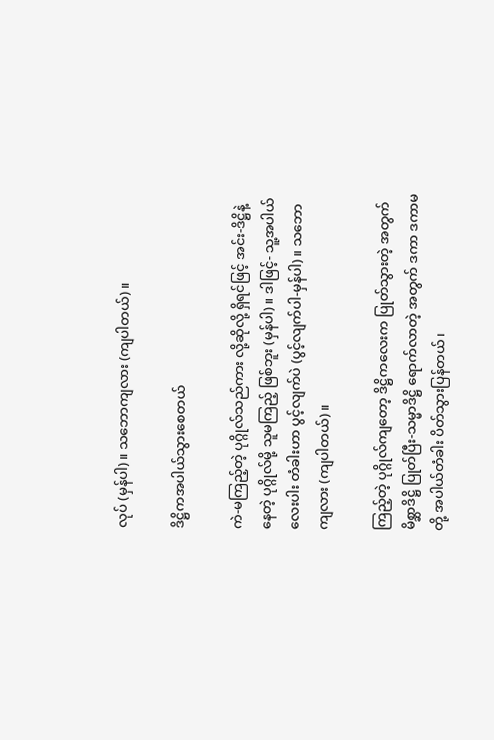လုပ် (မှန်ပါ)။ သဘောကျလား (ကျပါတယ်)။

ဒိဋ္ဌိကအပါယ်သွားစေတယ်

ကဲ-မကြည့်တဲ့ ပုဂ္ဂိုလ်သည်ကား လို့ဆိုလို့ ရှိရင်ဖြင့် အင်း-ဒိဋ္ဌိနဲ့ နေတဲ့ ပုဂ္ဂိုလ်မို့ သူမကြည့် ဖြစ်ဘူး (မှန်ပါ)။ ဒါဖြင့်- သူ့အပါယ်လေးပါး တံခါးဟာ ပွင့်လျက်ပဲ (ပွင့်လျက်ပါ-မှန်ပါ)။ သဘော ကျလား (ကျပါတယ်)။

ကြည့်တဲ့ ပုဂ္ဂိုလ်ကျတော့ ဒိဋ္ဌိကလေးက ပြုတ်သွားတဲ့ အတွက် မိစ္ဆာဒိဋ္ဌိ ပြုတ်ပြီး-သမ္မာဒိဋ္ဌိ ရောက်လာတဲ့ အတွက် ဒကာ ဒကာမတို့ အပါယ်တံခါး ပိတ်သွားပြန်တယ်၊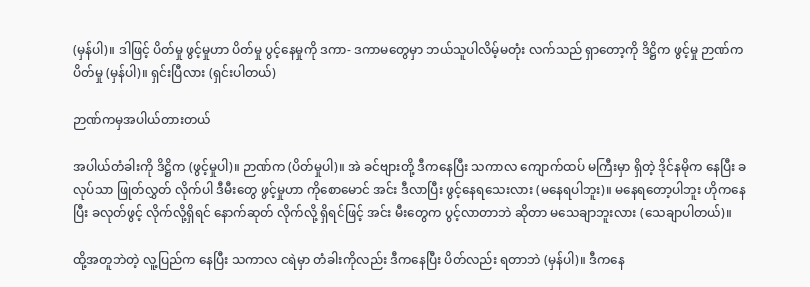(မှန်ပါ)။ ဒါဖြင့် ပိတ်မှု ဖွင့်မှုဟာ ပိတ်မှု ပွင့်နေမှုကို ဒကာ- ဒကာမတွေမှာ ဘယ်သူပါလိမ့်မတုံး လက်သည် ရှာတော့ကို ဒိဋ္ဌိက ဖွင့်မှု ဉာဏ်က ပိတ်မှု (မှန်ပါ)။ ရှင်းပြီလား (ရှင်းပါတယ်)

ဉာဏ်ကမှအပါယ်တားတယ်

အပါယ်တံခါးကို ဒိဋ္ဌိက (ဖွင့်မှုပါ)။ ဉာဏ်က (ပိတ်မှုပါ)။ အဲ ခင်ဗျားတို့ ဒီကနေပြီး သကာလ ကျောက်ထပ် မကြီးမှာ ရှိတဲ့ ဒိုင်နမိုက နေပြီး ခလုပ်သာ ဖြုတ်လွှတ် လိုက်ပါ ဒီမီးတွေ ဖွင့်မှုဟာ ကိုစောမောင် အင်း ဒီလာပြီး ဖွင့်နေရသေးလား (မနေရပါဘူး)။ မနေရတော့ပါဘူး ဟိုကနေပြီး ခလုတ်ဖွင့် လိုက်လို့ရှိရင် နောက်ဆုတ် လိုက်လို့ ရှိရင်ဖြင့် အင်း မီးတွေက ပွင့်လာတာဘဲ ဆိုတာ မသေချာဘူးလား (သေချာပါတယ်)။

ထို့အတူဘဲတဲ့ လူ့ပြည်က နေပြီး သကာလ ငရဲမှာ တံခါးကိုလည်း ဒီကနေပြီး ပိတ်လည်း ရတာဘဲ (မှန်ပါ)။ ဒီကနေ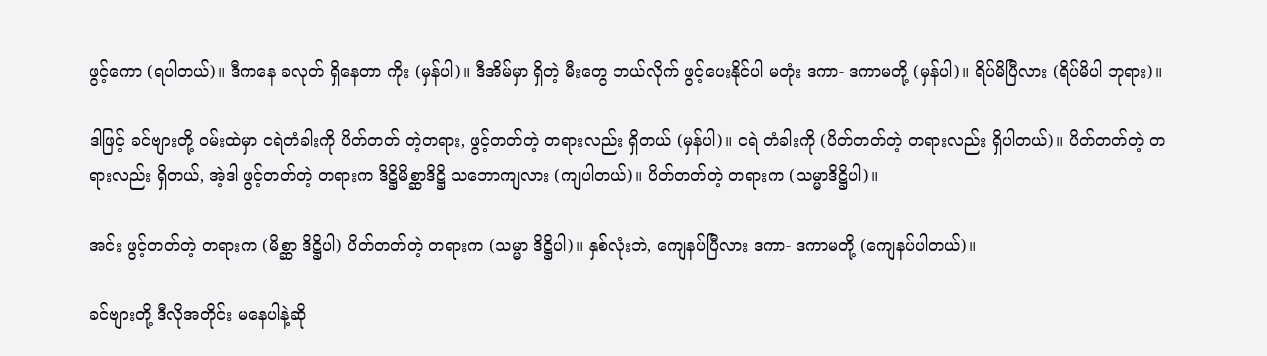ဖွင့်ကော (ရပါတယ်)။ ဒီကနေ ခလုတ် ရှိနေတာ ကိုး (မှန်ပါ)။ ဒီအိမ်မှာ ရှိတဲ့ မီးတွေ ဘယ်လိုက် ဖွင့်ပေးနိုင်ပါ မတုံး ဒကာ- ဒကာမတို့ (မှန်ပါ)။ ရိပ်မိပြီလား (ရိပ်မိပါ ဘုရား)။

ဒါဖြင့် ခင်ဗျားတို့ ဝမ်းထဲမှာ ငရဲတံခါးကို ပိတ်တတ် တဲ့တရား, ဖွင့်တတ်တဲ့ တရားလည်း ရှိတယ် (မှန်ပါ)။ ငရဲ တံခါးကို (ပိတ်တတ်တဲ့ တရားလည်း ရှိပါတယ်)။ ပိတ်တတ်တဲ့ တရားလည်း ရှိတယ်, အဲ့ဒါ ဖွင့်တတ်တဲ့ တရားက ဒိဋ္ဌိမိစ္ဆာဒိဋ္ဌိ သဘောကျလား (ကျပါတယ်)။ ပိတ်တတ်တဲ့ တရားက (သမ္မာဒိဋ္ဌိပါ)။

အင်း ဖွင့်တတ်တဲ့ တရားက (မိစ္ဆာ ဒိဋ္ဌိပါ) ပိတ်တတ်တဲ့ တရားက (သမ္မာ ဒိဋ္ဌိပါ)။ နှစ်လုံးဘဲ, ကျေနပ်ပြီလား ဒကာ- ဒကာမတို့ (ကျေနပ်ပါတယ်)။

ခင်ဗျားတို့ ဒီလိုအတိုင်း မနေပါနဲ့ဆို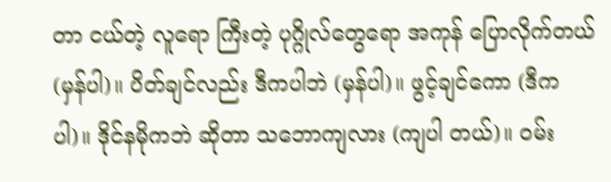တာ ငယ်တဲ့ လူရော ကြီးတဲ့ ပုဂ္ဂိုလ်တွေရော အကုန် ပြောလိုက်တယ် (မှန်ပါ)။ ပိတ်ချင်လည်း ဒီကပါဘဲ (မှန်ပါ)။ ဖွင့်ချင်ကော (ဒီကပါ)။ ဒိုင်နမိုကဘဲ ဆိုတာ သဘောကျလား (ကျပါ တယ်)။ ဝမ်း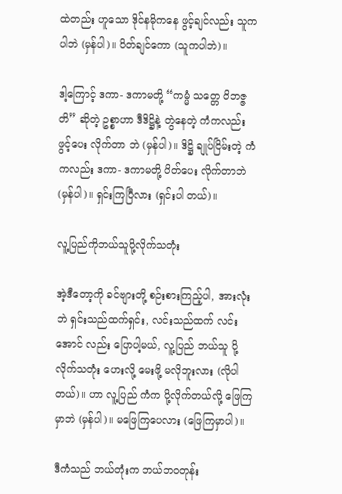ထဲတည်း ဟူသော ဒိုင်နမိုကနေ ဖွင့်ချင်လည်း သူက ပါဘဲ (မှန်ပါ)။ ပိတ်ချင်ကော (သူကပါဘဲ)။

ဒါ့ကြောင့် ဒကာ- ဒကာမတို့ “ကမ္မံ သတ္တေ ဝိဘဇ္ဇတိ” ဆိုတဲ့ ဥစ္စာဟာ ဒီဒိဋ္ဌိနဲ့ တွဲနေတဲ့ ကံကလည်း ဖွင့်ပေး လိုက်တာ ဘဲ (မှန်ပါ)။ ဒိဋ္ဌိ ချုပ်ငြိမ်းတဲ့ ကံကလည်း ဒကာ- ဒကာမတို့ ပိတ်ပေး လိုက်တာဘဲ (မှန်ပါ)။ ရှင်းကြပြီလား (ရှင်းပါ တယ်)။

လူ့ပြည်ကိုဘယ်သူပို့လိုက်သတုံး

အဲ့ဒီတော့ကို ခင်ဗျားတို့ စဉ်းစားကြည့်ပါ, အားလုံး ဘဲ ရှင်းသည်ထက်ရှင်း, လင်းသည်ထက် လင်းအောင် လည်း ပြောပါ့မယ်, လူ့ပြည် ဘယ်သူ ပို့လိုက်သတုံး ဟေးလို့ မေးဖို့ မလိုဘူးလား (လိုပါတယ်)။ ဟာ လူ့ပြည် ကံက ပို့လိုက်တယ်လို့ ဖြေကြမှာဘဲ (မှန်ပါ)။ မဖြေကြပေလား (ဖြေကြမှာပါ)။

ဒီကံသည် ဘယ်တုံးက ဘယ်ဘဝတုန်း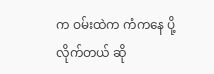က ဝမ်းထဲက ကံကနေ ပို့လိုက်တယ် ဆို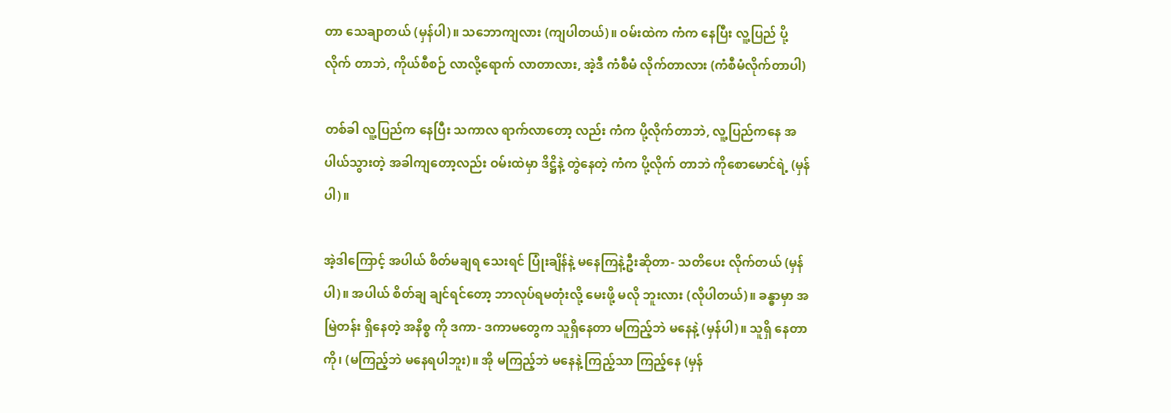တာ သေချာတယ် (မှန်ပါ)။ သဘောကျလား (ကျပါတယ်)။ ဝမ်းထဲက ကံက နေပြီး လူ့ပြည် ပို့လိုက် တာဘဲ, ကိုယ်စီစဉ် လာလို့ရောက် လာတာလား, အဲ့ဒီ ကံစီမံ လိုက်တာလား (ကံစီမံလိုက်တာပါ)

တစ်ခါ လူ့ပြည်က နေပြီး သကာလ ရာက်လာတော့ လည်း ကံက ပို့လိုက်တာဘဲ, လူ့ပြည်ကနေ အပါယ်သွားတဲ့ အခါကျတော့လည်း ဝမ်းထဲမှာ ဒိဋ္ဌိနဲ့ တွဲနေတဲ့ ကံက ပို့လိုက် တာဘဲ ကိုစောမောင်ရဲ့ (မှန်ပါ)။

အဲ့ဒါကြောင့် အပါယ် စိတ်မချရ သေးရင် ပြုံးချိန်နဲ့ မနေကြနဲ့ဦးဆိုတာ- သတိပေး လိုက်တယ် (မှန်ပါ)။ အပါယ် စိတ်ချ ချင်ရင်တော့ ဘာလုပ်ရမတုံးလို့ မေးဖို့ မလို ဘူးလား (လိုပါတယ်)။ ခန္ဓာမှာ အမြဲတန်း ရှိနေတဲ့ အနိစ္စ ကို ဒကာ- ဒကာမတွေက သူရှိနေတာ မကြည့်ဘဲ မနေနဲ့ (မှန်ပါ)။ သူရှိ နေတာကို၊ (မကြည့်ဘဲ မနေရပါဘူး)။ အို မကြည့်ဘဲ မနေနဲ့ ကြည့်သာ ကြည့်နေ (မှန်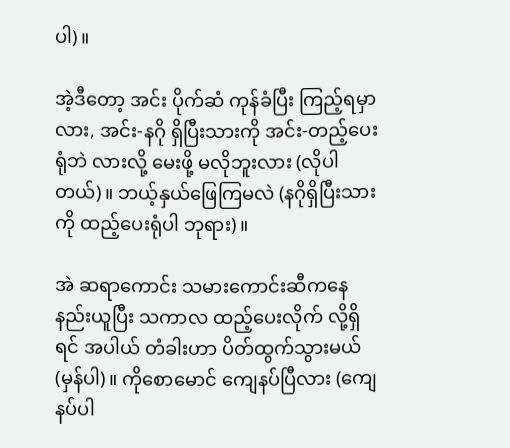ပါ)။

အဲ့ဒီတော့ အင်း ပိုက်ဆံ ကုန်ခံပြီး ကြည့်ရမှာလား, အင်း-နဂို ရှိပြီးသားကို အင်း-တည့်ပေး ရုံဘဲ လားလို့ မေးဖို့ မလိုဘူးလား (လိုပါတယ်)။ ဘယ့်နှယ်ဖြေကြမလဲ (နဂိုရှိပြီးသားကို ထည့်ပေးရုံပါ ဘုရား)။

အဲ ဆရာကောင်း သမားကောင်းဆီကနေ နည်းယူပြီး သကာလ ထည့်ပေးလိုက် လို့ရှိရင် အပါယ် တံခါးဟာ ပိတ်ထွက်သွားမယ် (မှန်ပါ)။ ကိုစောမောင် ကျေနပ်ပြီလား (ကျေနပ်ပါ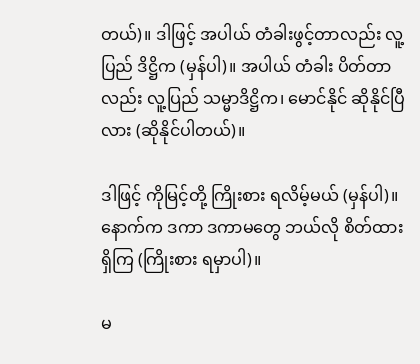တယ်)။ ဒါဖြင့် အပါယ် တံခါးဖွင့်တာလည်း လူ့ပြည် ဒိဋ္ဌိက (မှန်ပါ)။ အပါယ် တံခါး ပိတ်တာလည်း လူ့ပြည် သမ္မာဒိဋ္ဌိက၊ မောင်နိုင် ဆိုနိုင်ပြီလား (ဆိုနိုင်ပါတယ်)။

ဒါဖြင့် ကိုမြင့်တို့ ကြိုးစား ရလိမ့်မယ် (မှန်ပါ)။ နောက်က ဒကာ ဒကာမတွေ ဘယ်လို စိတ်ထား ရှိကြ (ကြိုးစား ရမှာပါ)။

မ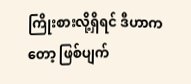ကြိုးစားလို့ရှိရင် ဒီဟာကတော့ ဖြစ်ပျက်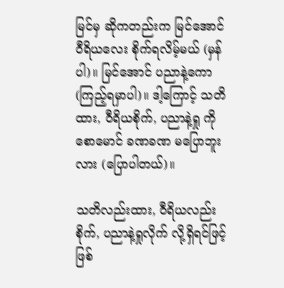မြင်မှ ဆိုကတည်းက မြင်အောင် ဝီရိယလေး စိုက်ရလိမ့်မယ် (မှန်ပါ)။ မြင်အောင် ပညာနဲ့ကော (ကြည့်ရမှာပါ)။ ဒါ့ကြောင့် သတိထား, ဝီရိယစိုက်, ပညာနဲ့ရှု ကိုစောမောင် ခဏခဏ မပြောဘူးလား (ပြောပါတယ်)။

သတိလည်းထား, ဝီရိယလည်းစိုက်, ပညာနဲ့ရှုလိုက် လို့ရှိရင်ဖြင့် ဖြစ်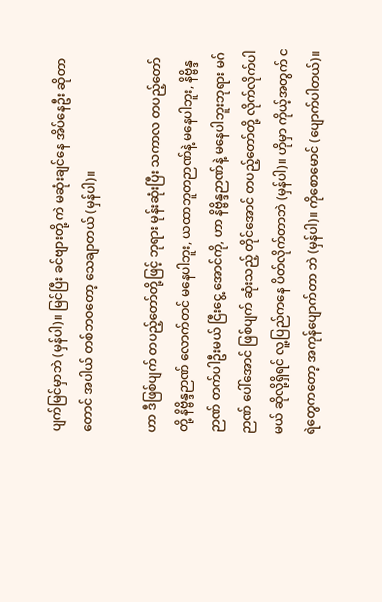ပျက်မြင်မှာဘဲ (မှန်ပါ)။ မြင်ပြီး ခင်ဗျားတို့ ကဲ မဆုံးချင်နေ အိပ်နေဦး ဆိုတာတောင် အပါယ် တစ်ဘဝတော့ သေချာတယ် (မှန်ပါ)။

ဟာ ဒီဖြစ်ပျက် တပည့်တော်တို့ဖြင့် ဘုရား မုန်းဆုံးပြီး သကာလ တပည့်တော် တို့ နိဗ္ဗိန္ဒဉာဏ် လောက်တင် မနေပါဘူး, ယထာဘူတဉာဏ်နဲ့ မနေပါဘူး, နိဗ္ဗိန္ဒဉာဏ် တက်ပါဦးမယ် ငြီးငွေ့ အောင်ကို, ဟာ နိဗ္ဗိန္ဒဉာဏ်နဲ့ မနေပါဘူးဘုရား မဂ်ဉာဏ် ပေါ်အောင် ဖြစ်ပျက် ဆုံးသည့် တိုင်အောင် တပည့်တော်တို့ လိုက်လိုက်ပါမယ် ဆိုလို့ရှိရင် လူ့ပြည်ကနေ ပိတ်လိုက်တာဘဲ (မှန်ပါ)။ ဟိုမှာ ကိုယ့်အတွက် ငရဲတွေကတော့ အကုန်ပျောက်တာ ဘဲ (မှန်ပါ)။ ကိုစောမောင် (ပျောက်ပါတယ်)။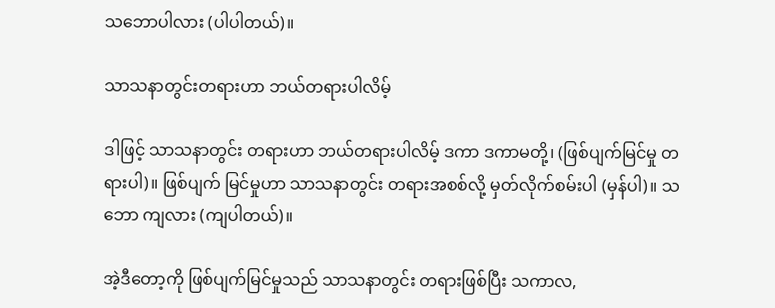သဘောပါလား (ပါပါတယ်)။

သာသနာတွင်းတရားဟာ ဘယ်တရားပါလိမ့်

ဒါဖြင့် သာသနာတွင်း တရားဟာ ဘယ်တရားပါလိမ့် ဒကာ ဒကာမတို့၊ (ဖြစ်ပျက်မြင်မှု တရားပါ)။ ဖြစ်ပျက် မြင်မှုဟာ သာသနာတွင်း တရားအစစ်လို့ မှတ်လိုက်စမ်းပါ (မှန်ပါ)။ သဘော ကျလား (ကျပါတယ်)။

အဲ့ဒီတော့ကို ဖြစ်ပျက်မြင်မှုသည် သာသနာတွင်း တရားဖြစ်ပြီး သကာလ,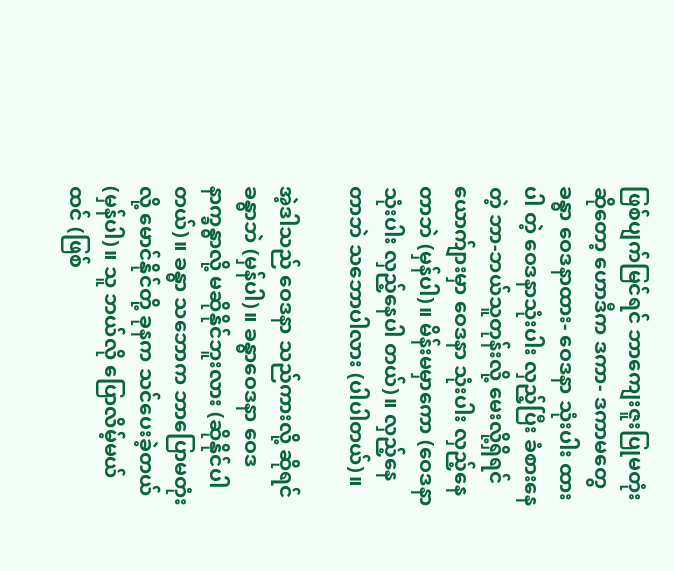ဖြစ်ပျက်မြင်ရင် ဘာကျေးဇူးပြုမတုံး ဆိုတော့ ဟောဒီက ဒကာ- ဒကာမတွေ ခန္ဓာ ဝေဒနာထား- ဝေဒနာ သုံးပါး ထားပါ တဲ့ ဝေဒနာသုံးပါး လှည့်ပြီး ခံစားနေတဲ့ ဘာ-ဘယ်သူတုန်းလို့ မေးလို့ရှိရင် ယောက်ျားမှာ ဝေဒနာ သုံးပါး လှည့်နေတာဘဲ (မှန်ပါ)။ မိန်းမမှာကော (ဝေဒနာသုံးပါး လှည့်နေပါ တယ်)။ လှည့်နေတာဘဲ သဘောပါလား (ပါပါတယ်)။

အဲ့ဒါသည် ဝေဒနာ သည်ကားလို့ ဆိုရင် ခန္ဓာဘဲ (မှန်ပါ)။ ခန္ဓာဝေဒနာ ဝေဒနာက္ခန္ဓာလို့ မဆိုနိုင်ဘူးလား (ဆိုနိုင်ပါတယ်)။ ခန္ဓာ သဘောက ဘာပြောမတုံးလို့ မောင်နိုင်တို့ ခုနက သင်ပေးခဲ့တယ် (မှန်ပါ)။ သူ ဘယ်လို ပြောလိမ့်မယ်ထင် (ဖြစ်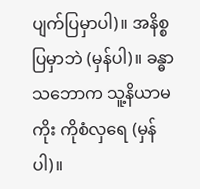ပျက်ပြမှာပါ)။ အနိစ္စ ပြမှာဘဲ (မှန်ပါ)။ ခန္ဓာသဘောက သူ့နိယာမကိုး ကိုစံလှရေ (မှန်ပါ)။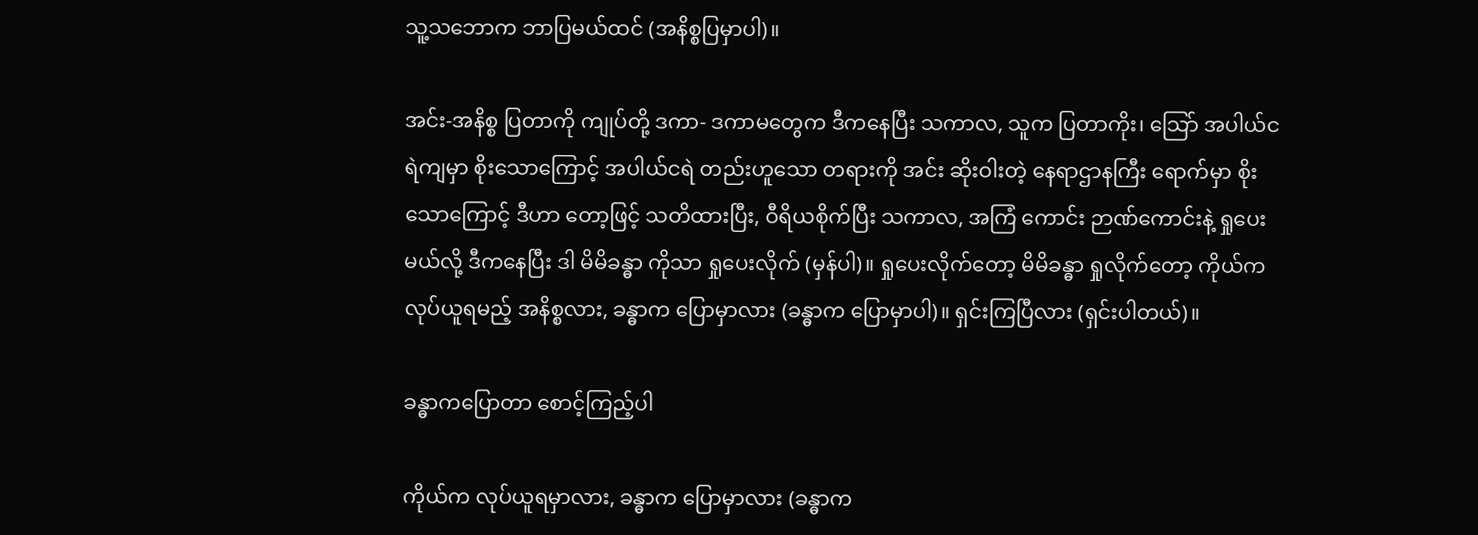သူ့သဘောက ဘာပြမယ်ထင် (အနိစ္စပြမှာပါ)။

အင်း-အနိစ္စ ပြတာကို ကျုပ်တို့ ဒကာ- ဒကာမတွေက ဒီကနေပြီး သကာလ, သူက ပြတာကိုး၊ သြော် အပါယ်ငရဲကျမှာ စိုးသောကြောင့် အပါယ်ငရဲ တည်းဟူသော တရားကို အင်း ဆိုးဝါးတဲ့ နေရာဌာနကြီး ရောက်မှာ စိုးသောကြောင့် ဒီဟာ တော့ဖြင့် သတိထားပြီး, ဝီရိယစိုက်ပြီး သကာလ, အကြံ ကောင်း ဉာဏ်ကောင်းနဲ့ ရှုပေးမယ်လို့ ဒီကနေပြီး ဒါ မိမိခန္ဓာ ကိုသာ ရှုပေးလိုက် (မှန်ပါ)။ ရှုပေးလိုက်တော့ မိမိခန္ဓာ ရှုလိုက်တော့ ကိုယ်က လုပ်ယူရမည့် အနိစ္စလား, ခန္ဓာက ပြောမှာလား (ခန္ဓာက ပြောမှာပါ)။ ရှင်းကြပြီလား (ရှင်းပါတယ်)။

ခန္ဓာကပြောတာ စောင့်ကြည့်ပါ

ကိုယ်က လုပ်ယူရမှာလား, ခန္ဓာက ပြောမှာလား (ခန္ဓာက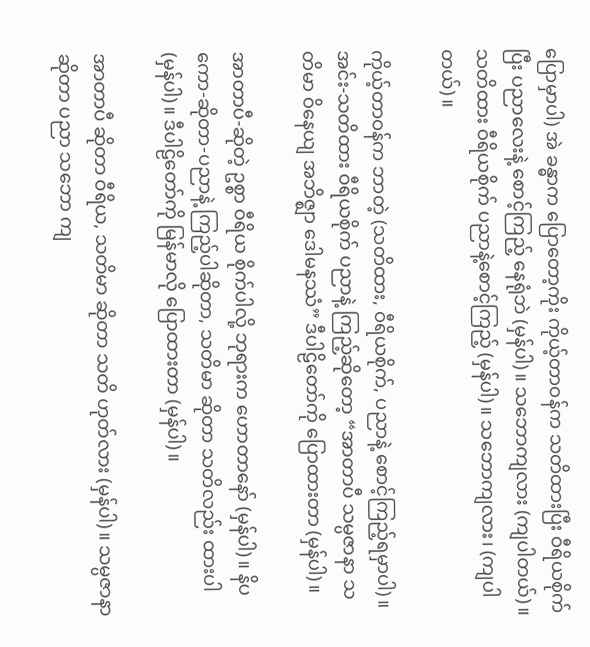ပြောမှာပါ) အဲ ခန္ဓာက ပြောတော့ကိုး ကိုယ့်တာဝန်က သတိထားပြီး ဝီရိယစိုက်ပြီး ပညာလေးနဲ့ စောင့်ကြည့် နေရုံဘဲ (မှန်ပါ)။ သဘောကျလား (ကျပါတယ်)။ သတိထား ဝီရိယစိုက် ပညာနဲ့စောင့်ကြည့် (မှန်ပါ)။ သဘောကျလား၊ (ကျပါတယ်)။

ကိုယ့်တာဝန်က ဘာတဲ့ (သတိထား, ဝီရိယစိုက်, ပညာနဲ့ စောင့်ကြည့်ရမှာပါ)။ အင်း-သတိထား ဝီရိယစိုက် ပညာနဲ့ ကြည့်ဆိုတော့ “အာတာပီ သမ္ပဇာနာ သတိမာ ဝိနေယျ အဘိဇ္ဈာ ဒေါမနဿံ” ဒီပါဠိတော်ကို ပြောထားတာ (မှန်ပါ)။

အာတာပီ-ဆိုတဲ့ ဥစ္စာ ဝီရိယ စိုက်ပါလို့ ဘုရားက ဟောတာနော် (မှန်ပါ)။ နိပကော-ဆိုတာ-ပညာနဲ့ ကြည့်ပါဆိုတာ, သတိမာ ဆိုတာ သတိလည်း ထားပါ (မှန်ပါ)။ ဒီပါဠိတော်ကို မြန်မာလို ပြောထားတာ (မှန်ပါ)။

အာတာပီ ဆိုတာ ဝီရိယ, သတိမာ ဆိုတာ သတိ ဟုတ်လား (မှန်ပါ)။ သမ္ပဇာနာ ဆိုတာ ပညာ သဘော ကျ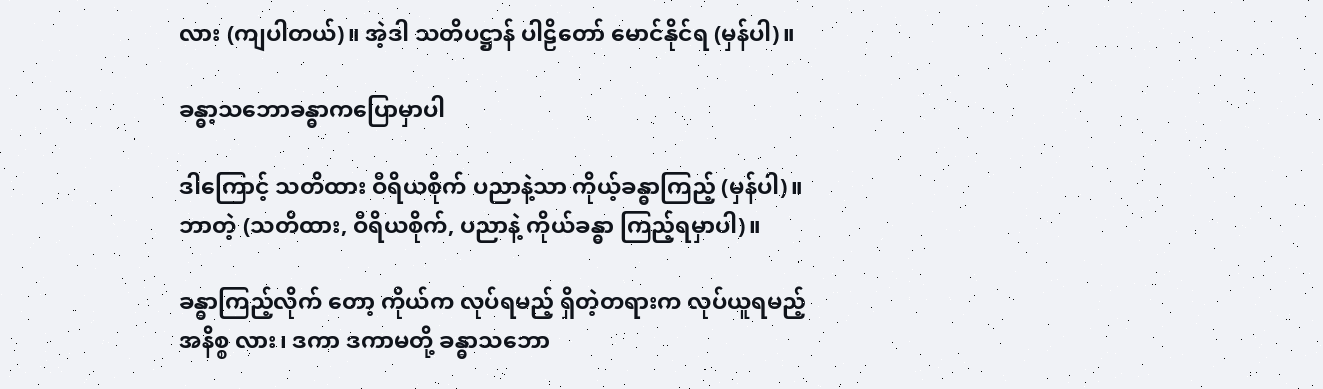လား (ကျပါတယ်)။ အဲ့ဒါ သတိပဋ္ဌာန် ပါဠိတော် မောင်နိုင်ရ (မှန်ပါ)။

ခန္ဓာ့သဘောခန္ဓာကပြောမှာပါ

ဒါကြောင့် သတိထား ဝီရိယစိုက် ပညာနဲ့သာ ကိုယ့်ခန္ဓာကြည့် (မှန်ပါ)။ ဘာတဲ့ (သတိထား, ဝီရိယစိုက်, ပညာနဲ့ ကိုယ်ခန္ဓာ ကြည့်ရမှာပါ)။

ခန္ဓာကြည့်လိုက် တော့ ကိုယ်က လုပ်ရမည့် ရှိတဲ့တရားက လုပ်ယူရမည့် အနိစ္စ လား၊ ဒကာ ဒကာမတို့ ခန္ဓာသဘော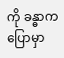ကို ခန္ဓာက ပြောမှာ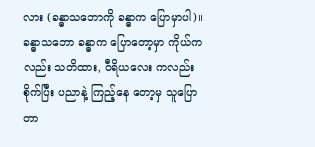လား (ခန္ဓာသဘောကို ခန္ဓာက ပြောမှာပါ)။ ခန္ဓာသဘော ခန္ဓာက ပြောတော့မှာ ကိုယ်ကလည်း သတိထား, ဝီရိယလေး ကလည်း စိုက်ပြီး ပညာနဲ့ ကြည့်နေ တော့မှ သူပြောတာ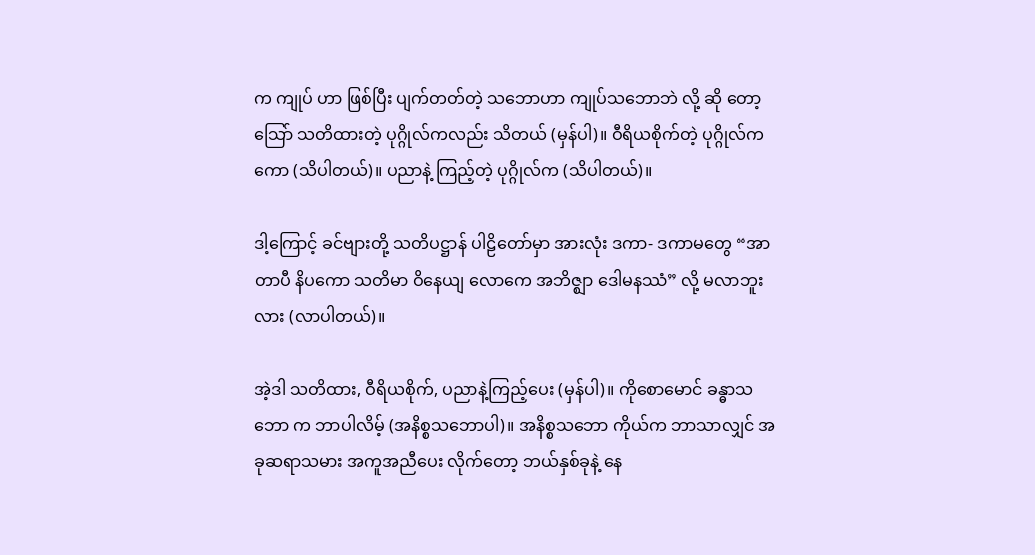က ကျုပ် ဟာ ဖြစ်ပြီး ပျက်တတ်တဲ့ သဘောဟာ ကျုပ်သဘောဘဲ လို့ ဆို တော့ သြော် သတိထားတဲ့ ပုဂ္ဂိုလ်ကလည်း သိတယ် (မှန်ပါ)။ ဝီရိယစိုက်တဲ့ ပုဂ္ဂိုလ်ကကော (သိပါတယ်)။ ပညာနဲ့ ကြည့်တဲ့ ပုဂ္ဂိုလ်က (သိပါတယ်)။

ဒါ့ကြောင့် ခင်ဗျားတို့ သတိပဋ္ဌာန် ပါဠိတော်မှာ အားလုံး ဒကာ- ဒကာမတွေ “အာတာပီ နိပကော သတိမာ ဝိနေယျ လောကေ အဘိဇ္ဈာ ဒေါမနဿံ” လို့ မလာဘူးလား (လာပါတယ်)။

အဲ့ဒါ သတိထား, ဝီရိယစိုက်, ပညာနဲ့ကြည့်ပေး (မှန်ပါ)။ ကိုစောမောင် ခန္ဓာသဘော က ဘာပါလိမ့် (အနိစ္စသဘောပါ)။ အနိစ္စသဘော ကိုယ်က ဘာသာလျှင် အခုဆရာသမား အကူအညီပေး လိုက်တော့ ဘယ်နှစ်ခုနဲ့ နေ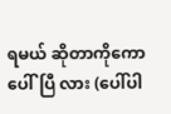ရမယ် ဆိုတာကိုကော ပေါ်ပြီ လား (ပေါ်ပါ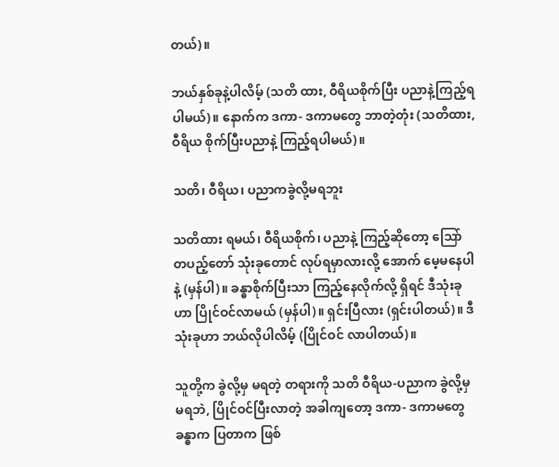တယ်)။

ဘယ်နှစ်ခုနဲ့ပါလိမ့် (သတိ ထား, ဝီရိယစိုက်ပြီး ပညာနဲ့ကြည့်ရပါမယ်)။ နောက်က ဒကာ- ဒကာမတွေ ဘာတဲ့တုံး (သတိထား, ဝီရိယ စိုက်ပြီးပညာနဲ့ ကြည့်ရပါမယ်)။

သတိ၊ ဝီရိယ၊ ပညာကခွဲလို့မရဘူး

သတိထား ရမယ်၊ ဝီရိယစိုက်၊ ပညာနဲ့ ကြည့်ဆိုတော့ သြော် တပည့်တော် သုံးခုတောင် လုပ်ရမှာလားလို့ အောက် မေ့မနေပါနဲ့ (မှန်ပါ)။ ခန္ဓာစိုက်ပြီးသာ ကြည့်နေလိုက်လို့ ရှိရင် ဒီသုံးခုဟာ ပြိုင်ဝင်လာမယ် (မှန်ပါ)။ ရှင်းပြီလား (ရှင်းပါတယ်)။ ဒီသုံးခုဟာ ဘယ်လိုပါလိမ့် (ပြိုင်ဝင် လာပါတယ်)။

သူတို့က ခွဲလို့မှ မရတဲ့ တရားကို သတိ ဝီရိယ-ပညာက ခွဲလို့မှ မရဘဲ, ပြိုင်ဝင်ပြီးလာတဲ့ အခါကျတော့ ဒကာ- ဒကာမတွေ ခန္ဓာက ပြတာက ဖြစ်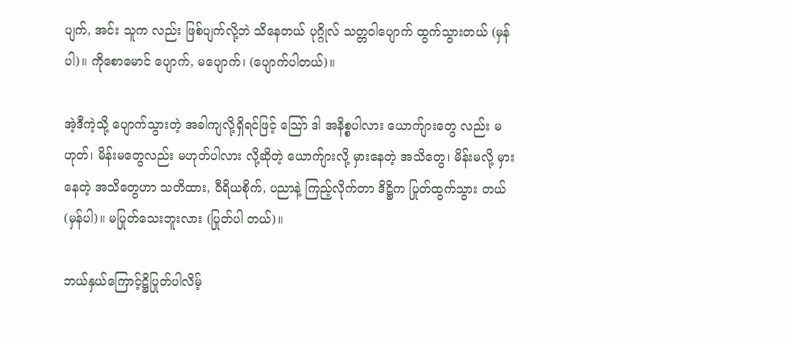ပျက်, အင်း သူက လည်း ဖြစ်ပျက်လို့ဘဲ သိနေတယ် ပုဂ္ဂိုလ် သတ္တဝါပျောက် ထွက်သွားတယ် (မှန်ပါ)။ ကိုစောမောင် ပျောက်, မပျောက်၊ (ပျောက်ပါတယ်)။

အဲ့ဒီကဲ့သို့ ပျောက်သွားတဲ့ အခါကျလို့ရှိရင်ဖြင့် သြော် ဒါ အနိစ္စပါလား ယောက်ျားတွေ လည်း မဟုတ်၊ မိန်းမတွေလည်း မဟုတ်ပါလား လို့ဆိုတဲ့ ယောက်ျားလို့ မှားနေတဲ့ အသိတွေ၊ မိန်းမလို့ မှားနေတဲ့ အသိတွေဟာ သတိထား, ဝီရိယစိုက်, ပညာနဲ့ ကြည့်လိုက်တာ ဒိဋ္ဌိက ပြုတ်ထွက်သွား တယ် (မှန်ပါ)။ မပြုတ်သေးဘူးလား (ပြုတ်ပါ တယ်)။

ဘယ်နှယ်ကြောင့်ဋ္ဌိပြုတ်ပါလိမ့်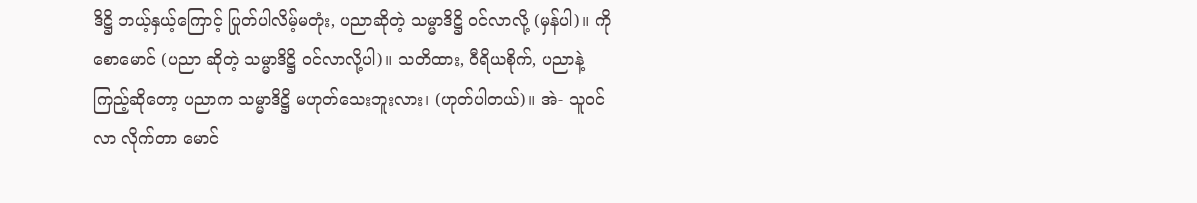ဒိဋ္ဌိ ဘယ့်နှယ့်ကြောင့် ပြုတ်ပါလိမ့်မတုံး, ပညာဆိုတဲ့ သမ္မာဒိဋ္ဌိ ဝင်လာလို့ (မှန်ပါ)။ ကိုစောမောင် (ပညာ ဆိုတဲ့ သမ္မာဒိဋ္ဌိ ဝင်လာလို့ပါ)။ သတိထား, ဝီရိယစိုက်, ပညာနဲ့ ကြည့်ဆိုတော့ ပညာက သမ္မာဒိဋ္ဌိ မဟုတ်သေးဘူးလား၊ (ဟုတ်ပါတယ်)။ အဲ- သူဝင်လာ လိုက်တာ မောင်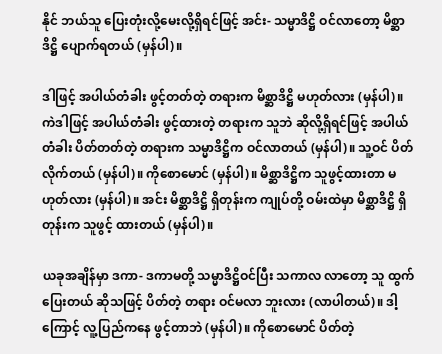နိုင် ဘယ်သူ ပြေးတုံးလို့မေးလို့ရှိရင်ဖြင့် အင်း- သမ္မာဒိဋ္ဌိ ဝင်လာတော့ မိစ္ဆာဒိဋ္ဌိ ပျောက်ရတယ် (မှန်ပါ)။

ဒါဖြင့် အပါယ်တံခါး ဖွင့်တတ်တဲ့ တရားက မိစ္ဆာဒိဋ္ဌိ မဟုတ်လား (မှန်ပါ)။ ကဲဒါဖြင့် အပါယ်တံခါး ဖွင့်ထားတဲ့ တရားက သူဘဲ ဆိုလို့ရှိရင်ဖြင့် အပါယ်တံခါး ပိတ်တတ်တဲ့ တရားက သမ္မာဒိဋ္ဌိက ဝင်လာတယ် (မှန်ပါ)။ သူ့ဝင် ပိတ်လိုက်တယ် (မှန်ပါ)။ ကိုစောမောင် (မှန်ပါ)။ မိစ္ဆာဒိဋ္ဌိက သူဖွင့်ထားတာ မဟုတ်လား (မှန်ပါ)။ အင်း မိစ္ဆာဒိဋ္ဌိ ရှိတုန်းက ကျုပ်တို့ ဝမ်းထဲမှာ မိစ္ဆာဒိဋ္ဌိ ရှိတုန်းက သူဖွင့် ထားတယ် (မှန်ပါ)။

ယခုအချိန်မှာ ဒကာ- ဒကာမတို့ သမ္မာဒိဋ္ဌိဝင်ပြီး သကာလ လာတော့ သူ ထွက်ပြေးတယ် ဆိုသဖြင့် ပိတ်တဲ့ တရား ဝင်မလာ ဘူးလား (လာပါတယ်)။ ဒါ့ကြောင့် လူ့ပြည်ကနေ ဖွင့်တာဘဲ (မှန်ပါ)။ ကိုစောမောင် ပိတ်တဲ့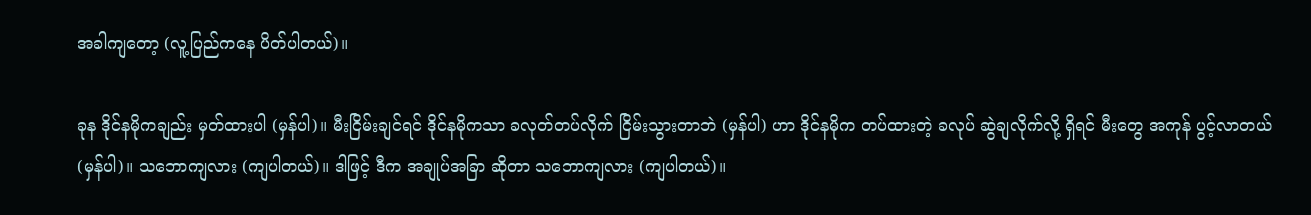အခါကျတော့ (လူ့ပြည်ကနေ ပိတ်ပါတယ်)။

ခုန ဒိုင်နမိုကချည်း မှတ်ထားပါ (မှန်ပါ)။ မီးငြိမ်းချင်ရင် ဒိုင်နမိုကသာ ခလုတ်တပ်လိုက် ငြိမ်းသွားတာဘဲ (မှန်ပါ) ဟာ ဒိုင်နမိုက တပ်ထားတဲ့ ခလုပ် ဆွဲချလိုက်လို့ ရှိရင် မီးတွေ အကုန် ပွင့်လာတယ် (မှန်ပါ)။ သဘောကျလား (ကျပါတယ်)။ ဒါဖြင့် ဒီက အချုပ်အခြာ ဆိုတာ သဘောကျလား (ကျပါတယ်)။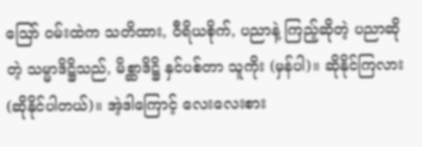သြော် ဝမ်းထဲက သတိထား, ဝီရိယစိုက်, ပညာနဲ့ ကြည့်ဆိုတဲ့ ပညာဆိုတဲ့ သမ္မာဒိဋ္ဌိသည်, မိစ္ဆာဒိဋ္ဌိ နှင်ပစ်တာ သူကိုး (မှန်ပါ)။ ဆိုနိုင်ကြလား (ဆိုနိုင်ပါတယ်)။ အဲ့ဒါကြောင့် လေးလေးစား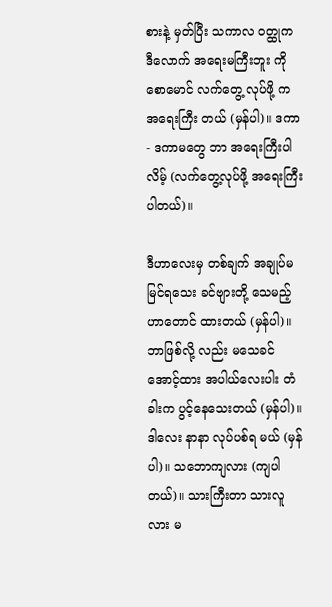စားနဲ့ မှတ်ပြီး သကာလ ဝတ္ထုက ဒီလောက် အရေးမကြီးဘူး ကိုစောမောင် လက်တွေ့ လုပ်ဖို့ က အရေးကြီး တယ် (မှန်ပါ)။ ဒကာ- ဒကာမတွေ ဘာ အရေးကြီးပါလိမ့် (လက်တွေ့လုပ်ဖို့ အရေးကြီးပါတယ်)။

ဒီဟာလေးမှ တစ်ချက် အချုပ်မမြင်ရသေး ခင်ဗျားတို့ သေမည့်ဟာတောင် ထားတယ် (မှန်ပါ)။ ဘာဖြစ်လို့ လည်း မသေခင်အောင့်ထား အပါယ်လေးပါး တံခါးက ပွင့်နေသေးတယ် (မှန်ပါ)။ ဒါလေး နာနာ လုပ်ပစ်ရ မယ် (မှန်ပါ)။ သဘောကျလား (ကျပါတယ်)။ သားကြီးတာ သားလူလား မ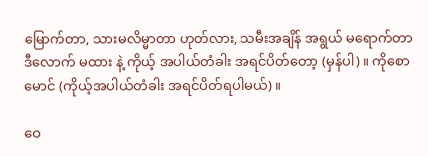မြောက်တာ, သားမလိမ္မာတာ ဟုတ်လား, သမီးအချိန် အရွယ် မရောက်တာ ဒီလောက် မထား နဲ့ ကိုယ့် အပါယ်တံခါး အရင်ပိတ်တော့ (မှန်ပါ)။ ကိုစောမောင် (ကိုယ့်အပါယ်တံခါး အရင်ပိတ်ရပါမယ်)။

ဝေ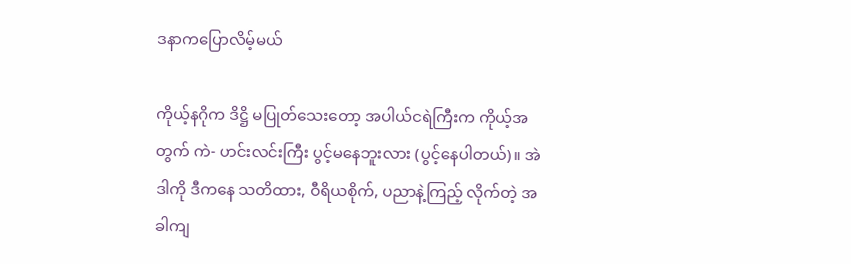ဒနာကပြောလိမ့်မယ်

ကိုယ့်နဂိုက ဒိဋ္ဌိ မပြုတ်သေးတော့ အပါယ်ငရဲကြီးက ကိုယ့်အတွက် ကဲ- ဟင်းလင်းကြီး ပွင့်မနေဘူးလား (ပွင့်နေပါတယ်)။ အဲဒါကို ဒီကနေ သတိထား, ဝီရိယစိုက်, ပညာနဲ့ကြည့် လိုက်တဲ့ အခါကျ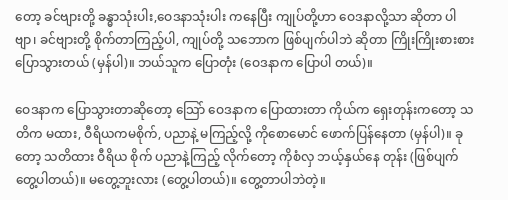တော့ ခင်ဗျားတို့ ခန္ဓာသုံးပါး,ဝေဒနာသုံးပါး ကနေပြီး ကျုပ်တို့ဟာ ဝေဒနာလို့သာ ဆိုတာ ပါဗျာ၊ ခင်ဗျားတို့ စိုက်တာကြည့်ပါ, ကျုပ်တို့ သဘောက ဖြစ်ပျက်ပါဘဲ ဆိုတာ ကြိုးကြိုးစားစား ပြောသွားတယ် (မှန်ပါ)။ ဘယ်သူက ပြောတုံး (ဝေဒနာက ပြောပါ တယ်)။

ဝေဒနာက ပြောသွားတာဆိုတော့ သြော် ဝေဒနာက ပြောထားတာ ကိုယ်က ရှေးတုန်းကတော့ သတိက မထား, ဝီရိယကမစိုက်, ပညာနဲ့ မကြည့်လို့ ကိုစောမောင် ဖောက်ပြန်နေတာ (မှန်ပါ)။ ခုတော့ သတိထား ဝီရိယ စိုက် ပညာနဲ့ကြည့် လိုက်တော့ ကိုစံလှ ဘယ့်နှယ်နေ တုန်း (ဖြစ်ပျက် တွေ့ပါတယ်)။ မတွေ့ဘူးလား (တွေ့ပါတယ်)။ တွေ့တာပါဘဲတဲ့။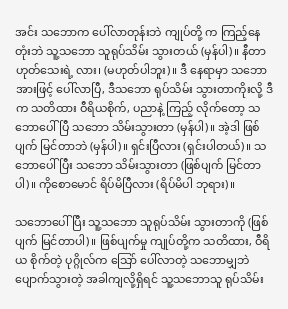အင်း သဘောက ပေါ်လာတုန်းဘဲ ကျုပ်တို့ က ကြည့်နေတုံးဘဲ သူ့သဘော သူရုပ်သိမ်း သွားတယ် (မှန်ပါ)။ နီတာ ဟုတ်သေးရဲ့ လား၊ (မဟုတ်ပါဘူး)။ ဒီ နေရာမှာ သဘောအားဖြင့် ပေါ်လာပြီ, ဒီသဘော ရုပ်သိမ်း သွားတာကိုးလို့ ဒီက သတိထား ဝီရိယစိုက်, ပညာနဲ့ ကြည့် လိုက်တော့ သဘောပေါ်ပြီ သဘော သိမ်းသွားတာ (မှန်ပါ)။ အဲ့ဒါ ဖြစ်ပျက် မြင်တာဘဲ (မှန်ပါ)။ ရှင်းပြီလား (ရှင်းပါတယ်)။ သဘောပေါ်ပြီး သဘော သိမ်းသွားတာ (ဖြစ်ပျက် မြင်တာပါ)။ ကိုစောမောင် ရိပ်မိပြီလား (ရိပ်မိပါ ဘုရား)။

သဘောပေါ်ပြီး သူ့သဘော သူရုပ်သိမ်း သွားတာကို (ဖြစ်ပျက် မြင်တာပါ)။ ဖြစ်ပျက်မှု ကျုပ်တို့က သတိထား, ဝီရိယ စိုက်တဲ့ ပုဂ္ဂိုလ်က သြော် ပေါ်လာတဲ့ သဘောမျှဘဲ ပျောက်သွားတဲ့ အခါကျလို့ရှိရင် သူ့သဘောသူ ရုပ်သိမ်း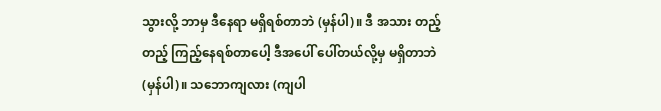သွားလို့ ဘာမှ ဒီနေရာ မရှိရစ်တာဘဲ (မှန်ပါ)။ ဒီ အသား တည့်တည့် ကြည့်နေရစ်တာပေါ့ ဒီအပေါ် ပေါ်တယ်လို့မှ မရှိတာဘဲ (မှန်ပါ)။ သဘောကျလား (ကျပါ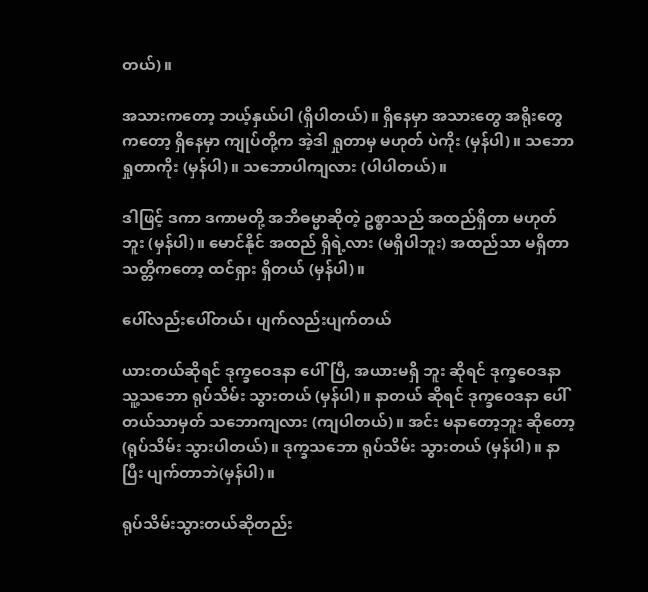တယ်)။

အသားကတော့ ဘယ့်နှယ်ပါ (ရှိပါတယ်)။ ရှိနေမှာ အသားတွေ အရိုးတွေကတော့ ရှိနေမှာ ကျုပ်တို့က အဲ့ဒါ ရှုတာမှ မဟုတ် ပဲကိုး (မှန်ပါ)။ သဘော ရှုတာကိုး (မှန်ပါ)။ သဘောပါကျလား (ပါပါတယ်)။

ဒါဖြင့် ဒကာ ဒကာမတို့ အဘိဓမ္မာဆိုတဲ့ ဥစ္စာသည် အထည်ရှိတာ မဟုတ်ဘူး (မှန်ပါ)။ မောင်နိုင် အထည် ရှိရဲ့လား (မရှိပါဘူး) အထည်သာ မရှိတာ သတ္တိကတော့ ထင်ရှား ရှိတယ် (မှန်ပါ)။

ပေါ်လည်းပေါ်တယ်၊ ပျက်လည်းပျက်တယ်

ယားတယ်ဆိုရင် ဒုက္ခဝေဒနာ ပေါ်ပြီ, အယားမရှိ ဘူး ဆိုရင် ဒုက္ခဝေဒနာ သူ့သဘော ရုပ်သိမ်း သွားတယ် (မှန်ပါ)။ နာတယ် ဆိုရင် ဒုက္ခဝေဒနာ ပေါ်တယ်သာမှတ် သဘောကျလား (ကျပါတယ်)။ အင်း မနာတော့ဘူး ဆိုတော့ (ရုပ်သိမ်း သွားပါတယ်)။ ဒုက္ခသဘော ရုပ်သိမ်း သွားတယ် (မှန်ပါ)။ နာပြီး ပျက်တာဘဲ(မှန်ပါ)။

ရုပ်သိမ်းသွားတယ်ဆိုတည်း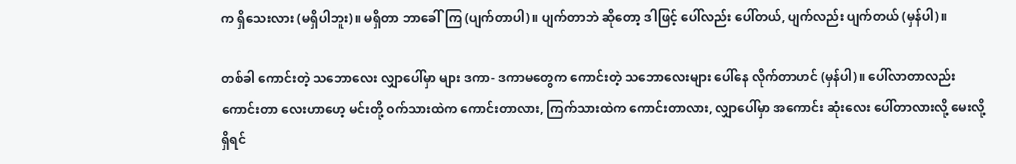က ရှိသေးလား (မရှိပါဘူး)။ မရှိတာ ဘာခေါ်ကြ (ပျက်တာပါ)။ ပျက်တာဘဲ ဆိုတော့ ဒါဖြင့် ပေါ်လည်း ပေါ်တယ်, ပျက်လည်း ပျက်တယ် (မှန်ပါ)။

တစ်ခါ ကောင်းတဲ့ သဘောလေး လျှာပေါ်မှာ များ ဒကာ- ဒကာမတွေက ကောင်းတဲ့ သဘောလေးများ ပေါ်နေ လိုက်တာဟင် (မှန်ပါ)။ ပေါ်လာတာလည်း ကောင်းတာ လေးဟာဟေ့ မင်းတို့ ဝက်သားထဲက ကောင်းတာလား, ကြက်သားထဲက ကောင်းတာလား, လျှာပေါ်မှာ အကောင်း ဆုံးလေး ပေါ်တာလားလို့ မေးလို့ရှိရင်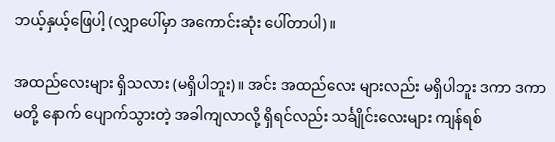ဘယ့်နှယ့်ဖြေပါ့ (လျှာပေါ်မှာ အကောင်းဆုံး ပေါ်တာပါ)။

အထည်လေးများ ရှိသလား (မရှိပါဘူး)။ အင်း အထည်လေး များလည်း မရှိပါဘူး ဒကာ ဒကာမတို့ နောက် ပျောက်သွားတဲ့ အခါကျလာလို့ ရှိရင်လည်း သင်္ချိုင်းလေးများ ကျန်ရစ်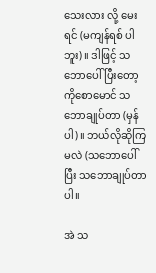သေးလား လို့ မေးရင် (မကျန်ရစ် ပါဘူး)။ ဒါဖြင့် သဘောပေါ်ပြီးတော့ ကိုစောမောင် သဘောချုပ်တာ (မှန်ပါ)။ ဘယ်လိုဆိုကြမလဲ (သဘောပေါ်ပြီး သဘောချုပ်တာပါ။

အဲ သ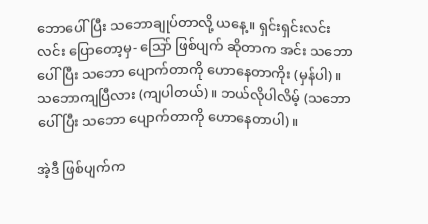ဘောပေါ်ပြီး သဘောချုပ်တာလို့ ယနေ့။ ရှင်းရှင်းလင်းလင်း ပြောတော့မှ- သြော် ဖြစ်ပျက် ဆိုတာက အင်း သဘောပေါ်ပြီး သဘော ပျောက်တာကို ဟောနေတာကိုး (မှန်ပါ)။ သဘောကျပြီလား (ကျပါတယ်)။ ဘယ်လိုပါလိမ့် (သဘောပေါ်ပြီး သဘော ပျောက်တာကို ဟောနေတာပါ)။

အဲ့ဒီ ဖြစ်ပျက်က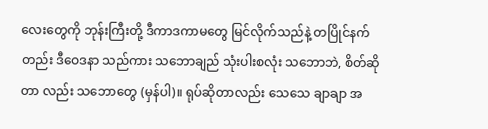လေးတွေကို ဘုန်းကြီးတို့ ဒီကာဒကာမတွေ မြင်လိုက်သည်နဲ့ တပြိုင်နက် တည်း ဒီဝေဒနာ သည်ကား သဘောချည် သုံးပါးစလုံး သဘောဘဲ, စိတ်ဆိုတာ လည်း သဘောတွေ (မှန်ပါ)။ ရုပ်ဆိုတာလည်း သေသေ ချာချာ အ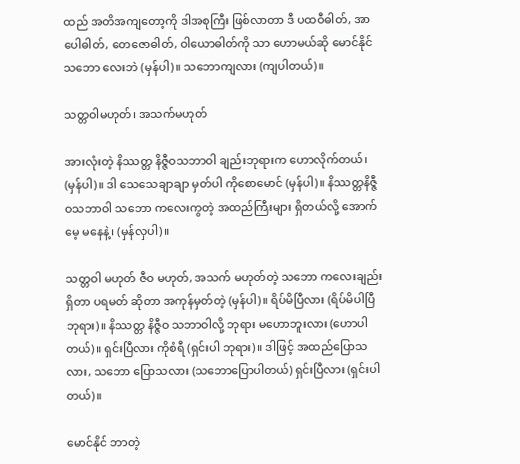ထည် အတိအကျတော့ကို ဒါအစုကြီး ဖြစ်လာတာ ဒီ ပထဝီဓါတ်, အာပေါဓါတ်, တေဇောဓါတ်, ဝါယောဓါတ်ကို သာ ဟောမယ်ဆို မောင်နိုင် သဘော လေးဘဲ (မှန်ပါ)။ သဘောကျလား (ကျပါတယ်)။

သတ္တဝါမဟုတ်၊ အသက်မဟုတ်

အားလုံးတဲ့ နိဿတ္တ နိဇ္ဇီဝသဘာဝါ ချည်းဘုရားက ဟောလိုက်တယ်၊ (မှန်ပါ)။ ဒါ သေသေချာချာ မှတ်ပါ ကိုစောမောင် (မှန်ပါ)။ နိဿတ္တနိဇ္ဇီဝသဘာဝါ သဘော ကလေးကွတဲ့ အထည်ကြီးများ ရှိတယ်လို့ အောက်မေ့ မနေနဲ့၊ (မှန်လှပါ)။

သတ္တဝါ မဟုတ် ဇီဝ မဟုတ်, အသက် မဟုတ်တဲ့ သဘော ကလေးချည်း ရှိတာ ပရမတ် ဆိုတာ အကုန်မှတ်တဲ့ (မှန်ပါ)။ ရိပ်မိပြီလား (ရိပ်မိပါပြီ ဘုရား)။ နိဿတ္တ နိဇ္ဇီဝ သဘာဝါလို့ ဘုရား မဟောဘူးလား (ဟောပါတယ်)။ ရှင်းပြီလား ကိုစံရီ (ရှင်းပါ ဘုရား)။ ဒါဖြင့် အထည်ပြောသလား, သဘော ပြောသလား (သဘောပြောပါတယ်) ရှင်းပြီလား (ရှင်းပါတယ်)။

မောင်နိုင် ဘာတဲ့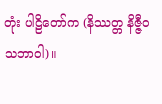တုံး ပါဠိတော်က (နိဿတ္တ နိဇ္ဇီဝ သဘာဝါ)။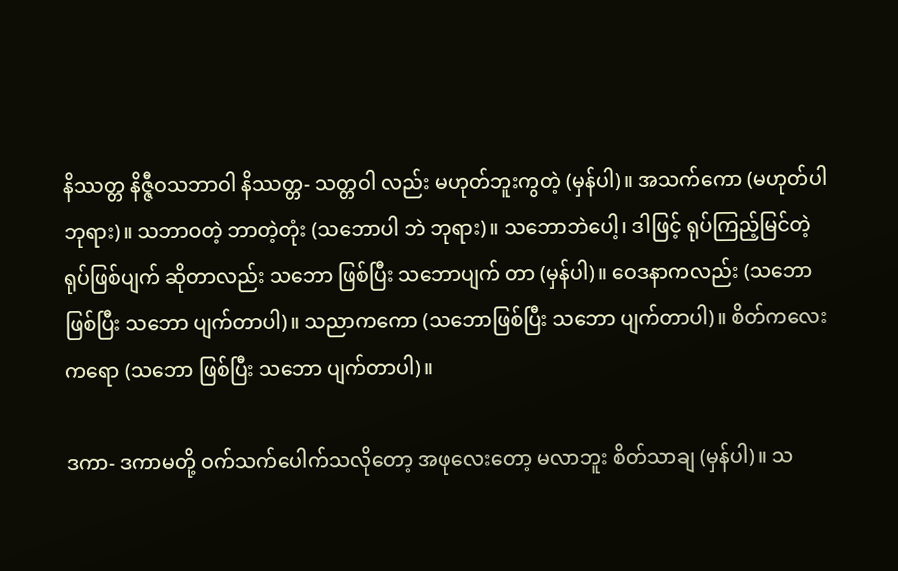နိဿတ္တ နိဇ္ဇီဝသဘာဝါ နိဿတ္တ- သတ္တဝါ လည်း မဟုတ်ဘူးကွတဲ့ (မှန်ပါ)။ အသက်ကော (မဟုတ်ပါ ဘုရား)။ သဘာဝတဲ့ ဘာတဲ့တုံး (သဘောပါ ဘဲ ဘုရား)။ သဘောဘဲပေါ့၊ ဒါဖြင့် ရုပ်ကြည့်မြင်တဲ့ ရုပ်ဖြစ်ပျက် ဆိုတာလည်း သဘော ဖြစ်ပြီး သဘောပျက် တာ (မှန်ပါ)။ ဝေဒနာကလည်း (သဘောဖြစ်ပြီး သဘော ပျက်တာပါ)။ သညာကကော (သဘောဖြစ်ပြီး သဘော ပျက်တာပါ)။ စိတ်ကလေး ကရော (သဘော ဖြစ်ပြီး သဘော ပျက်တာပါ)။

ဒကာ- ဒကာမတို့ ဝက်သက်ပေါက်သလိုတော့ အဖုလေးတော့ မလာဘူး စိတ်သာချ (မှန်ပါ)။ သ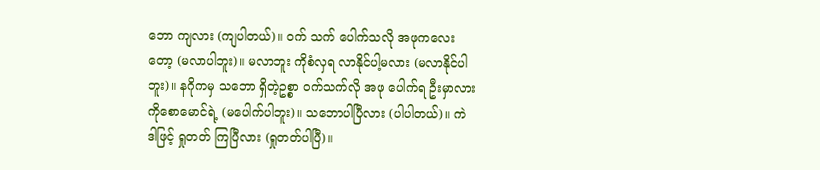ဘော ကျလား (ကျပါတယ်)။ ဝက် သက် ပေါက်သလို အဖုကလေးတော့ (မလာပါဘူး)။ မလာဘူး ကိုစံလှရ လာနိုင်ပါ့မလား (မလာနိုင်ပါဘူး)။ နဂိုကမှ သဘော ရှိတဲ့ဥစ္စာ ဝက်သက်လို အဖု ပေါက်ရ ဦးမှာလား ကိုစောမောင်ရဲ့ (မပေါက်ပါဘူး)။ သဘောပါပြီလား (ပါပါတယ်)။ ကဲဒါဖြင့် ရှုတတ် ကြပြီလား (ရှုတတ်ပါပြီ)။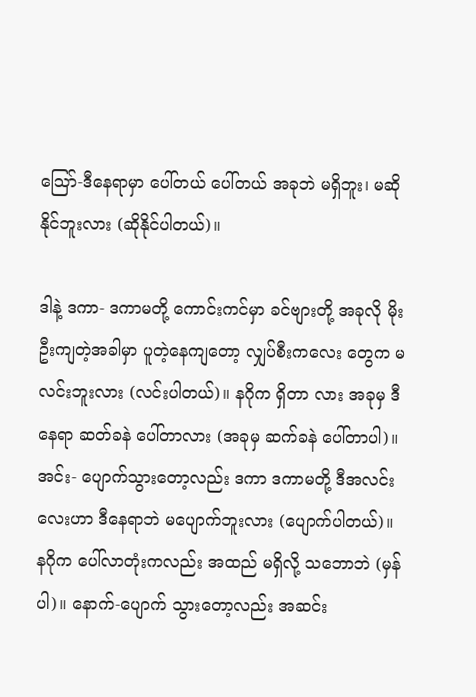သြော်-ဒီနေရာမှာ ပေါ်တယ် ပေါ်တယ် အခုဘဲ မရှိဘူး၊ မဆို နိုင်ဘူးလား (ဆိုနိုင်ပါတယ်)။

ဒါနဲ့ ဒကာ- ဒကာမတို့ ကောင်းကင်မှာ ခင်ဗျားတို့ အခုလို မိုးဦးကျတဲ့အခါမှာ ပူတဲ့နေကျတော့ လျှပ်စီးကလေး တွေက မလင်းဘူးလား (လင်းပါတယ်)။ နဂိုက ရှိတာ လား အခုမှ ဒီနေရာ ဆတ်ခနဲ ပေါ်တာလား (အခုမှ ဆက်ခနဲ ပေါ်တာပါ)။ အင်း- ပျောက်သွားတော့လည်း ဒကာ ဒကာမတို့ ဒီအလင်းလေးဟာ ဒီနေရာဘဲ မပျောက်ဘူးလား (ပျောက်ပါတယ်)။ နဂိုက ပေါ်လာတုံးကလည်း အထည် မရှိလို့ သဘောဘဲ (မှန်ပါ)။ နောက်-ပျောက် သွားတော့လည်း အဆင်း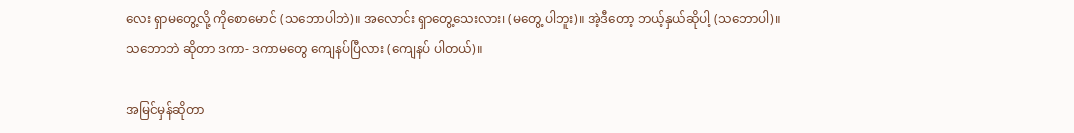လေး ရှာမတွေ့လို့ ကိုစောမောင် (သဘောပါဘဲ)။ အလောင်း ရှာတွေ့သေးလား၊ (မတွေ့ ပါဘူး)။ အဲ့ဒီတော့ ဘယ့်နှယ်ဆိုပါ့ (သဘောပါ)။ သဘောဘဲ ဆိုတာ ဒကာ- ဒကာမတွေ ကျေနပ်ပြီလား (ကျေနပ် ပါတယ်)။

အမြင်မှန်ဆိုတာ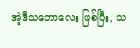အဲ့ဒီသဘောလေး ဖြစ်ပြီး, သ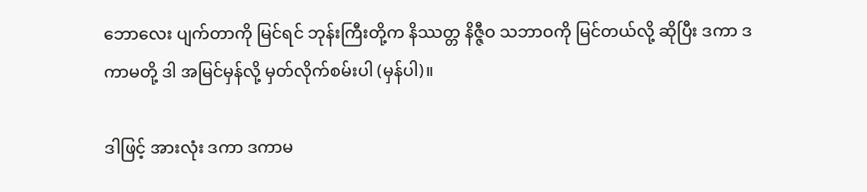ဘောလေး ပျက်တာကို မြင်ရင် ဘုန်းကြီးတို့က နိဿတ္တ နိဇ္ဇီဝ သဘာဝကို မြင်တယ်လို့ ဆိုပြီး ဒကာ ဒကာမတို့ ဒါ အမြင်မှန်လို့ မှတ်လိုက်စမ်းပါ (မှန်ပါ)။

ဒါဖြင့် အားလုံး ဒကာ ဒကာမ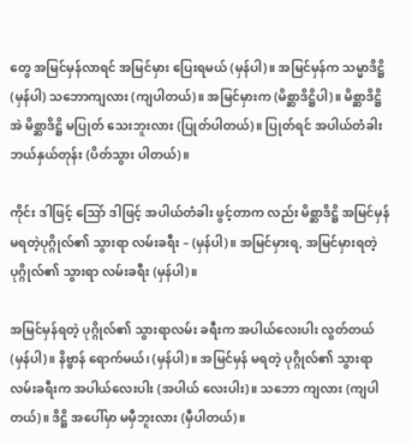တွေ အမြင်မှန်လာရင် အမြင်မှား ပြေးရမယ် (မှန်ပါ)။ အမြင်မှန်က သမ္မာဒိဋ္ဌိ (မှန်ပါ) သဘောကျလား (ကျပါတယ်)။ အမြင်မှားက (မိစ္ဆာဒိဋ္ဌိပါ)။ မိစ္ဆာဒိဋ္ဌိ အဲ မိစ္ဆာဒိဋ္ဌိ မပြုတ် သေးဘူးလား (ပြုတ်ပါတယ်)။ ပြုတ်ရင် အပါယ်တံခါး ဘယ်နှယ်တုန်း (ပိတ်သွား ပါတယ်)။

ကိုင်း ဒါဖြင့် သြော် ဒါဖြင့် အပါယ်တံခါး ဖွင့်တာက လည်း မိစ္ဆာဒိဋ္ဌိ အမြင်မှန် မရတဲ့ပုဂ္ဂိုလ်၏ သွားရာ လမ်းခရီး – (မှန်ပါ)။ အမြင်မှားရ, အမြင်မှားရတဲ့ ပုဂ္ဂိုလ်၏ သွားရာ လမ်းခရီး (မှန်ပါ)။

အမြင်မှန်ရတဲ့ ပုဂ္ဂိုလ်၏ သွားရာလမ်း ခရီးက အပါယ်လေးပါး လွတ်တယ် (မှန်ပါ)။ နိဗ္ဗာန် ရောက်မယ်၊ (မှန်ပါ)။ အမြင်မှန် မရတဲ့ ပုဂ္ဂိုလ်၏ သွားရာ လမ်းခရီးက အပါယ်လေးပါး (အပါယ် လေးပါး)။ သဘော ကျလား (ကျပါတယ်)။ ဒိဋ္ဌိ အပေါ်မှာ မမှီဘူးလား (မှီပါတယ်)။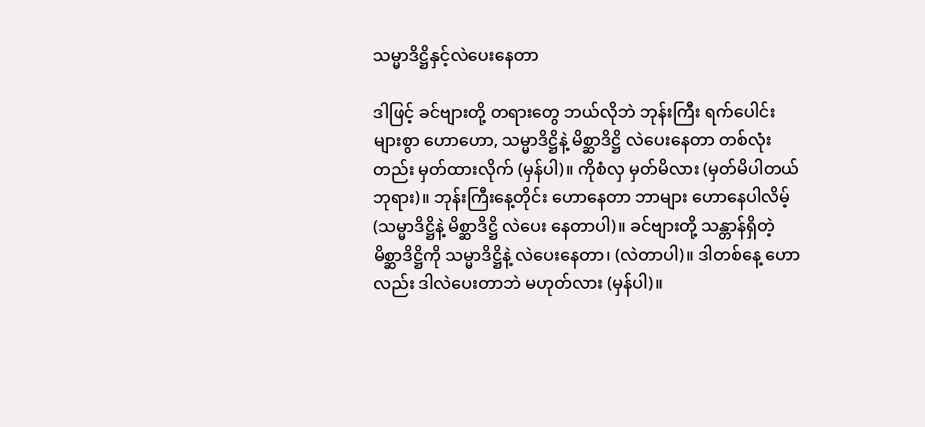သမ္မာဒိဋ္ဌိနှင့်လဲပေးနေတာ

ဒါဖြင့် ခင်ဗျားတို့ တရားတွေ ဘယ်လိုဘဲ ဘုန်းကြီး ရက်ပေါင်းများစွာ ဟောဟော, သမ္မာဒိဋ္ဌိနဲ့ မိစ္ဆာဒိဋ္ဌိ လဲပေးနေတာ တစ်လုံးတည်း မှတ်ထားလိုက် (မှန်ပါ)။ ကိုစံလှ မှတ်မိလား (မှတ်မိပါတယ် ဘုရား)။ ဘုန်းကြီးနေ့တိုင်း ဟောနေတာ ဘာများ ဟောနေပါလိမ့် (သမ္မာဒိဋ္ဌိနဲ့ မိစ္ဆာဒိဋ္ဌိ လဲပေး နေတာပါ)။ ခင်ဗျားတို့ သန္တာန်ရှိတဲ့ မိစ္ဆာဒိဋ္ဌိကို သမ္မာဒိဋ္ဌိနဲ့ လဲပေးနေတာ၊ (လဲတာပါ)။ ဒါတစ်နေ့ ဟောလည်း ဒါလဲပေးတာဘဲ မဟုတ်လား (မှန်ပါ)။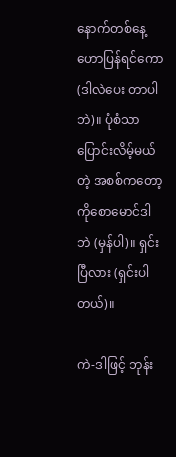နောက်တစ်နေ့ ဟောပြန်ရင်ကော (ဒါလဲပေး တာပါဘဲ)။ ပုံစံသာ ပြောင်းလိမ့်မယ်တဲ့ အစစ်ကတော့ ကိုစောမောင်ဒါဘဲ (မှန်ပါ)။ ရှင်းပြီလား (ရှင်းပါတယ်)။

ကဲ-ဒါဖြင့် ဘုန်း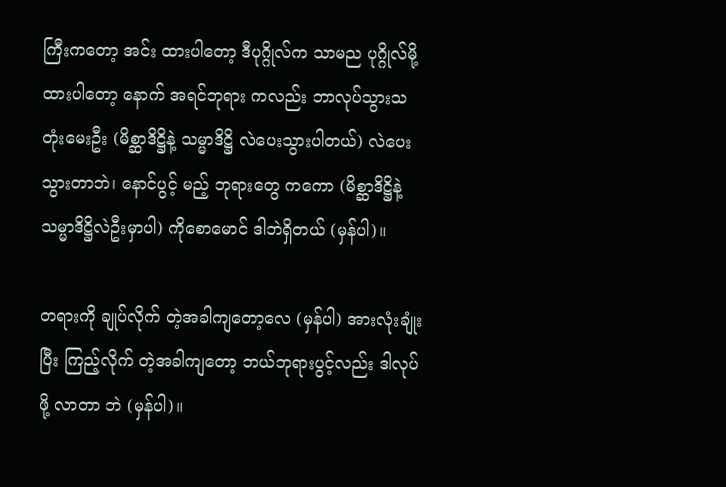ကြီးကတော့ အင်း ထားပါတော့ ဒီပုဂ္ဂိုလ်က သာမည ပုဂ္ဂိုလ်မို့ ထားပါတော့ နောက် အရင်ဘုရား ကလည်း ဘာလုပ်သွားသတုံးမေးဦး (မိစ္ဆာဒိဋ္ဌိနဲ့ သမ္မာဒိဋ္ဌိ လဲပေးသွားပါတယ်) လဲပေးသွားတာဘဲ၊ နောင်ပွင့် မည့် ဘုရားတွေ ကကော (မိစ္ဆာဒိဋ္ဌိနဲ့ သမ္မာဒိဋ္ဌိလဲဦးမှာပါ) ကိုစောမောင် ဒါဘဲရှိတယ် (မှန်ပါ)။

တရားကို ချုပ်လိုက် တဲ့အခါကျတော့လေ (မှန်ပါ) အားလုံးချုံးပြီး ကြည့်လိုက် တဲ့အခါကျတော့ ဘယ်ဘုရားပွင့်လည်း ဒါလုပ်ဖို့ လာတာ ဘဲ (မှန်ပါ)။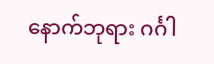နောက်ဘုရား ဂင်္ဂါ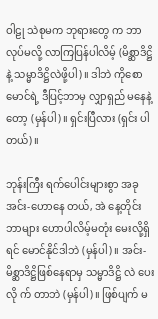ဝါဠု သဲစုမက ဘုရားတွေ က ဘာလုပ်မလို့ လာကြပြန်ပါလိမ့် (မိစ္ဆာဒိဋ္ဌိနဲ့ သမ္မာဒိဋ္ဌိလဲဖို့ပါ)။ ဒါဘဲ ကိုစောမောင်ရဲ့ ဒီပြင့်ဘာမှ လျှာရှည် မနေနဲ့တော့ (မှန်ပါ)။ ရှင်းပြီလား (ရှင်း ပါတယ်)။

ဘုန်းကြီး ရက်ပေါင်းများစွာ အခုအင်း-ဟောနေ တယ်, အဲ နေ့တိုင်း ဘာများ ဟောပါလိမ့်မတုံး မေးလို့ရှိရင် မောင်နိုင်ဒါဘဲ (မှန်ပါ)။ အင်း- မိစ္ဆာဒိဋ္ဌိဖြစ်နေရာမှ သမ္မာဒိဋ္ဌိ လဲ ပေးလို က် တာဘဲ (မှန်ပါ)။ ဖြစ်ပျက် မ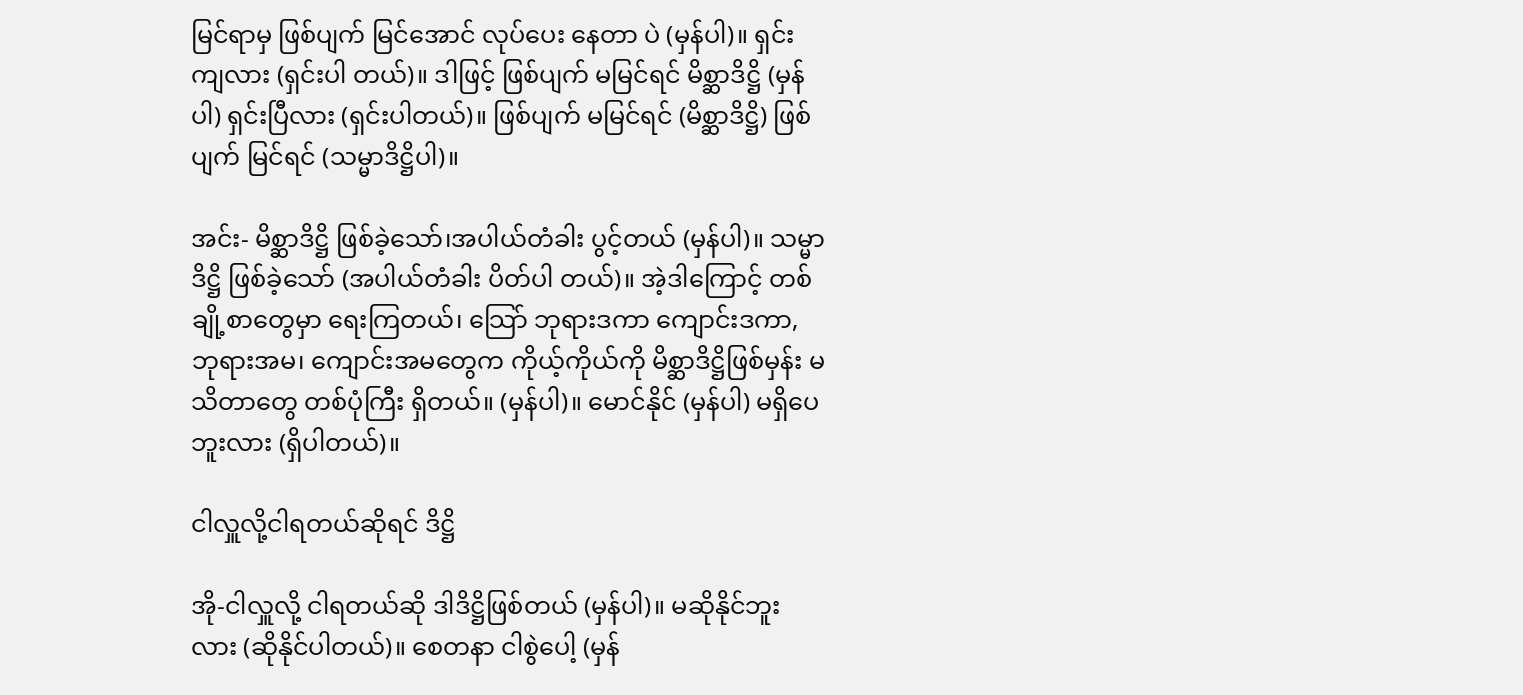မြင်ရာမှ ဖြစ်ပျက် မြင်အောင် လုပ်ပေး နေတာ ပဲ (မှန်ပါ)။ ရှင်းကျလား (ရှင်းပါ တယ်)။ ဒါဖြင့် ဖြစ်ပျက် မမြင်ရင် မိစ္ဆာဒိဋ္ဌိ (မှန်ပါ) ရှင်းပြီလား (ရှင်းပါတယ်)။ ဖြစ်ပျက် မမြင်ရင် (မိစ္ဆာဒိဋ္ဌိ) ဖြစ်ပျက် မြင်ရင် (သမ္မာဒိဋ္ဌိပါ)။

အင်း- မိစ္ဆာဒိဋ္ဌိ ဖြစ်ခဲ့သော်၊အပါယ်တံခါး ပွင့်တယ် (မှန်ပါ)။ သမ္မာဒိဋ္ဌိ ဖြစ်ခဲ့သော် (အပါယ်တံခါး ပိတ်ပါ တယ်)။ အဲ့ဒါကြောင့် တစ်ချို့စာတွေမှာ ရေးကြတယ်၊ သြော် ဘုရားဒကာ ကျောင်းဒကာ, ဘုရားအမ၊ ကျောင်းအမတွေက ကိုယ့်ကိုယ်ကို မိစ္ဆာဒိဋ္ဌိဖြစ်မှန်း မသိတာတွေ တစ်ပုံကြီး ရှိတယ်။ (မှန်ပါ)။ မောင်နိုင် (မှန်ပါ) မရှိပေဘူးလား (ရှိပါတယ်)။

ငါလှူလို့ငါရတယ်ဆိုရင် ဒိဋ္ဌိ

အို-ငါလှူလို့ ငါရတယ်ဆို ဒါဒိဋ္ဌိဖြစ်တယ် (မှန်ပါ)။ မဆိုနိုင်ဘူးလား (ဆိုနိုင်ပါတယ်)။ စေတနာ ငါစွဲပေါ့ (မှန်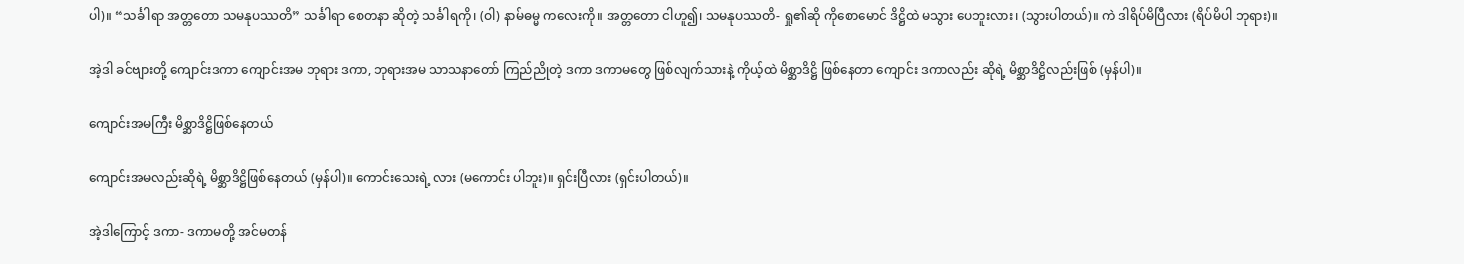ပါ)။ “သင်္ခါရာ အတ္တတော သမနုပဿတိ” သင်္ခါရာ စေတနာ ဆိုတဲ့ သင်္ခါရကို၊ (ဝါ) နာမ်ဓမ္မ ကလေးကို။ အတ္တတော ငါဟူ၍၊ သမနုပဿတိ- ရှု၏ဆို ကိုစောမောင် ဒိဋ္ဌိထဲ မသွား ပေဘူးလား၊ (သွားပါတယ်)။ ကဲ ဒါရိပ်မိပြီလား (ရိပ်မိပါ ဘုရား)။

အဲ့ဒါ ခင်ဗျားတို့ ကျောင်းဒကာ ကျောင်းအမ ဘုရား ဒကာ, ဘုရားအမ သာသနာတော် ကြည်ညိုတဲ့ ဒကာ ဒကာမတွေ ဖြစ်လျက်သားနဲ့ ကိုယ့်ထဲ မိစ္ဆာဒိဋ္ဌိ ဖြစ်နေတာ ကျောင်း ဒကာလည်း ဆိုရဲ့ မိစ္ဆာဒိဋ္ဌိလည်းဖြစ် (မှန်ပါ)။

ကျောင်းအမကြီး မိစ္ဆာဒိဋ္ဌိဖြစ်နေတယ်

ကျောင်းအမလည်းဆိုရဲ့ မိစ္ဆာဒိဋ္ဌိဖြစ်နေတယ် (မှန်ပါ)။ ကောင်းသေးရဲ့ လား (မကောင်း ပါဘူး)။ ရှင်းပြီလား (ရှင်းပါတယ်)။

အဲ့ဒါကြောင့် ဒကာ- ဒကာမတို့ အင်မတန်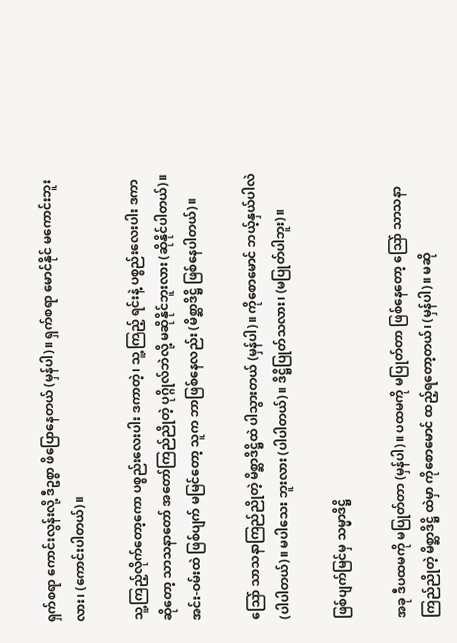ရှက်စရာ ကောင်းလွန်းလို့ ဒီဥစ္စာ ဖိပြောနေတယ် (မှန်ပါ)။ ရှက်စရာ မောင်နိုင် မကောင်းဘူးလား၊ (ကောင်းပါတယ်)။

သူ့ကြည့်လိုက်တော့ကော ပစ္စည်းလေးပါး ဒကာတဲ့၊ သူ့ကြည့် ရင်းနဲ့ ပစ္စည်းလေးပါး ဒကာ ဆိုတော့ သာသနာတော် အတော်ကြည်ညိုတဲ့ ပုဂ္ဂိုလ်ဘဲလို့ မဆိုနိုင်ဘူးလား (ဆိုနိုင်ပါတယ်)။ အင်း-ဝမ်းထဲ ဖြစ်ပျက် မမြင်တော့ သူက ဘာဖြစ်နေလည်း (မိစ္ဆာဒိဋ္ဌိ ဖြစ်နေပါတယ်)။

သြော် သာသနာကြည်ညိုတဲ့ မိစ္ဆာဒိဋ္ဌိထဲ ပါသွားတယ် (မှန်ပါ)။ ကိုစောမောင် ဘယ့်နှယ်ပါလဲ (ပါပါတယ်)။ မပါသေး ဘူးလား (ပါပါတယ်)။ ဒိဋ္ဌိပြုတ်သလား၊ (မပြုတ်ပါဘူး)။

ဖြစ်ပျက်မြင်မှ သမ္မာဒိဋ္ဌိ

အခု ဒီပထမကို မပြုတ်တာ (မှန်ပါ)။ ပထမကို မပြုတ်တာ ဖြစ်နေတော့ သြော် သာသနာ ကြည်ညိုတဲ့ မိစ္ဆာဒိဋ္ဌိ ထဲမှာ ကိုစောမောင် ထည့်ရတော့တယ်၊ (မှန်ပါ)။ မဆို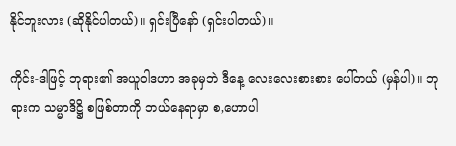နိုင်ဘူးလား (ဆိုနိုင်ပါတယ်)။ ရှင်းပြီနော် (ရှင်းပါတယ်)။

ကိုင်း-ဒါဖြင့် ဘုရား၏ အယူဝါဒဟာ အခုမှဘဲ ဒီနေ့ လေးလေးစားစား ပေါ်တယ် (မှန်ပါ)။ ဘုရားက သမ္မာဒိဋ္ဌိ စဖြစ်တာကို ဘယ်နေရာမှာ စ,ဟောပါ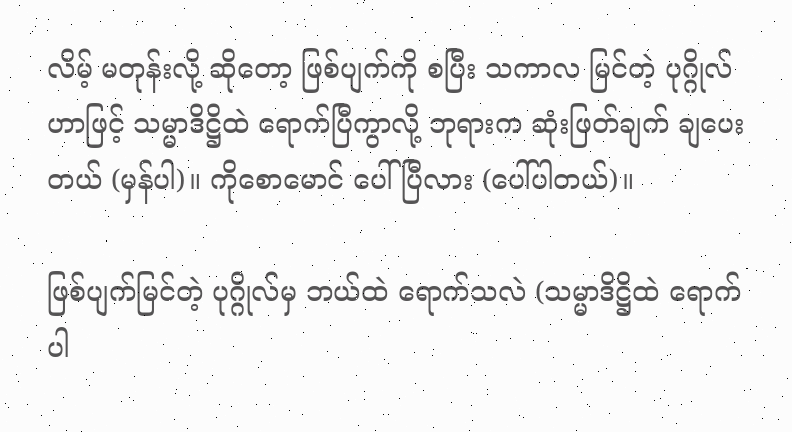လိမ့် မတုန်းလို့ ဆိုတော့ ဖြစ်ပျက်ကို စပြီး သကာလ မြင်တဲ့ ပုဂ္ဂိုလ် ဟာဖြင့် သမ္မာဒိဋ္ဌိထဲ ရောက်ပြီကွာလို့ ဘုရားက ဆုံးဖြတ်ချက် ချပေးတယ် (မှန်ပါ)။ ကိုစောမောင် ပေါ်ပြီလား (ပေါ်ပါတယ်)။

ဖြစ်ပျက်မြင်တဲ့ ပုဂ္ဂိုလ်မှ ဘယ်ထဲ ရောက်သလဲ (သမ္မာဒိဋ္ဌိထဲ ရောက်ပါ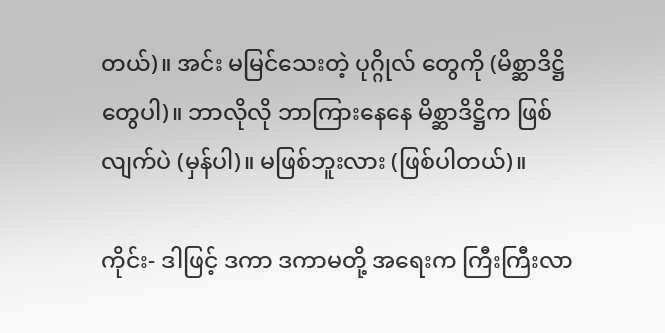တယ်)။ အင်း မမြင်သေးတဲ့ ပုဂ္ဂိုလ် တွေကို (မိစ္ဆာဒိဋ္ဌိတွေပါ)။ ဘာလိုလို ဘာကြားနေနေ မိစ္ဆာဒိဋ္ဌိက ဖြစ်လျက်ပဲ (မှန်ပါ)။ မဖြစ်ဘူးလား (ဖြစ်ပါတယ်)။

ကိုင်း- ဒါဖြင့် ဒကာ ဒကာမတို့ အရေးက ကြီးကြီးလာ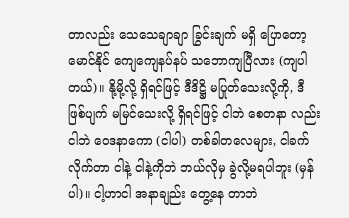တာလည်း သေသေချာချာ ခြွင်းချက် မရှိ ပြောတော့ မောင်နိုင် ကျေကျေနပ်နပ် သဘောကျပြီလား (ကျပါတယ်)။ နို့မို့လို့ ရှိရင်ဖြင့် ဒီဒိဋ္ဌိ မပြုတ်သေးလို့ကို, ဒီဖြစ်ပျက် မမြင်သေးလို့ ရှိရင်ဖြင့် ငါဘဲ စေတနာ လည်း ငါဘဲ ဝေဒနာကော (ငါပါ) တစ်ခါတလေများ, ငါခက်လိုက်တာ ငါနဲ့ ငါနဲ့ကိုဘဲ ဘယ်လိုမှ ခွဲလို့မရပါဘူး (မှန်ပါ)။ ငါ့ဟာငါ အနာချည်း တွေ့နေ တာဘဲ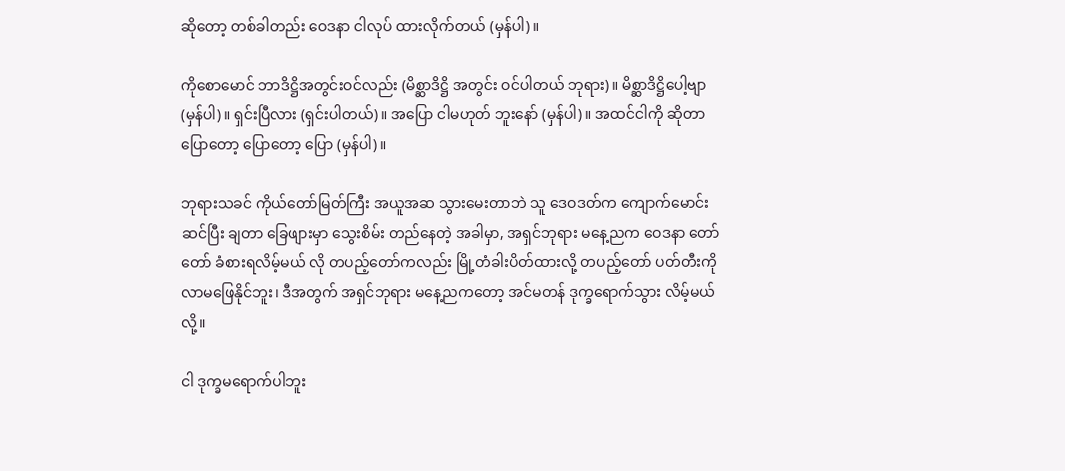ဆိုတော့ တစ်ခါတည်း ဝေဒနာ ငါလုပ် ထားလိုက်တယ် (မှန်ပါ)။

ကိုစောမောင် ဘာဒိဋ္ဌိအတွင်းဝင်လည်း (မိစ္ဆာဒိဋ္ဌိ အတွင်း ဝင်ပါတယ် ဘုရား)။ မိစ္ဆာဒိဋ္ဌိပေါ့ဗျာ (မှန်ပါ)။ ရှင်းပြီလား (ရှင်းပါတယ်)။ အပြော ငါမဟုတ် ဘူးနော် (မှန်ပါ)။ အထင်ငါကို ဆိုတာ ပြောတော့ ပြောတော့ ပြော (မှန်ပါ)။

ဘုရားသခင် ကိုယ်တော်မြတ်ကြီး အယူအဆ သွားမေးတာဘဲ သူ ဒေဝဒတ်က ကျောက်မောင်း ဆင်ပြီး ချတာ ခြေဖျားမှာ သွေးစိမ်း တည်နေတဲ့ အခါမှာ, အရှင်ဘုရား မနေ့ညက ဝေဒနာ တော်တော် ခံစားရလိမ့်မယ် လို တပည့်တော်ကလည်း မြို့တံခါးပိတ်ထားလို့ တပည့်တော် ပတ်တီးကို လာမဖြေနိုင်ဘူး၊ ဒီအတွက် အရှင်ဘုရား မနေ့ညကတော့ အင်မတန် ဒုက္ခရောက်သွား လိမ့်မယ်လို့။

ငါ ဒုက္ခမရောက်ပါဘူး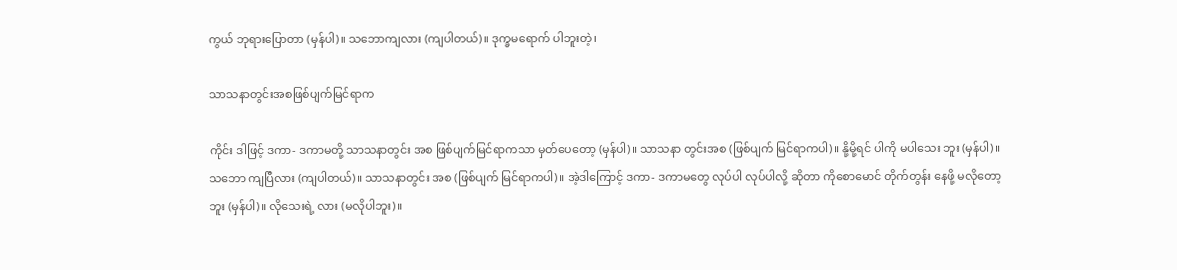ကွယ် ဘုရားပြောတာ (မှန်ပါ)။ သဘောကျလား (ကျပါတယ်)။ ဒုက္ခမရောက် ပါဘူးတဲ့၊

သာသနာတွင်းအစဖြစ်ပျက်မြင်ရာက

ကိုင်း ဒါဖြင့် ဒကာ- ဒကာမတို့ သာသနာတွင်း အစ ဖြစ်ပျက်မြင်ရာကသာ မှတ်ပေတော့ (မှန်ပါ)။ သာသနာ တွင်းအစ (ဖြစ်ပျက် မြင်ရာကပါ)။ နို့မို့ရင် ပါကို မပါသေး ဘူး (မှန်ပါ)။ သဘော ကျပြီလား (ကျပါတယ်)။ သာသနာတွင်း အစ (ဖြစ်ပျက် မြင်ရာကပါ)။ အဲ့ဒါကြောင့် ဒကာ- ဒကာမတွေ လုပ်ပါ လုပ်ပါလို့ ဆိုတာ ကိုစောမောင် တိုက်တွန်း နေဖို့ မလိုတော့ဘူး (မှန်ပါ)။ လိုသေးရဲ့ လား (မလိုပါဘူး)။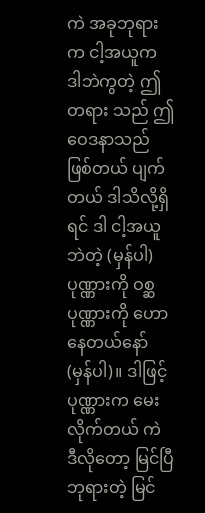ကဲ အခုဘုရားက ငါ့အယူက ဒါဘဲကွတဲ့ ဤတရား သည် ဤဝေဒနာသည် ဖြစ်တယ် ပျက်တယ် ဒါသိလို့ရှိရင် ဒါ ငါ့အယူဘဲတဲ့ (မှန်ပါ) ပုဏ္ဏားကို ဝစ္ဆပုဏ္ဏားကို ဟောနေတယ်နော် (မှန်ပါ)။ ဒါဖြင့် ပုဏ္ဏားက မေးလိုက်တယ် ကဲ ဒီလိုတော့ မြင်ပြီ ဘုရားတဲ့ မြင်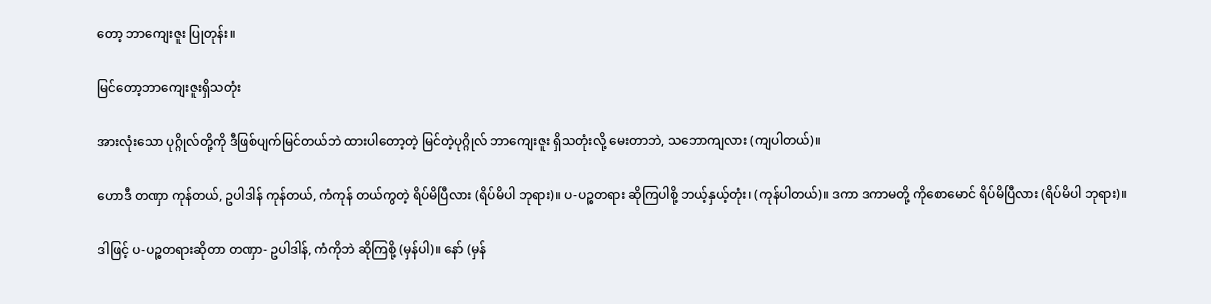တော့ ဘာကျေးဇူး ပြုတုန်း။

မြင်တော့ဘာကျေးဇူးရှိသတုံး

အားလုံးသော ပုဂ္ဂိုလ်တို့ကို ဒီဖြစ်ပျက်မြင်တယ်ဘဲ ထားပါတော့တဲ့ မြင်တဲ့ပုဂ္ဂိုလ် ဘာကျေးဇူး ရှိသတုံးလို့ မေးတာဘဲ, သဘောကျလား (ကျပါတယ်)။

ဟောဒီ တဏှာ ကုန်တယ်, ဥပါဒါန် ကုန်တယ်, ကံကုန် တယ်ကွတဲ့ ရိပ်မိပြီလား (ရိပ်မိပါ ဘုရား)။ ပ-ပဉ္စတရား ဆိုကြပါစို့ ဘယ့်နှယ့်တုံး၊ (ကုန်ပါတယ်)။ ဒကာ ဒကာမတို့ ကိုစောမောင် ရိပ်မိပြီလား (ရိပ်မိပါ ဘုရား)။

ဒါဖြင့် ပ-ပဉ္စတရားဆိုတာ တဏှာ- ဥပါဒါန်, ကံကိုဘဲ ဆိုကြစို့ (မှန်ပါ)။ နော် (မှန်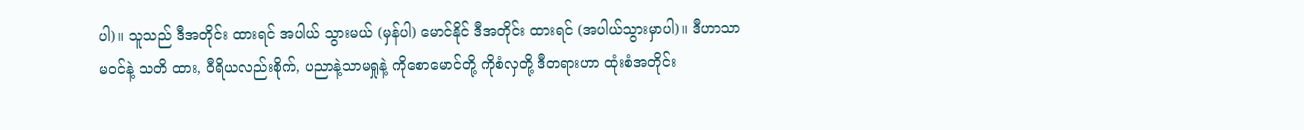ပါ)။ သူသည် ဒီအတိုင်း ထားရင် အပါယ် သွားမယ် (မှန်ပါ) မောင်နိုင် ဒီအတိုင်း ထားရင် (အပါယ်သွားမှာပါ)။ ဒီဟာသာ မဝင်နဲ့ သတိ ထား, ဝီရိယလည်းစိုက်, ပညာနဲ့သာမရှုနဲ့ ကိုစောမောင်တို့ ကိုစံလှတို့ ဒီတရားဟာ ထုံးစံအတိုင်း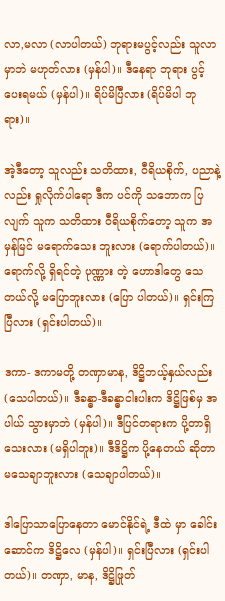လာ,မလာ (လာပါတယ်) ဘုရားမပွင့်လည်း သူလာမှာဘဲ မဟုတ်လား (မှန်ပါ)။ ဒီနေရာ ဘုရား ပွင့်ပေးရမယ် (မှန်ပါ)။ ရိပ်မိပြီလား (ရိပ်မိပါ ဘုရား)။

အဲ့ဒီတော့ သူလည်း သတိထား, ဝီရိယစိုက်, ပညာနဲ့ လည်း ရှုလိုက်ပါရော ဒီက ပင်ကို သဘောက ပြလျက် သူက သတိထား ဝီရိယစိုက်တော့ သူက အမှန်မြင် မရောက်သေး ဘူးလား (ရောက်ပါတယ်)။ ရောက်လို့ ရှိရင်တဲ့ ပုဏ္ဏား တဲ့ ဟောဒါတွေ သေတယ်လို့ မပြောဘူးလား (ပြော ပါတယ်)။ ရှင်းကြပြီလား (ရှင်းပါတယ်)။

ဒကာ- ဒကာမတို့ တဏှာမာန, ဒိဋ္ဌိဘယ့်နှယ်လည်း (သေပါတယ်)။ ဒီခန္ဓာ-ဒီခန္ဓာငါးပါးက ဒိဋ္ဌိဖြစ်မှ အပါယ် သွားမှာဘဲ (မှန်ပါ)။ ဒီပြင်တရားက ပို့တာရှိသေးလား (မရှိပါဘူး)။ ဒီဒိဋ္ဌိက ပို့နေတယ် ဆိုတာ မသေချာဘူးလား (သေချာပါတယ်)။

ဒါပြောသာပြောနေတာ မောင်နိုင်ရဲ့ ဒီထဲ မှာ ခေါင်းဆောင်က ဒိဋ္ဌိလေ (မှန်ပါ)။ ရှင်းပြီလား (ရှင်းပါတယ်)။ တဏှာ, မာန, ဒိဋ္ဌိဖြုတ်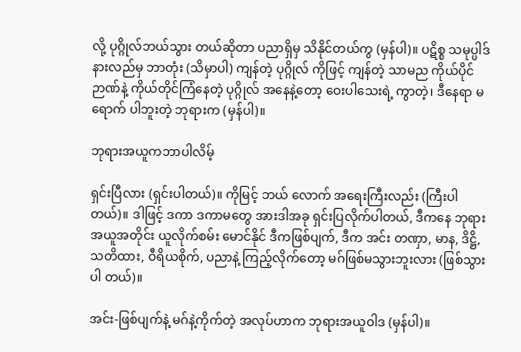လို့ ပုဂ္ဂိုလ်ဘယ်သွား တယ်ဆိုတာ ပညာရှိမှ သိနိုင်တယ်ကွ (မှန်ပါ)။ ပဋိစ္စ သမုပ္ပါဒ် နားလည်မှ ဘာတုံး (သိမှာပါ) ကျန်တဲ့ ပုဂ္ဂိုလ် ကိုဖြင့် ကျန်တဲ့ သာမည ကိုယ်ပိုင်ဉာဏ်နဲ့ ကိုယ်တိုင်ကြံနေတဲ့ ပုဂ္ဂိုလ် အနေနဲ့တော့ ဝေးပါသေးရဲ့ ကွာတဲ့၊ ဒီနေရာ မရောက် ပါဘူးတဲ့ ဘုရားက (မှန်ပါ)။

ဘုရားအယူကဘာပါလိမ့်

ရှင်းပြီလား (ရှင်းပါတယ်)။ ကိုမြင့် ဘယ် လောက် အရေးကြီးလည်း (ကြီးပါတယ်)။ ဒါဖြင့် ဒကာ ဒကာမတွေ အားဒါအခု ရှင်းပြလိုက်ပါတယ်, ဒီကနေ ဘုရား အယူအတိုင်း ယူလိုက်စမ်း မောင်နိုင် ဒီကဖြစ်ပျက်, ဒီက အင်း တဏှာ, မာန, ဒိဋ္ဌိ, သတိထား, ဝီရိယစိုက်, ပညာနဲ့ ကြည့်လိုက်တော့ မဂ်ဖြစ်မသွားဘူးလား (ဖြစ်သွားပါ တယ်)။

အင်း-ဖြစ်ပျက်နဲ့ မဂ်နဲ့ကိုက်တဲ့ အလုပ်ဟာက ဘုရားအယူဝါဒ (မှန်ပါ)။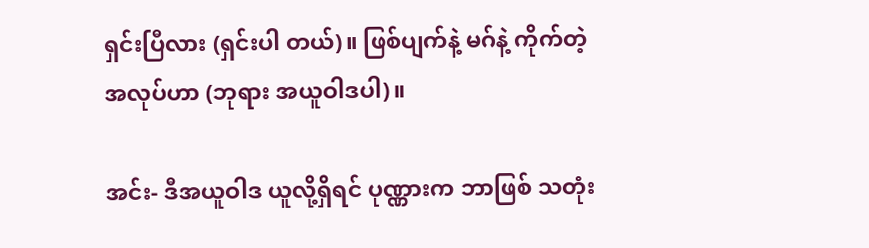ရှင်းပြီလား (ရှင်းပါ တယ်)။ ဖြစ်ပျက်နဲ့ မဂ်နဲ့ ကိုက်တဲ့ အလုပ်ဟာ (ဘုရား အယူဝါဒပါ)။

အင်း- ဒီအယူဝါဒ ယူလို့ရှိရင် ပုဏ္ဏားက ဘာဖြစ် သတုံး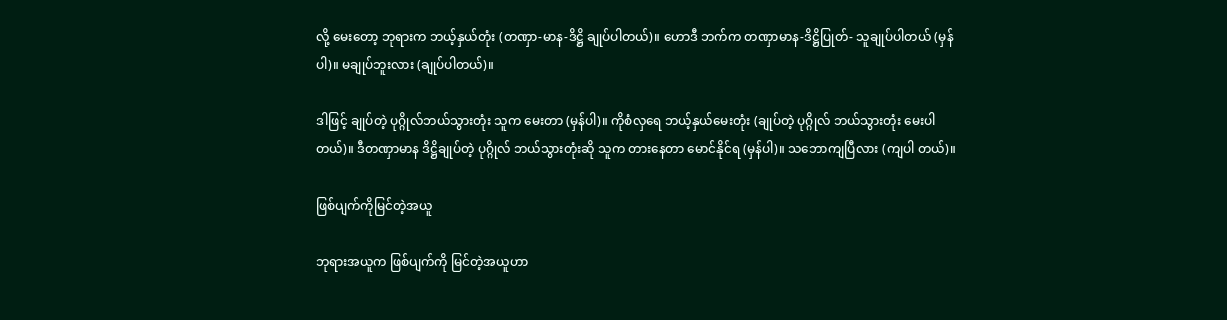လို့ မေးတော့ ဘုရားက ဘယ့်နှယ်တုံး (တဏှာ-မာန-ဒိဋ္ဌိ ချုပ်ပါတယ်)။ ဟောဒီ ဘက်က တဏှာမာန-ဒိဋ္ဌိပြုတ်- သူချုပ်ပါတယ် (မှန်ပါ)။ မချုပ်ဘူးလား (ချုပ်ပါတယ်)။

ဒါဖြင့် ချုပ်တဲ့ ပုဂ္ဂိုလ်ဘယ်သွားတုံး သူက မေးတာ (မှန်ပါ)။ ကိုစံလှရေ ဘယ့်နှယ်မေးတုံး (ချုပ်တဲ့ ပုဂ္ဂိုလ် ဘယ်သွားတုံး မေးပါတယ်)။ ဒီတဏှာမာန ဒိဋ္ဌိချုပ်တဲ့ ပုဂ္ဂိုလ် ဘယ်သွားတုံးဆို သူက တားနေတာ မောင်နိုင်ရ (မှန်ပါ)။ သဘောကျပြီလား (ကျပါ တယ်)။

ဖြစ်ပျက်ကိုမြင်တဲ့အယူ

ဘုရားအယူက ဖြစ်ပျက်ကို မြင်တဲ့အယူဟာ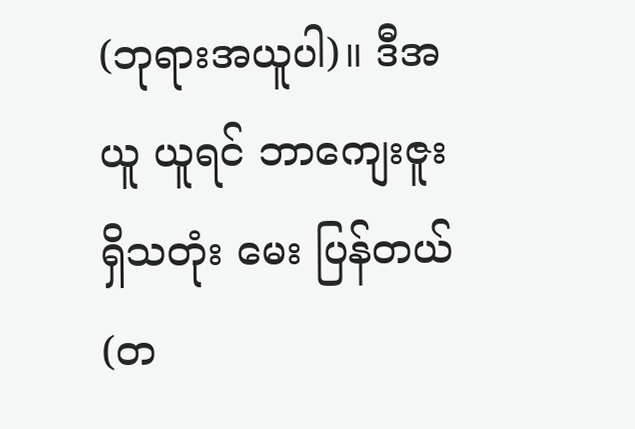(ဘုရားအယူပါ)။ ဒီအယူ ယူရင် ဘာကျေးဇူး ရှိသတုံး မေး ပြန်တယ် (တ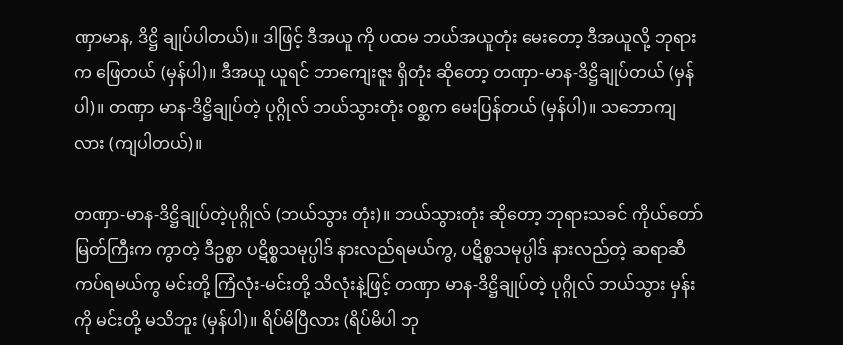ဏှာမာန, ဒိဋ္ဌိ ချုပ်ပါတယ်)။ ဒါဖြင့် ဒီအယူ ကို ပထမ ဘယ်အယူတုံး မေးတော့ ဒီအယူလို့ ဘုရားက ဖြေတယ် (မှန်ပါ)။ ဒီအယူ ယူရင် ဘာကျေးဇူး ရှိတုံး ဆိုတော့ တဏှာ-မာန-ဒိဋ္ဌိချုပ်တယ် (မှန်ပါ)။ တဏှာ မာန-ဒိဋ္ဌိချုပ်တဲ့ ပုဂ္ဂိုလ် ဘယ်သွားတုံး ဝစ္ဆက မေးပြန်တယ် (မှန်ပါ)။ သဘောကျလား (ကျပါတယ်)။

တဏှာ-မာန-ဒိဋ္ဌိချုပ်တဲ့ပုဂ္ဂိုလ် (ဘယ်သွား တုံး)။ ဘယ်သွားတုံး ဆိုတော့ ဘုရားသခင် ကိုယ်တော် မြတ်ကြီးက ကွာတဲ့ ဒီဥစ္စာ ပဋိစ္စသမုပ္ပါဒ် နားလည်ရမယ်ကွ, ပဋိစ္စသမုပ္ပါဒ် နားလည်တဲ့ ဆရာဆီ ကပ်ရမယ်ကွ မင်းတို့ ကြံလုံး-မင်းတို့ သိလုံးနဲ့ဖြင့် တဏှာ မာန-ဒိဋ္ဌိချုပ်တဲ့ ပုဂ္ဂိုလ် ဘယ်သွား မှန်းကို မင်းတို့ မသိဘူး (မှန်ပါ)။ ရိပ်မိပြီလား (ရိပ်မိပါ ဘု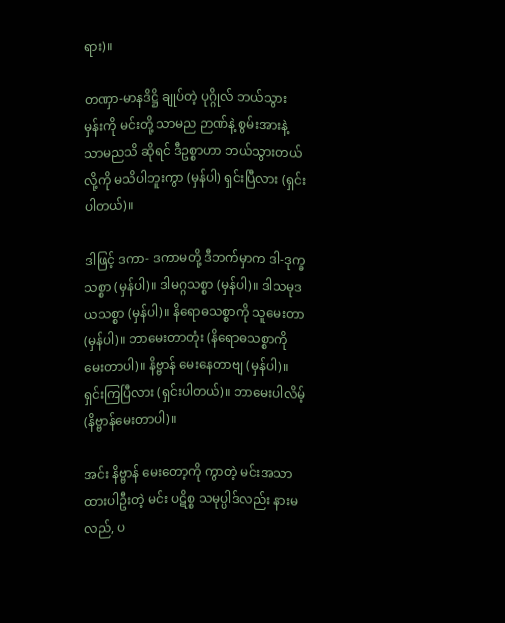ရား)။

တဏှာ-မာနဒိဋ္ဌိ ချုပ်တဲ့ ပုဂ္ဂိုလ် ဘယ်သွား မှန်းကို မင်းတို့ သာမည ဉာဏ်နဲ့ စွမ်းအားနဲ့ သာမညသိ ဆိုရင် ဒီဥစ္စာဟာ ဘယ်သွားတယ်လို့ကို မသိပါဘူးကွာ (မှန်ပါ) ရှင်းပြီလား (ရှင်းပါတယ်)။

ဒါဖြင့် ဒကာ- ဒကာမတို့ ဒီဘက်မှာက ဒါ-ဒုက္ခသစ္စာ (မှန်ပါ)။ ဒါမဂ္ဂသစ္စာ (မှန်ပါ)။ ဒါသမုဒယသစ္စာ (မှန်ပါ)။ နိရောဓသစ္စာကို သူမေးတာ (မှန်ပါ)။ ဘာမေးတာတုံး (နိရောဓသစ္စာကို မေးတာပါ)။ နိဗ္ဗာန် မေးနေတာဗျ (မှန်ပါ)။ ရှင်းကြပြီလား (ရှင်းပါတယ်)။ ဘာမေးပါလိမ့် (နိဗ္ဗာန်မေးတာပါ)။

အင်း နိဗ္ဗာန် မေးတော့ကို ကွာတဲ့ မင်းအသာ ထားပါဦးတဲ့ မင်း ပဋိစ္စ သမုပ္ပါဒ်လည်း နားမလည်, ပ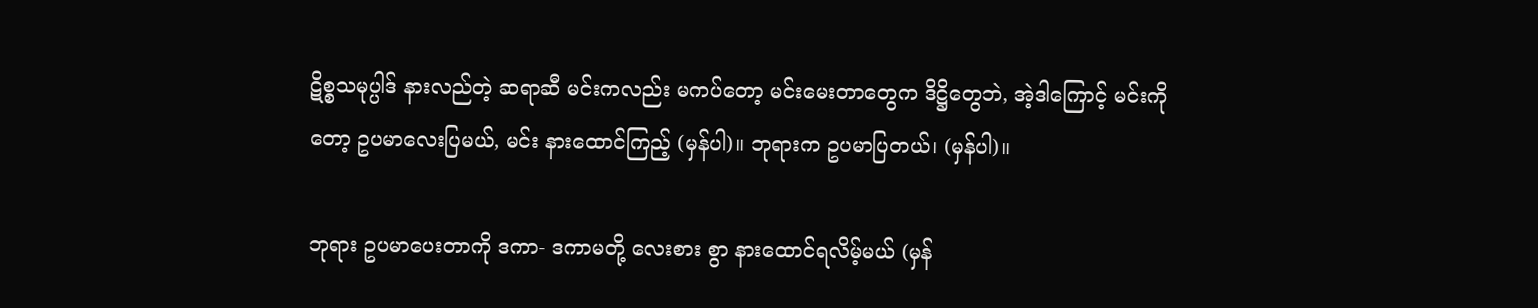ဋိစ္စသမုပ္ပါဒ် နားလည်တဲ့ ဆရာဆီ မင်းကလည်း မကပ်တော့ မင်းမေးတာတွေက ဒိဋ္ဌိတွေဘဲ, အဲ့ဒါကြောင့် မင်းကိုတော့ ဥပမာလေးပြမယ်, မင်း နားထောင်ကြည့် (မှန်ပါ)။ ဘုရားက ဥပမာပြတယ်၊ (မှန်ပါ)။

ဘုရား ဥပမာပေးတာကို ဒကာ- ဒကာမတို့ လေးစား စွာ နားထောင်ရလိမ့်မယ် (မှန်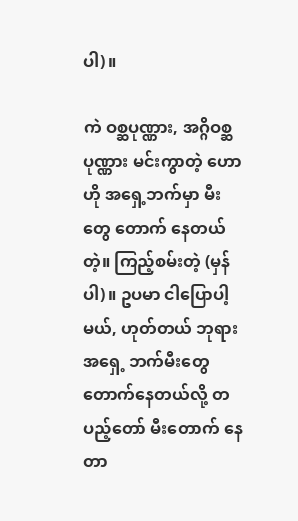ပါ)။

ကဲ ဝစ္ဆပုဏ္ဏား, အဂ္ဂိဝစ္ဆပုဏ္ဏား မင်းကွာတဲ့ ဟောဟို အရှေ့ဘက်မှာ မီးတွေ တောက် နေတယ်တဲ့။ ကြည့်စမ်းတဲ့ (မှန်ပါ)။ ဥပမာ ငါပြောပါ့မယ်, ဟုတ်တယ် ဘုရား အရှေ့ ဘက်မီးတွေ တောက်နေတယ်လို့ တပည့်တော် မီးတောက် နေတာ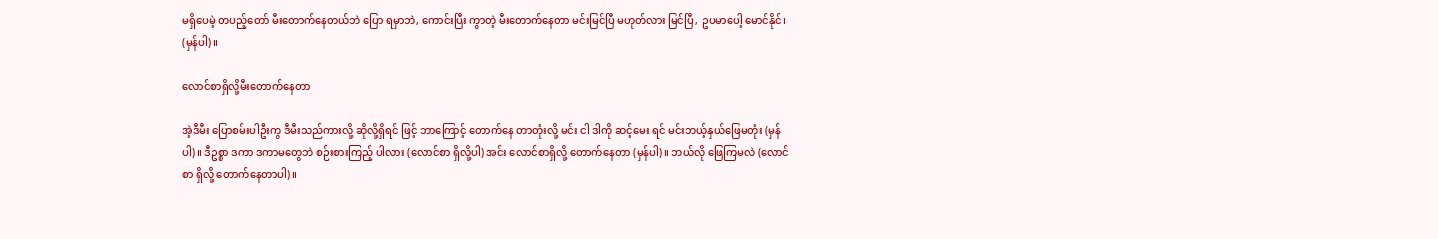မရှိပေမဲ့ တပည့်တော် မီးတောက်နေတယ်ဘဲ ပြော ရမှာဘဲ, ကောင်းပြီး ကွာတဲ့ မီးတောက်နေတာ မင်းမြင်ပြီ မဟုတ်လား မြင်ပြီ, ဥပမာပေါ့ မောင်နိုင်၊ (မှန်ပါ)။

လောင်စာရှိလို့မီးတောက်နေတာ

အဲ့ဒီမီး ပြောစမ်းပါဦးကွ ဒီမီးသည်ကားလို့ ဆိုလို့ရှိရင် ဖြင့် ဘာကြောင့် တောက်နေ တာတုံးလို့ မင်း ငါ ဒါကို ဆင့်မေး ရင် မင်းဘယ့်နှယ်ဖြေမတုံး (မှန်ပါ)။ ဒီဥစ္စာ ဒကာ ဒကာမတွေဘဲ စဉ်းစားကြည့် ပါလား (လောင်စာ ရှိလို့ပါ) အင်း လောင်စာရှိလို့ တောက်နေတာ (မှန်ပါ)။ ဘယ်လို ဖြေကြမလဲ (လောင်စာ ရှိလို့ တောက်နေတာပါ)။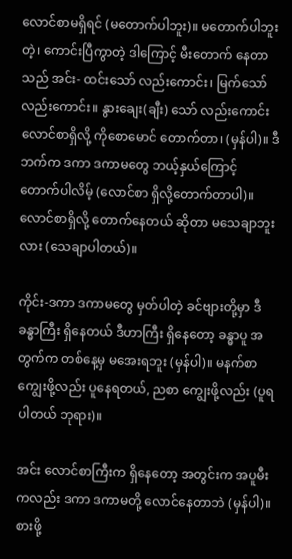လောင်စာမရှိရင် (မတောက်ပါဘူး)။ မတောက်ပါဘူး တဲ့၊ ကောင်းပြီကွာတဲ့ ဒါကြောင့် မီးတောက် နေတာသည် အင်း- ထင်းသော် လည်းကောင်း၊ မြက်သော် လည်းကောင်း။ နွားချေး(ချီး) သော် လည်းကောင်း လောင်စာရှိလို့ ကိုစောမောင် တောက်တာ၊ (မှန်ပါ)။ ဒီဘက်က ဒကာ ဒကာမတွေ ဘယ့်နှယ်ကြောင့် တောက်ပါလိမ့် (လောင်စာ ရှိလို့တောက်တာပါ)။ လောင်စာရှိလို့ တောက်နေတယ် ဆိုတာ မသေချာဘူးလား (သေချာပါတယ်)။

ကိုင်း-ဒကာ ဒကာမတွေ မှတ်ပါတဲ့ ခင်ဗျားတို့မှာ ဒီခန္ဓာကြီး ရှိနေတယ် ဒီဟာကြီး ရှိနေတော့ ခန္ဓာပူ အတွက်က တစ်နေ့မှ မအေးရဘူး (မှန်ပါ)။ မနက်စာ ကျွေးဖို့လည်း ပူနေရတယ်, ညစာ ကျွေးဖို့လည်း (ပူရပါတယ် ဘုရား)။

အင်း လောင်စာကြီးက ရှိနေတော့ အတွင်းက အပူမီးကလည်း ဒကာ ဒကာမတို့ လောင်နေတာဘဲ (မှန်ပါ)။ စားဖို့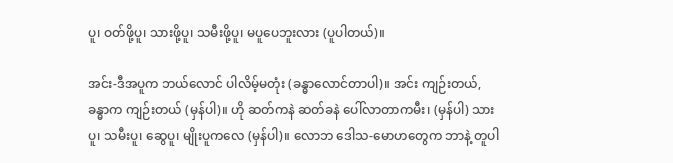ပူ၊ ဝတ်ဖို့ပူ၊ သားဖို့ပူ၊ သမီးဖို့ပူ၊ မပူပေဘူးလား (ပူပါတယ်)။

အင်း-ဒီအပူက ဘယ်လောင် ပါလိမ့်မတုံး (ခန္ဓာလောင်တာပါ)။ အင်း ကျဉ်းတယ်, ခန္ဓာက ကျဉ်းတယ် (မှန်ပါ)။ ဟို ဆတ်ကနဲ ဆတ်ခနဲ ပေါ်လာတာကမီး၊ (မှန်ပါ) သားပူ၊ သမီးပူ၊ ဆွေပူ၊ မျိုးပူကလေ (မှန်ပါ)။ လောဘ ဒေါသ-မောဟတွေက ဘာနဲ့ တူပါ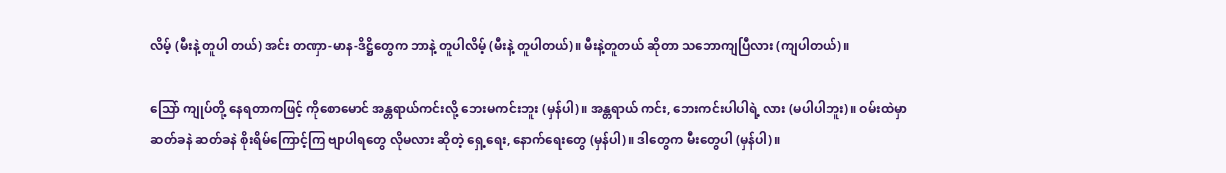လိမ့် (မီးနဲ့ တူပါ တယ်) အင်း တဏှာ-မာန-ဒိဋ္ဌိတွေက ဘာနဲ့ တူပါလိမ့် (မီးနဲ့ တူပါတယ်)။ မီးနဲ့တူတယ် ဆိုတာ သဘောကျပြီလား (ကျပါတယ်)။

သြော် ကျုပ်တို့ နေရတာကဖြင့် ကိုစောမောင် အန္တရာယ်ကင်းလို့ ဘေးမကင်းဘူး (မှန်ပါ)။ အန္တရာယ် ကင်း, ဘေးကင်းပါပါရဲ့ လား (မပါပါဘူး)။ ဝမ်းထဲမှာ ဆတ်ခနဲ ဆတ်ခနဲ စိုးရိမ်ကြောင့်ကြ ဗျာပါရတွေ လိုမလား ဆိုတဲ့ ရှေ့ရေး, နောက်ရေးတွေ (မှန်ပါ)။ ဒါတွေက မီးတွေပါ (မှန်ပါ)။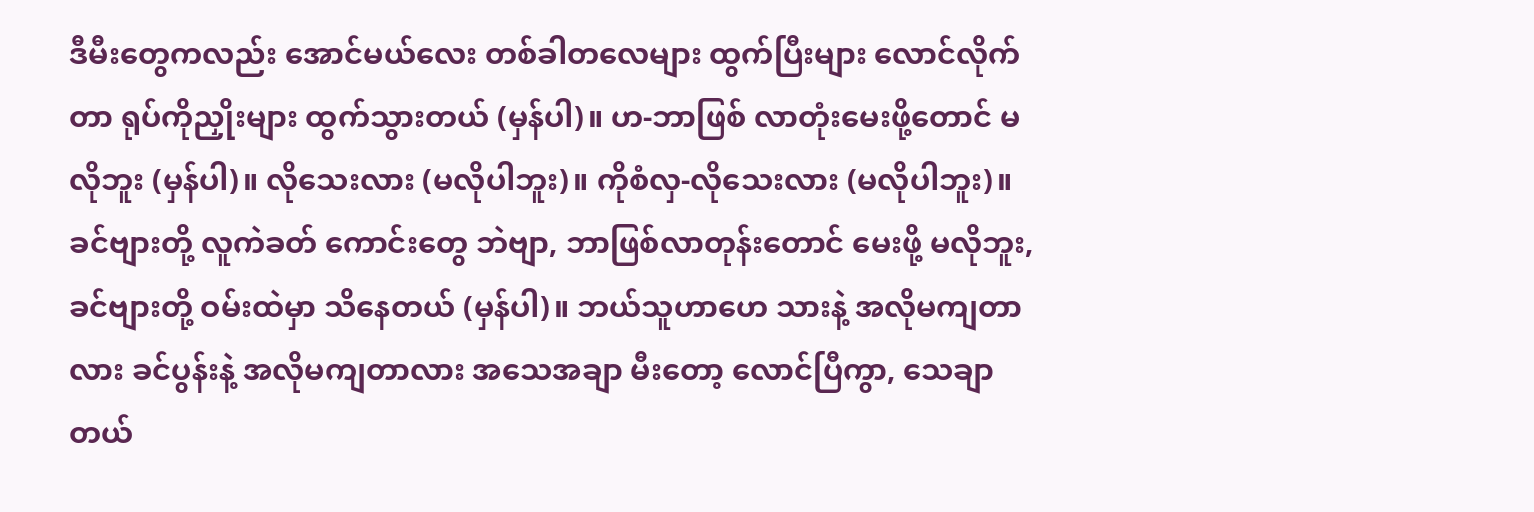ဒီမီးတွေကလည်း အောင်မယ်လေး တစ်ခါတလေများ ထွက်ပြီးများ လောင်လိုက်တာ ရုပ်ကိုညှိုးများ ထွက်သွားတယ် (မှန်ပါ)။ ဟ-ဘာဖြစ် လာတုံးမေးဖို့တောင် မလိုဘူး (မှန်ပါ)။ လိုသေးလား (မလိုပါဘူး)။ ကိုစံလှ-လိုသေးလား (မလိုပါဘူး)။ ခင်ဗျားတို့ လူကဲခတ် ကောင်းတွေ ဘဲဗျာ, ဘာဖြစ်လာတုန်းတောင် မေးဖို့ မလိုဘူး, ခင်ဗျားတို့ ဝမ်းထဲမှာ သိနေတယ် (မှန်ပါ)။ ဘယ်သူဟာဟေ သားနဲ့ အလိုမကျတာလား ခင်ပွန်းနဲ့ အလိုမကျတာလား အသေအချာ မီးတော့ လောင်ပြီကွာ, သေချာတယ်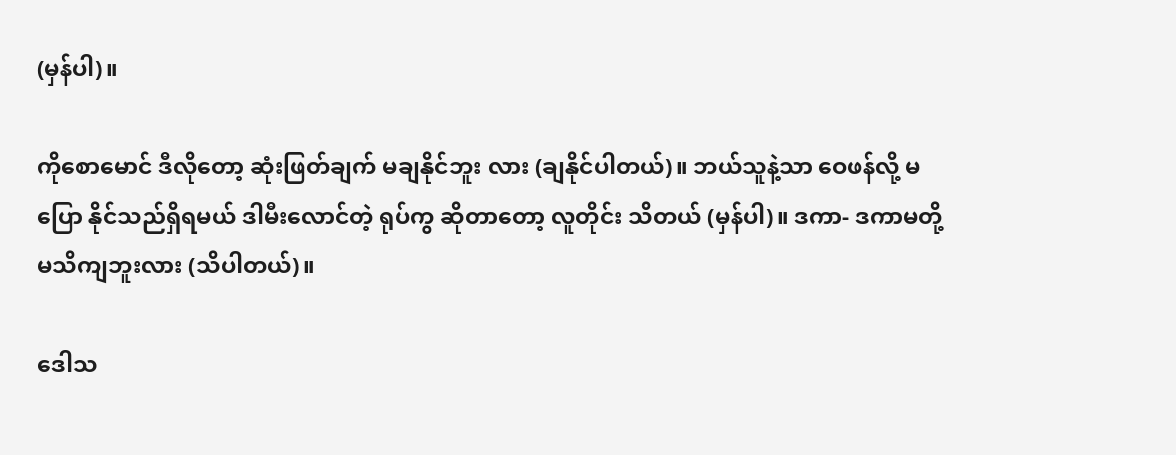(မှန်ပါ)။

ကိုစောမောင် ဒီလိုတော့ ဆုံးဖြတ်ချက် မချနိုင်ဘူး လား (ချနိုင်ပါတယ်)။ ဘယ်သူနဲ့သာ ဝေဖန်လို့ မပြော နိုင်သည်ရှိရမယ် ဒါမီးလောင်တဲ့ ရုပ်ကွ ဆိုတာတော့ လူတိုင်း သိတယ် (မှန်ပါ)။ ဒကာ- ဒကာမတို့ မသိကျဘူးလား (သိပါတယ်)။

ဒေါသ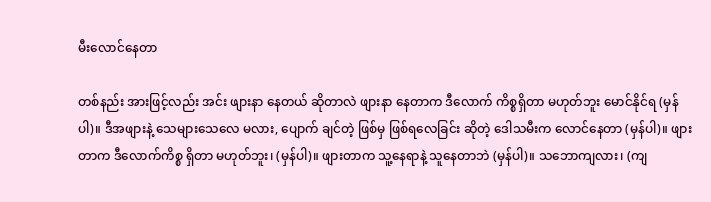မီးလောင်နေတာ

တစ်နည်း အားဖြင့်လည်း အင်း ဖျားနာ နေတယ် ဆိုတာလဲ ဖျားနာ နေတာက ဒီလောက် ကိစ္စရှိတာ မဟုတ်ဘူး မောင်နိုင်ရ (မှန်ပါ)။ ဒီအဖျားနဲ့ သေများသေလေ မလား, ပျောက် ချင်တဲ့ ဖြစ်မှ ဖြစ်ရလေခြင်း ဆိုတဲ့ ဒေါသမီးက လောင်နေတာ (မှန်ပါ)။ ဖျားတာက ဒီလောက်ကိစ္စ ရှိတာ မဟုတ်ဘူး၊ (မှန်ပါ)။ ဖျားတာက သူ့နေရာနဲ့ သူနေတာဘဲ (မှန်ပါ)။ သဘောကျလား၊ (ကျ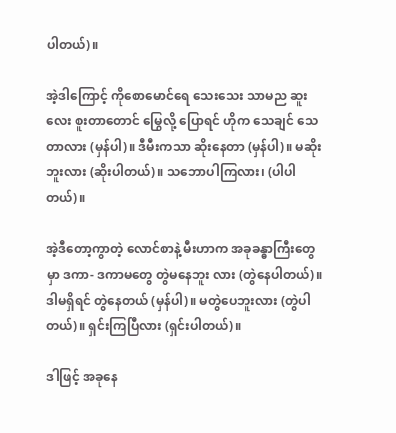ပါတယ်)။

အဲ့ဒါကြောင့် ကိုစောမောင်ရေ သေးသေး သာမည ဆူးလေး စူးတာတောင် မြွေလို့ ပြောရင် ဟိုက သေချင် သေတာလား (မှန်ပါ)။ ဒီမီးကသာ ဆိုးနေတာ (မှန်ပါ)။ မဆိုးဘူးလား (ဆိုးပါတယ်)။ သဘောပါကြလား၊ (ပါပါတယ်)။

အဲ့ဒီတော့ကွာတဲ့ လောင်စာနဲ့ မီးဟာက အခုခန္ဓာကြီးတွေမှာ ဒကာ- ဒကာမတွေ တွဲမနေဘူး လား (တွဲနေပါတယ်)။ ဒါမရှိရင် တွဲနေတယ် (မှန်ပါ)။ မတွဲပေဘူးလား (တွဲပါတယ်)။ ရှင်းကြပြီလား (ရှင်းပါတယ်)။

ဒါဖြင့် အခုနေ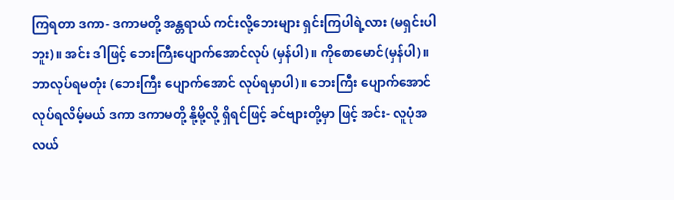ကြရတာ ဒကာ- ဒကာမတို့ အန္တရာယ် ကင်းလို့ဘေးများ ရှင်းကြပါရဲ့လား (မရှင်းပါဘူး)။ အင်း ဒါဖြင့် ဘေးကြီးပျောက်အောင်လုပ် (မှန်ပါ)။ ကိုစောမောင်(မှန်ပါ)။ ဘာလုပ်ရမတုံး (ဘေးကြီး ပျောက်အောင် လုပ်ရမှာပါ)။ ဘေးကြီး ပျောက်အောင် လုပ်ရလိမ့်မယ် ဒကာ ဒကာမတို့ နို့မို့လို့ ရှိရင်ဖြင့် ခင်ဗျားတို့မှာ ဖြင့် အင်း- လူပုံအလယ်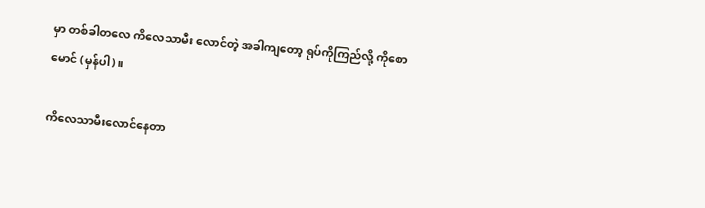မှာ တစ်ခါတလေ ကိလေသာမီး လောင်တဲ့ အခါကျတော့ ရုပ်ကိုကြည်လို့ ကိုစောမောင် (မှန်ပါ)။

ကိလေသာမီးလောင်နေတာ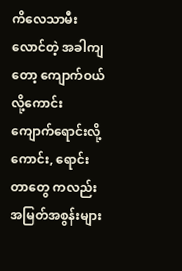ကိလေသာမီး လောင်တဲ့ အခါကျတော့ ကျောက်ဝယ် လို့ကောင်း ကျောက်ရောင်းလို့ကောင်း, ရောင်းတာတွေ ကလည်း အမြတ်အစွန်းများ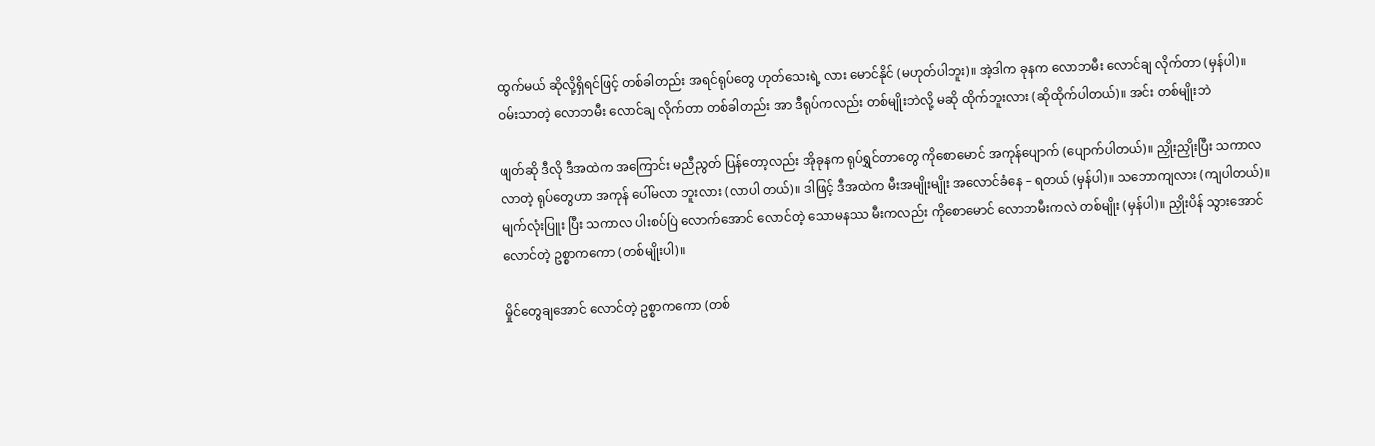ထွက်မယ် ဆိုလို့ရှိရင်ဖြင့် တစ်ခါတည်း အရင်ရုပ်တွေ ဟုတ်သေးရဲ့ လား မောင်နိုင် (မဟုတ်ပါဘူး)။ အဲ့ဒါက ခုနက လောဘမီး လောင်ချ လိုက်တာ (မှန်ပါ)။ ဝမ်းသာတဲ့ လောဘမီး လောင်ချ လိုက်တာ တစ်ခါတည်း အာ ဒီရုပ်ကလည်း တစ်မျိုးဘဲလို့ မဆို ထိုက်ဘူးလား (ဆိုထိုက်ပါတယ်)။ အင်း တစ်မျိုးဘဲ

ဖျတ်ဆို ဒီလို ဒီအထဲက အကြောင်း မညီညွတ် ပြန်တော့လည်း အိုခုနက ရုပ်ရွှင်တာတွေ ကိုစောမောင် အကုန်ပျောက် (ပျောက်ပါတယ်)။ ညှိုးညှိုးပြီး သကာလ လာတဲ့ ရုပ်တွေဟာ အကုန် ပေါ်မလာ ဘူးလား (လာပါ တယ်)။ ဒါဖြင့် ဒီအထဲက မီးအမျိုးမျိုး အလောင်ခံနေ – ရတယ် (မှန်ပါ)။ သဘောကျလား (ကျပါတယ်)။ မျက်လုံးပြူး ပြီး သကာလ ပါးစပ်ပြဲ လောက်အောင် လောင်တဲ့ သောမနဿ မီးကလည်း ကိုစောမောင် လောဘမီးကလဲ တစ်မျိုး (မှန်ပါ)။ ညှိုးပိန် သွားအောင် လောင်တဲ့ ဥစ္စာကကော (တစ်မျိုးပါ)။

မှိုင်တွေချအောင် လောင်တဲ့ ဥစ္စာကကော (တစ်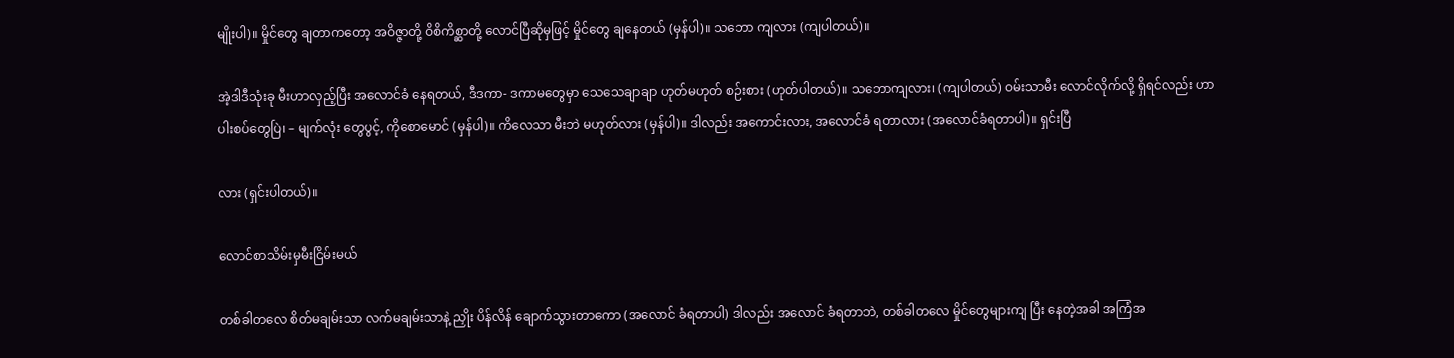မျိုးပါ)။ မှိုင်တွေ ချတာကတော့ အဝိဇ္ဇာတို့ ဝိစိကိစ္ဆာတို့ လောင်ပြီဆိုမှဖြင့် မှိုင်တွေ ချနေတယ် (မှန်ပါ)။ သဘော ကျလား (ကျပါတယ်)။

အဲ့ဒါဒီသုံးခု မီးဟာလှည့်ပြီး အလောင်ခံ နေရတယ်, ဒီဒကာ- ဒကာမတွေမှာ သေသေချာချာ ဟုတ်မဟုတ် စဉ်းစား (ဟုတ်ပါတယ်)။ သဘောကျလား၊ (ကျပါတယ်) ဝမ်းသာမီး လောင်လိုက်လို့ ရှိရင်လည်း ဟာ ပါးစပ်တွေပြဲ၊ – မျက်လုံး တွေပွင့်, ကိုစောမောင် (မှန်ပါ)။ ကိလေသာ မီးဘဲ မဟုတ်လား (မှန်ပါ)။ ဒါလည်း အကောင်းလား, အလောင်ခံ ရတာလား (အလောင်ခံရတာပါ)။ ရှင်းပြီ

လား (ရှင်းပါတယ်)။

လောင်စာသိမ်းမှမီးငြိမ်းမယ်

တစ်ခါတလေ စိတ်မချမ်းသာ လက်မချမ်းသာနဲ့ ညှိုး ပိန်လိန် ချောက်သွားတာကော (အလောင် ခံရတာပါ) ဒါလည်း အလောင် ခံရတာဘဲ, တစ်ခါတလေ မှိုင်တွေများကျ ပြီး နေတဲ့အခါ အကြံအ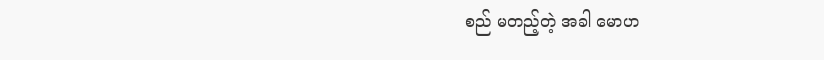စည် မတည့်တဲ့ အခါ မောဟ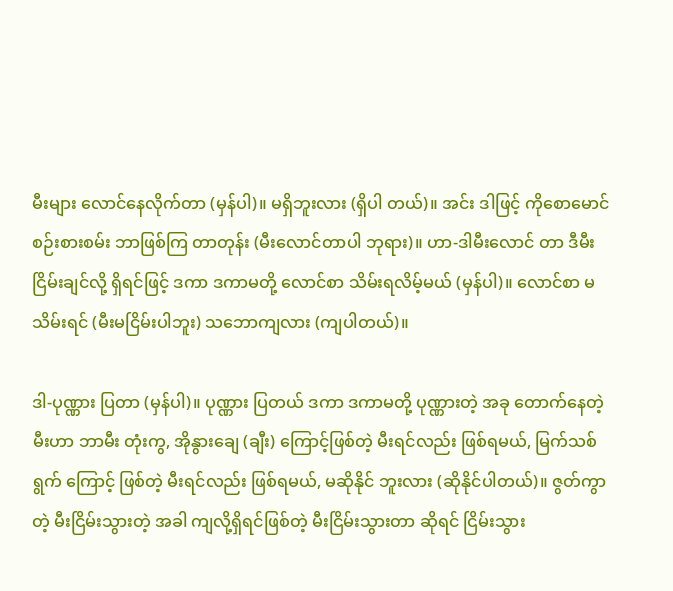မီးများ လောင်နေလိုက်တာ (မှန်ပါ)။ မရှိဘူးလား (ရှိပါ တယ်)။ အင်း ဒါဖြင့် ကိုစောမောင် စဉ်းစားစမ်း ဘာဖြစ်ကြ တာတုန်း (မီးလောင်တာပါ ဘုရား)။ ဟာ-ဒါမီးလောင် တာ ဒီမီးငြိမ်းချင်လို့ ရှိရင်ဖြင့် ဒကာ ဒကာမတို့ လောင်စာ သိမ်းရလိမ့်မယ် (မှန်ပါ)။ လောင်စာ မသိမ်းရင် (မီးမငြိမ်းပါဘူး) သဘောကျလား (ကျပါတယ်)။

ဒါ-ပုဏ္ဏား ပြတာ (မှန်ပါ)။ ပုဏ္ဏား ပြတယ် ဒကာ ဒကာမတို့ ပုဏ္ဏားတဲ့ အခု တောက်နေတဲ့ မီးဟာ ဘာမီး တုံးကွ, အိုနွားချေ (ချီး) ကြောင့်ဖြစ်တဲ့ မီးရင်လည်း ဖြစ်ရမယ်, မြက်သစ်ရွက် ကြောင့် ဖြစ်တဲ့ မီးရင်လည်း ဖြစ်ရမယ်, မဆိုနိုင် ဘူးလား (ဆိုနိုင်ပါတယ်)။ ဇွတ်ကွာတဲ့ မီးငြိမ်းသွားတဲ့ အခါ ကျလို့ရှိရင်ဖြစ်တဲ့ မီးငြိမ်းသွားတာ ဆိုရင် ငြိမ်းသွား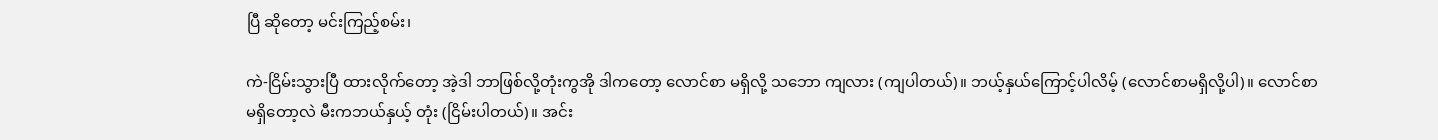ပြီ ဆိုတော့ မင်းကြည့်စမ်း၊

ကဲ-ငြိမ်းသွားပြီ ထားလိုက်တော့ အဲ့ဒါ ဘာဖြစ်လို့တုံးကွအို ဒါကတော့ လောင်စာ မရှိလို့ သဘော ကျလား (ကျပါတယ်)။ ဘယ့်နှယ်ကြောင့်ပါလိမ့် (လောင်စာမရှိလို့ပါ)။ လောင်စာမရှိတော့လဲ မီးကဘယ်နှယ့် တုံး (ငြိမ်းပါတယ်)။ အင်း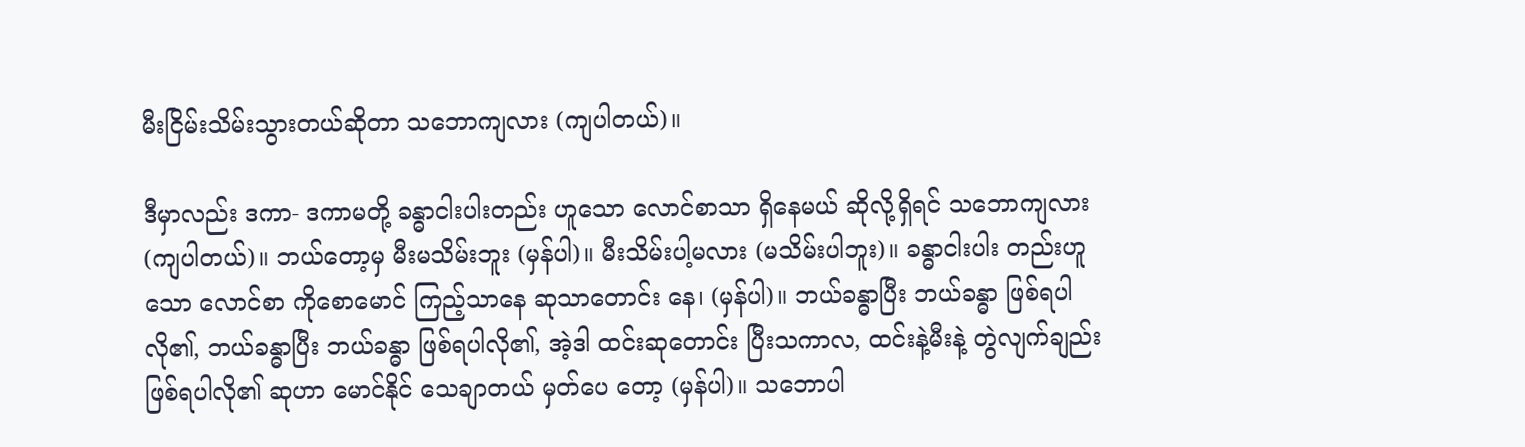မီးငြိမ်းသိမ်းသွားတယ်ဆိုတာ သဘောကျလား (ကျပါတယ်)။

ဒီမှာလည်း ဒကာ- ဒကာမတို့ ခန္ဓာငါးပါးတည်း ဟူသော လောင်စာသာ ရှိနေမယ် ဆိုလို့ရှိရင် သဘောကျလား (ကျပါတယ်)။ ဘယ်တော့မှ မီးမသိမ်းဘူး (မှန်ပါ)။ မီးသိမ်းပါ့မလား (မသိမ်းပါဘူး)။ ခန္ဓာငါးပါး တည်းဟူသော လောင်စာ ကိုစောမောင် ကြည့်သာနေ ဆုသာတောင်း နေ၊ (မှန်ပါ)။ ဘယ်ခန္ဓာပြီး ဘယ်ခန္ဓာ ဖြစ်ရပါလို၏, ဘယ်ခန္ဓာပြီး ဘယ်ခန္ဓာ ဖြစ်ရပါလို၏, အဲ့ဒါ ထင်းဆုတောင်း ပြီးသကာလ, ထင်းနဲ့မီးနဲ့ တွဲလျက်ချည်း ဖြစ်ရပါလို၏ ဆုဟာ မောင်နိုင် သေချာတယ် မှတ်ပေ တော့ (မှန်ပါ)။ သဘောပါ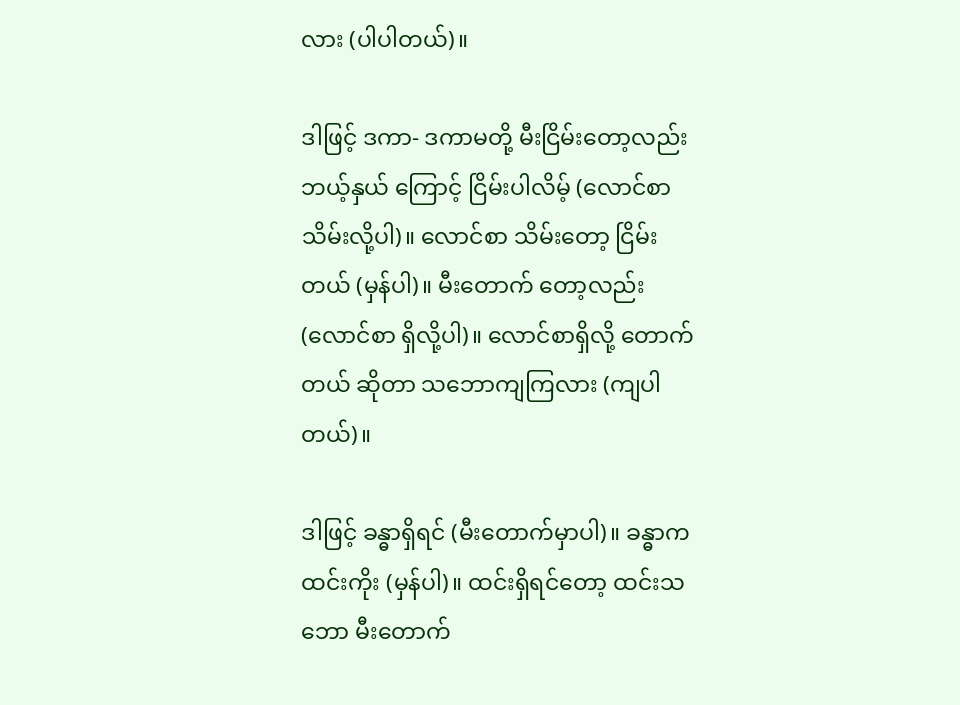လား (ပါပါတယ်)။

ဒါဖြင့် ဒကာ- ဒကာမတို့ မီးငြိမ်းတော့လည်း ဘယ့်နှယ် ကြောင့် ငြိမ်းပါလိမ့် (လောင်စာ သိမ်းလို့ပါ)။ လောင်စာ သိမ်းတော့ ငြိမ်းတယ် (မှန်ပါ)။ မီးတောက် တော့လည်း (လောင်စာ ရှိလို့ပါ)။ လောင်စာရှိလို့ တောက်တယ် ဆိုတာ သဘောကျကြလား (ကျပါ တယ်)။

ဒါဖြင့် ခန္ဓာရှိရင် (မီးတောက်မှာပါ)။ ခန္ဓာက ထင်းကိုး (မှန်ပါ)။ ထင်းရှိရင်တော့ ထင်းသဘော မီးတောက်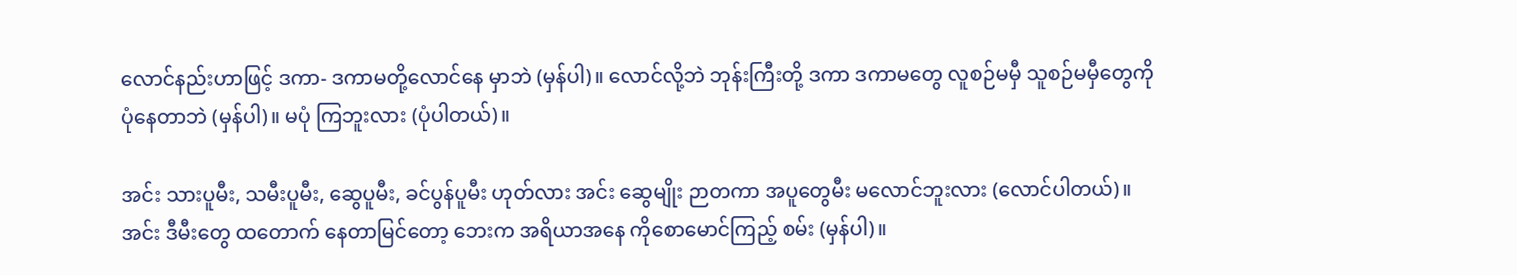လောင်နည်းဟာဖြင့် ဒကာ- ဒကာမတို့လောင်နေ မှာဘဲ (မှန်ပါ)။ လောင်လို့ဘဲ ဘုန်းကြီးတို့ ဒကာ ဒကာမတွေ လူစဉ်မမှီ သူစဉ်မမှီတွေကို ပုံနေတာဘဲ (မှန်ပါ)။ မပုံ ကြဘူးလား (ပုံပါတယ်)။

အင်း သားပူမီး, သမီးပူမီး, ဆွေပူမီး, ခင်ပွန်ပူမီး ဟုတ်လား အင်း ဆွေမျိုး ဉာတကာ အပူတွေမီး မလောင်ဘူးလား (လောင်ပါတယ်)။ အင်း ဒီမီးတွေ ထတောက် နေတာမြင်တော့ ဘေးက အရိယာအနေ ကိုစောမောင်ကြည့် စမ်း (မှန်ပါ)။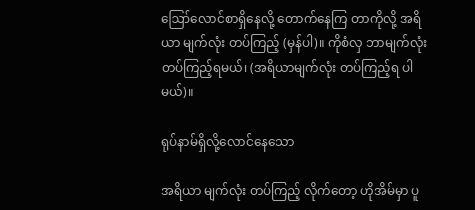ဪလောင်စာရှိနေလို့ တောက်နေကြ တာကိုလို့ အရိယာ မျက်လုံး တပ်ကြည့် (မှန်ပါ)။ ကိုစံလှ ဘာမျက်လုံးတပ်ကြည့်ရမယ်၊ (အရိယာမျက်လုံး တပ်ကြည့်ရ ပါမယ်)။

ရုပ်နာမ်ရှိလို့လောင်နေသော

အရိယာ မျက်လုံး တပ်ကြည့် လိုက်တော့ ဟိုအိမ်မှာ ပူ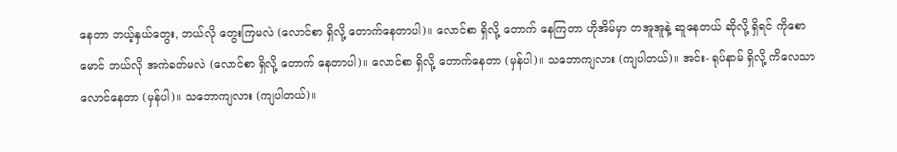နေတာ ဘယ့်နှယ်တွေး, ဘယ်လို တွေးကြမလဲ (လောင်စာ ရှိလို့ တောက်နေတာပါ)။ လောင်စာ ရှိလို့ တောက် နေကြတာ ဟိုအိမ်မှာ တအူအူနဲ့ ဆူနေတယ် ဆိုလို့ ရှိရင် ကိုစောမောင် ဘယ်လို အကဲခတ်မလဲ (လောင်စာ ရှိလို့ တောက် နေတာပါ)။ လောင်စာ ရှိလို့ တောက်နေတာ (မှန်ပါ)။ သဘောကျလား (ကျပါတယ်)။ အင်း- ရုပ်နာမ် ရှိလို့ ကိလေသာ လောင်နေတာ (မှန်ပါ)။ သဘောကျလား (ကျပါတယ်)။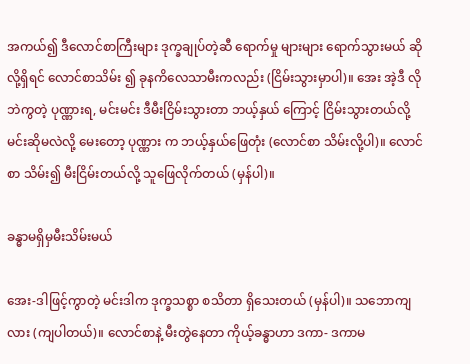အကယ်၍ ဒီလောင်စာကြီးများ ဒုက္ခချုပ်တဲ့ဆီ ရောက်မှု များများ ရောက်သွားမယ် ဆိုလို့ရှိရင် လောင်စာသိမ်း ၍ ခုနကိလေသာမီးကလည်း (ငြိမ်းသွားမှာပါ)။ အေး အဲ့ဒီ လိုဘဲကွတဲ့ ပုဏ္ဏားရ, မင်းမင်း ဒီမီးငြိမ်းသွားတာ ဘယ့်နှယ် ကြောင့် ငြိမ်းသွားတယ်လို့ မင်းဆိုမလဲလို့ မေးတော့ ပုဏ္ဏား က ဘယ့်နှယ်ဖြေတုံး (လောင်စာ သိမ်းလို့ပါ)။ လောင်စာ သိမ်း၍ မီးငြိမ်းတယ်လို့ သူဖြေလိုက်တယ် (မှန်ပါ)။

ခန္ဓာမရှိမှမီးသိမ်းမယ်

အေး-ဒါဖြင့်ကွာတဲ့ မင်းဒါက ဒုက္ခသစ္စာ စသိတာ ရှိသေးတယ် (မှန်ပါ)။ သဘောကျလား (ကျပါတယ်)။ လောင်စာနဲ့ မီးတွဲနေတာ ကိုယ့်ခန္ဓာဟာ ဒကာ- ဒကာမ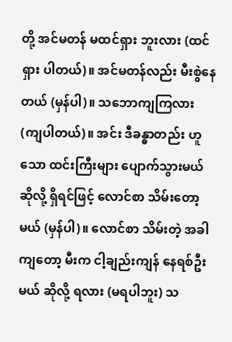တို့ အင်မတန် မထင်ရှား ဘူးလား (ထင်ရှား ပါတယ်)။ အင်မတန်လည်း မီးစွဲနေတယ် (မှန်ပါ)။ သဘောကျကြလား (ကျပါတယ်)။ အင်း ဒီခန္ဓာတည်း ဟူသော ထင်းကြီးများ ပျောက်သွားမယ် ဆိုလို့ ရှိရင်ဖြင့် လောင်စာ သိမ်းတော့မယ် (မှန်ပါ)။ လောင်စာ သိမ်းတဲ့ အခါကျတော့ မီးက ငါ့ချည်းကျန် နေရစ်ဦးမယ် ဆိုလို့ ရလား (မရပါဘူး) သ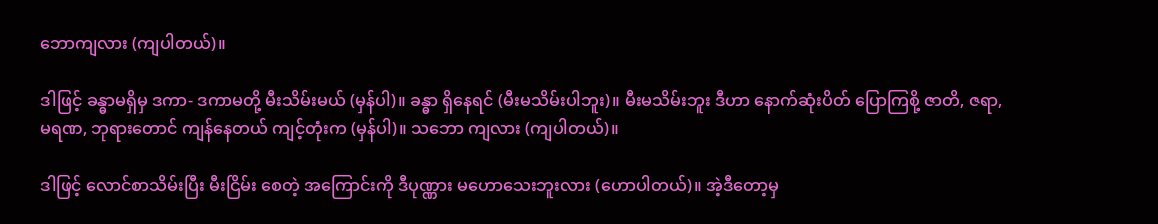ဘောကျလား (ကျပါတယ်)။

ဒါဖြင့် ခန္ဓာမရှိမှ ဒကာ- ဒကာမတို့ မီးသိမ်းမယ် (မှန်ပါ)။ ခန္ဓာ ရှိနေရင် (မီးမသိမ်းပါဘူး)။ မီးမသိမ်းဘူး ဒီဟာ နောက်ဆုံးပိတ် ပြောကြစို့ ဇာတိ, ဇရာ, မရဏ, ဘုရားတောင် ကျန်နေတယ် ကျင့်တုံးက (မှန်ပါ)။ သဘော ကျလား (ကျပါတယ်)။

ဒါဖြင့် လောင်စာသိမ်းပြီး မီးငြိမ်း စေတဲ့ အကြောင်းကို ဒီပုဏ္ဏား မဟောသေးဘူးလား (ဟောပါတယ်)။ အဲ့ဒီတော့မှ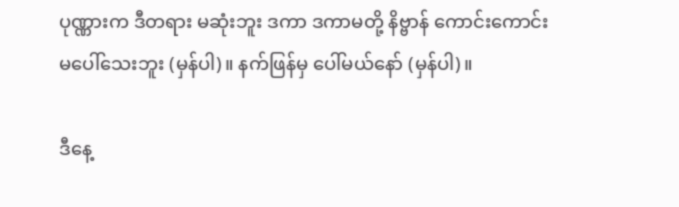ပုဏ္ဏားက ဒီတရား မဆုံးဘူး ဒကာ ဒကာမတို့ နိဗ္ဗာန် ကောင်းကောင်း မပေါ်သေးဘူး (မှန်ပါ)။ နက်ဖြန်မှ ပေါ်မယ်နော် (မှန်ပါ)။

ဒီနေ့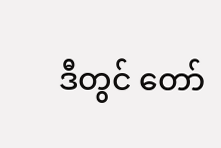ဒီတွင် တော်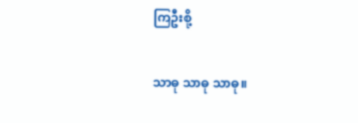ကြဦးစို့

သာဓု သာဓု သာဓု။